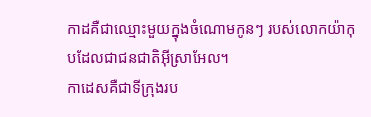កាដគឺជាឈ្មោះមួយក្នុងចំណោមកូនៗ របស់លោកយ៉ាកុបដែលជាជនជាតិអ៊ីស្រាអែល។
កាដេសគឺជាទីក្រុងរប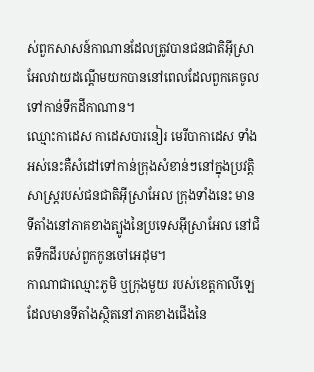ស់ពួកសាសន៍កាណានដែលត្រូវបានជនជាតិអ៊ីស្រាអែលវាយដណ្តើមយកបាននៅពេលដែលពួកគេចូលទៅកាន់ទឹកដីកាណាន។
ឈ្មោះកាដេស កាដេសបារនៀរ មេរីបាកាដេស ទាំងអស់នេះគឺសំដៅទៅកាន់ក្រុងសំខាន់ៗនៅក្នុងប្រវត្តិសាស្រ្តរបស់ជនជាតិអ៊ីស្រាអែល ក្រុងទាំងនេះ មានទីតាំងនៅភាគខាងត្បូងនៃប្រទេសអ៊ីស្រាអែល នៅជិតទឹកដីរបស់ពួកកូនចៅអេដុម។
កាណាជាឈ្មោះភូមិ ឬក្រុងមួយ របស់ខេត្តកាលីឡេ ដែលមានទីតាំងស្ថិតនៅភាគខាងជើងនៃ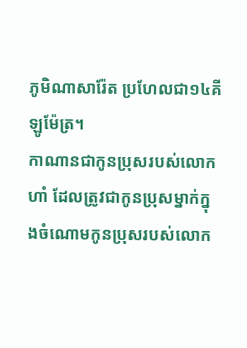ភូមិណាសារ៉ែត ប្រហែលជា១៤គីឡូម៉ែត្រ។
កាណានជាកូនប្រុសរបស់លោកហាំ ដែលត្រូវជាកូនប្រុសម្នាក់ក្នុងចំណោមកូនប្រុសរបស់លោក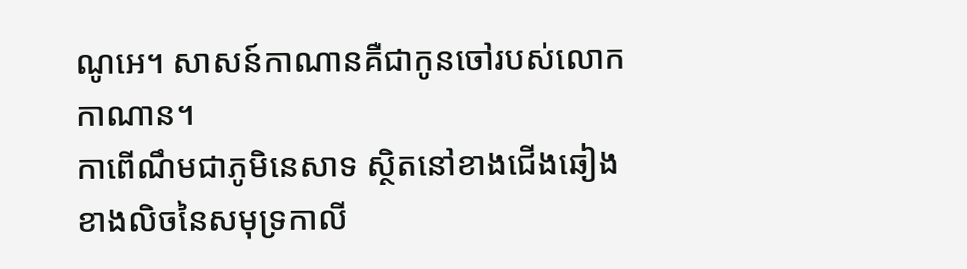ណូអេ។ សាសន៍កាណានគឺជាកូនចៅរបស់លោកកាណាន។
កាពើណឹមជាភូមិនេសាទ ស្ថិតនៅខាងជើងឆៀងខាងលិចនៃសមុទ្រកាលី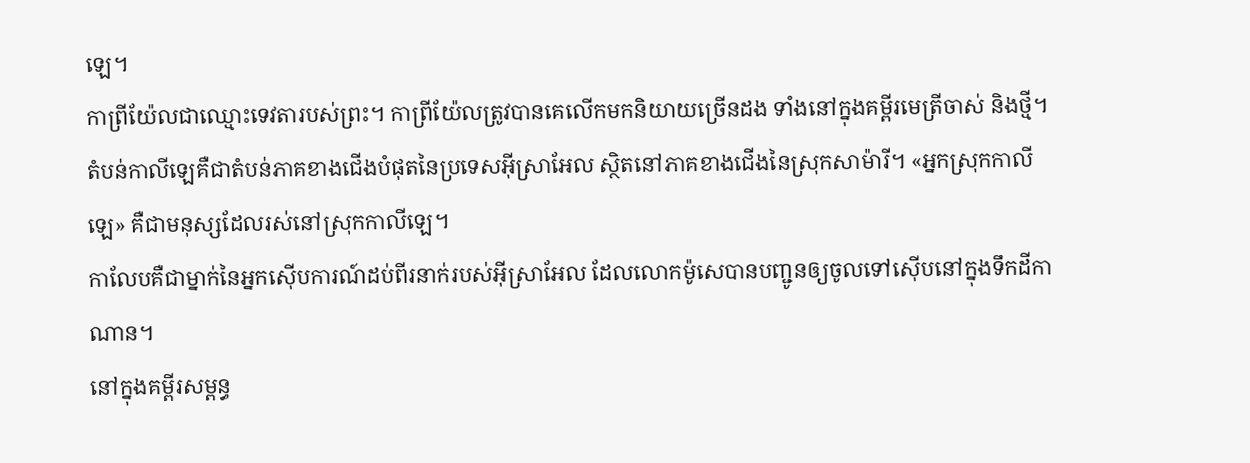ឡេ។
កាព្រីយ៉ែលជាឈ្មោះទេវតារបស់ព្រះ។ កាព្រីយ៉ែលត្រូវបានគេលើកមកនិយាយច្រើនដង ទាំងនៅក្នុងគម្ពីរមេត្រីចាស់ និងថ្មី។
តំបន់កាលីឡេគឺជាតំបន់ភាគខាងជើងបំផុតនៃប្រទេសអ៊ីស្រាអែល ស្ថិតនៅភាគខាងជើងនៃស្រុកសាម៉ារី។ «អ្នកស្រុកកាលីឡេ» គឺជាមនុស្សដែលរស់នៅស្រុកកាលីឡេ។
កាលែបគឺជាម្នាក់នៃអ្នកស៊ើបការណ៍ដប់ពីរនាក់របស់អ៊ីស្រាអែល ដែលលោកម៉ូសេបានបញ្ជូនឲ្យចូលទៅស៊ើបនៅក្នុងទឹកដីកាណាន។
នៅក្នុងគម្ពីរសម្ពន្ធ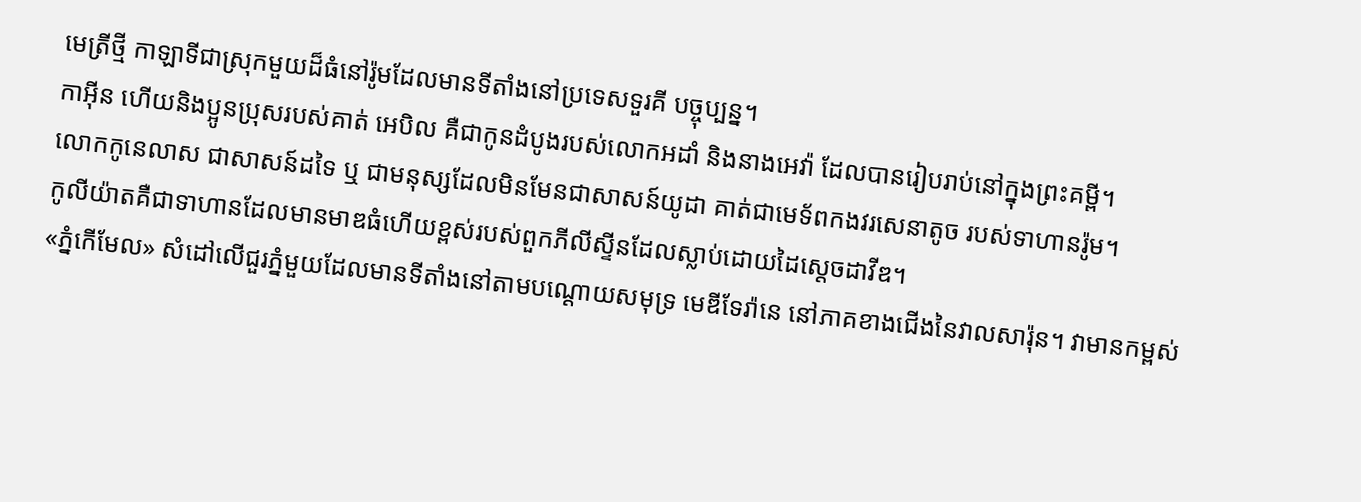មេត្រីថ្មី កាឡាទីជាស្រុកមួយដ៏ធំនៅរ៉ូមដែលមានទីតាំងនៅប្រទេសទួរគី បច្ចុប្បន្ន។
កាអ៊ីន ហើយនិងប្អូនប្រុសរបស់គាត់ អេបិល គឺជាកូនដំបូងរបស់លោកអដាំ និងនាងអេវ៉ា ដែលបានរៀបរាប់នៅក្នុងព្រះគម្ពី។
លោកកូនេលាស ជាសាសន៍ដទៃ ឬ ជាមនុស្សដែលមិនមែនជាសាសន៍យូដា គាត់ជាមេទ័ពកងវរសេនាតូច របស់ទាហានរ៉ូម។
កូលីយ៉ាតគឺជាទាហានដែលមានមាឌធំហើយខ្ពស់របស់ពួកភីលីស្ទីនដែលស្លាប់ដោយដៃស្តេចដាវីឌ។
«ភ្នំកើមែល» សំដៅលើជួរភ្នំមួយដែលមានទីតាំងនៅតាមបណ្ដោយសមុទ្រ មេឌីទែរ៉ានេ នៅភាគខាងជើងនៃវាលសារ៉ុន។ វាមានកម្ពស់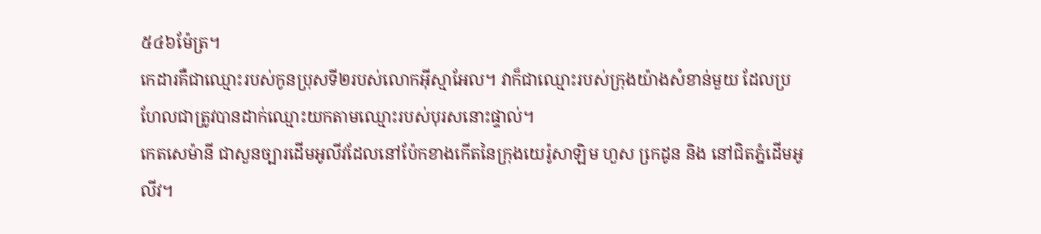៥៤៦ម៉ែត្រ។
កេដារគឺជាឈ្មោះរបស់កូនប្រុសទី២របស់លោកអ៊ីស្មាអែល។ វាក៏ជាឈ្មោះរបស់ក្រុងយ៉ាងសំខាន់មួយ ដែលប្រហែលជាត្រូវបានដាក់ឈ្មោះយកតាមឈ្មោះរបស់បុរសនោះផ្ទាល់។
កេតសេម៉ានី ជាសួនច្បារដើមអូលីវដែលនៅប៉ែកខាងកើតនៃក្រុងយេរ៉ូសាឡិម ហួស កេ្រដូន និង នៅជិតភ្នំដើមអូលីវ។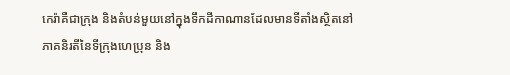កេរ៉ាគឺជាក្រុង និងតំបន់មួយនៅក្នុងទឹកដីកាណានដែលមានទីតាំងស្ថិតនៅភាគនិរតីនៃទីក្រុងហេប្រុន និង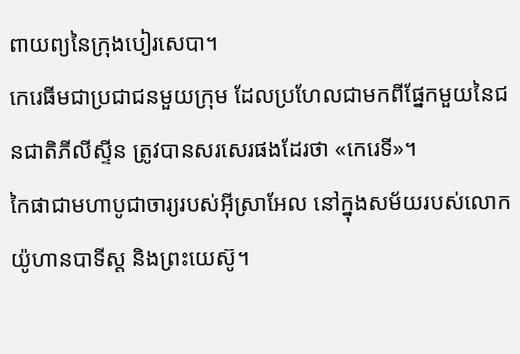ពាយព្យនៃក្រុងបៀរសេបា។
កេរេធីមជាប្រជាជនមួយក្រុម ដែលប្រហែលជាមកពីផ្នែកមួយនៃជនជាតិភីលីស្ទីន ត្រូវបានសរសេរផងដែរថា «កេរេទី»។
កៃផាជាមហាបូជាចារ្យរបស់អ៊ីស្រាអែល នៅក្នុងសម័យរបស់លោកយ៉ូហានបាទីស្ត និងព្រះយេស៊ូ។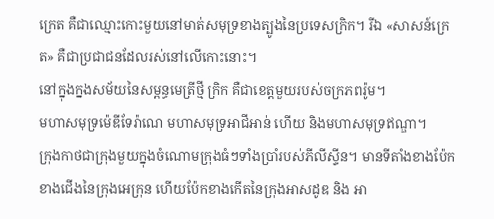ក្រេត គឺជាឈ្មោះកោះមួយនៅមាត់សមុទ្រខាងត្បូងនៃប្រទេសក្រិក។ រីឯ «សាសន៍ក្រេត» គឺជាប្រជាជនដែលរស់នៅលើកោះនោះ។
នៅក្នុងក្នងសម័យនៃសម្ពន្ធមេត្រីថ្មី ក្រិក គឺជាខេត្តមួយរបស់ចក្រភពរ៉ូម។
មហាសមុទ្រម៉េឌីទែរ៉ាណេ មហាសមុទ្រអាជីអាន់ ហើយ និងមហាសមុទ្រឥណ្ឌា។
ក្រុងកាថជាក្រុងមួយក្នុងចំណោមក្រុងធំៗទាំងប្រាំរបស់ភីលីស្ទីន។ មានទីតាំងខាងប៉ែកខាងជើងនៃក្រុងអេក្រុន ហើយប៉ែកខាងកើតនៃក្រុងអាសដូឌ និង អា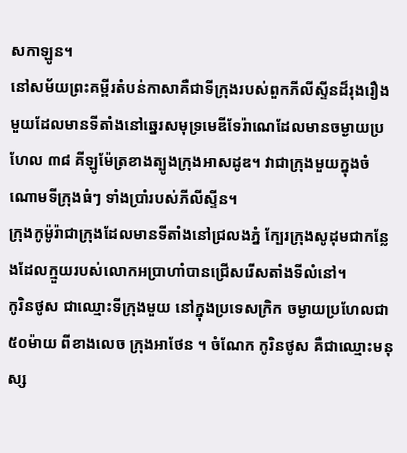សកាឡូន។
នៅសម័យព្រះគម្ពីរតំបន់កាសាគឺជាទីក្រុងរបស់ពួកភីលីស្ទីនដ៏រុងរឿងមួយដែលមានទីតាំងនៅឆ្នេរសមុទ្រមេឌីទែរ៉ាណេដែលមានចម្ងាយប្រហែល ៣៨ គីឡូម៉ែត្រខាងត្បូងក្រុងអាសដូឌ។ វាជាក្រុងមួយក្នុងចំណោមទីក្រុងធំៗ ទាំងប្រាំរបស់ភីលីស្ទីន។
ក្រុងកូម៉ូរ៉ាជាក្រុងដែលមានទីតាំងនៅជ្រលងភ្នំ ក្បែរក្រុងសូដុមជាកន្លែងដែលក្មួយរបស់លោកអប្រាហាំបានជ្រើសរើសតាំងទីលំនៅ។
កូរិនថូស ជាឈ្មោះទីក្រុងមួយ នៅក្នុងប្រទេសក្រិក ចម្ងាយប្រហែលជា ៥០ម៉ាយ ពីខាងលេច ក្រុងអាថែន ។ ចំណែក កូរិនថូស គឺជាឈ្មោះមនុស្ស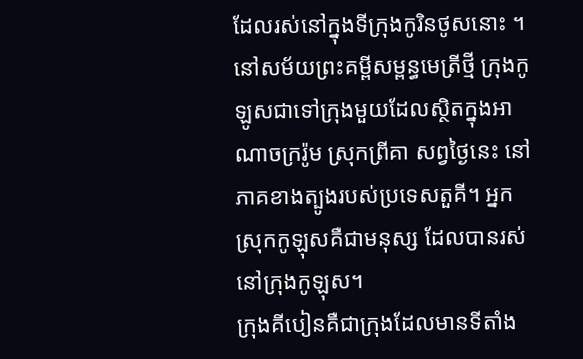ដែលរស់នៅក្នុងទីក្រុងកូរិនថូសនោះ ។
នៅសម័យព្រះគម្ពីសម្ពន្ធមេត្រីថ្មី ក្រុងកូឡូសជាទៅក្រុងមួយដែលស្ថិតក្នុងអាណាចក្ររ៉ូម ស្រុកព្រីគា សព្វថ្ងៃនេះ នៅភាគខាងត្បូងរបស់ប្រទេសតួគី។ អ្នកស្រុកកូឡុសគឺជាមនុស្ស ដែលបានរស់នៅក្រុងកូឡុស។
ក្រុងគីបៀនគឺជាក្រុងដែលមានទីតាំង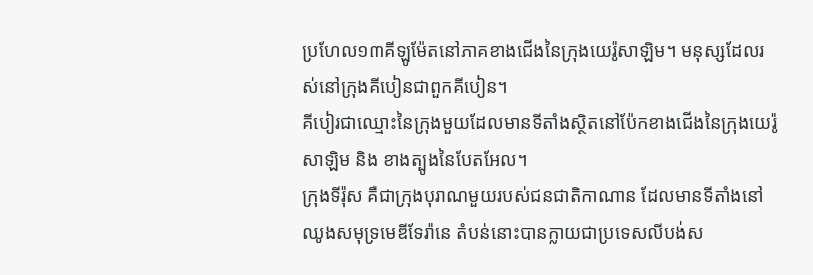ប្រហែល១៣គីឡូម៉ែតនៅភាគខាងជើងនៃក្រុងយេរ៉ូសាឡិម។ មនុស្សដែលរស់នៅក្រុងគីបៀនជាពួកគីបៀន។
គីបៀរជាឈ្មោះនៃក្រុងមួយដែលមានទីតាំងស្ថិតនៅប៉ែកខាងជើងនៃក្រុងយេរ៉ូសាឡិម និង ខាងត្បូងនៃបែតអែល។
ក្រុងទីរ៉ុស គឺជាក្រុងបុរាណមួយរបស់ជនជាតិកាណាន ដែលមានទីតាំងនៅឈូងសមុទ្រមេឌីទែរ៉ានេ តំបន់នោះបានក្លាយជាប្រទេសលីបង់ស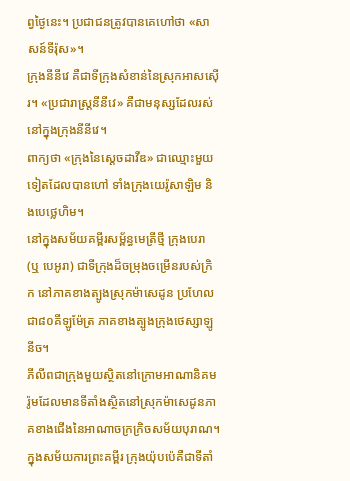ព្វថ្ងៃនេះ។ ប្រជាជនត្រូវបានគេហៅថា «សាសន៍ទីរ៉ុស»។
ក្រុងនីនីវេ គឺជាទីក្រុងសំខាន់នៃស្រុកអាសស៊ើរ។ «ប្រជារាស្ត្រនីនីវេ» គឺជាមនុស្សដែលរស់នៅក្នុងក្រុងនីនីវេ។
ពាក្យថា «ក្រុងនៃស្តេចដាវីឌ» ជាឈ្មោះមួយទៀតដែលបានហៅ ទាំងក្រុងយេរ៉ូសាឡិម និងបេថ្លេហិម។
នៅក្នុងសម័យគម្ពីរសម្ព័ន្ធមេត្រីថ្មី ក្រុងបេរា (ឬ បេអូរា) ជាទីក្រុងដ៏ចម្រុងចម្រើនរបស់ក្រិក នៅភាគខាងត្បូងស្រុកម៉ាសេដូន ប្រហែលជា៨០គីឡូម៉ែត្រ ភាគខាងត្បូងក្រុងថេស្សាឡូនីច។
ភីលីពជាក្រុងមួយស្ថិតនៅក្រោមអាណានិគមរ៉ូមដែលមានទីតាំងស្ថិតនៅស្រុកម៉ាសេដូនភាគខាងជើងនៃអាណាចក្រក្រិចសម័យបុរាណ។
ក្នុងសម័យការព្រះគម្ពីរ ក្រុងយ៉ុបប៉េគឺជាទីតាំ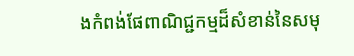ងកំពង់ផែពាណិជ្ជកម្មដ៏សំខាន់នៃសមុ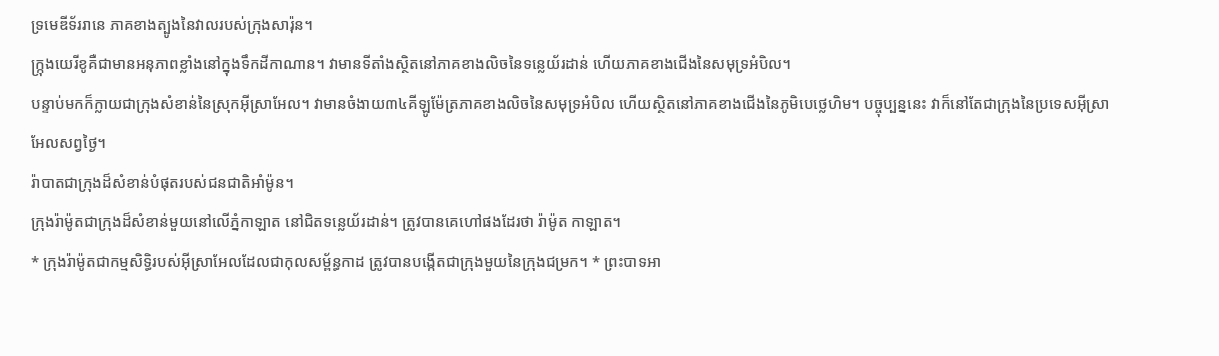ទ្រមេឌីទ័ររានេ ភាគខាងត្បូងនៃវាលរបស់ក្រុងសារ៉ុន។
ក្ក្រុងយេរីខូគឺជាមានអនុភាពខ្លាំងនៅក្នុងទឹកដីកាណាន។ វាមានទីតាំងស្ថិតនៅភាគខាងលិចនៃទន្លេយ័រដាន់ ហើយភាគខាងជើងនៃសមុទ្រអំបិល។
បន្ទាប់មកក៏ក្លាយជាក្រុងសំខាន់នៃស្រុកអ៊ីស្រាអែល។ វាមានចំងាយ៣៤គីឡូម៉ែត្រភាគខាងលិចនៃសមុទ្រអំបិល ហើយស្ថិតនៅភាគខាងជើងនៃភូមិបេថ្លេហិម។ បច្ចុប្បន្ននេះ វាក៏នៅតែជាក្រុងនៃប្រទេសអ៊ីស្រាអែលសព្វថ្ងៃ។
រ៉ាបាតជាក្រុងដ៏សំខាន់បំផុតរបស់ជនជាតិអាំម៉ូន។
ក្រុងរ៉ាម៉ូតជាក្រុងដ៏សំខាន់មួយនៅលើភ្នំកាឡាត នៅជិតទន្លេយ័រដាន់។ ត្រូវបានគេហៅផងដែរថា រ៉ាម៉ូត កាឡាត។
* ក្រុងរ៉ាម៉ូតជាកម្មសិទ្ធិរបស់អ៊ីស្រាអែលដែលជាកុលសម្ព័ន្ធកាដ ត្រូវបានបង្កើតជាក្រុងមួយនៃក្រុងជម្រក។ * ព្រះបាទអា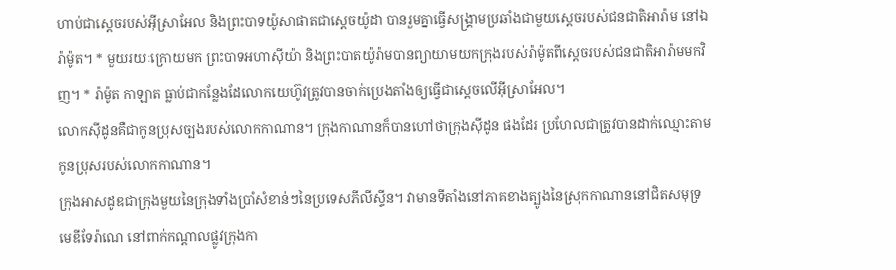ហាប់ជាស្តេចរបស់អ៊ីស្រាអែល និងព្រះបាទយ៉ូសាផាតជាស្តេចយ៉ូដា បានរួមគ្នាធ្វើសង្គ្រាមប្រឆាំងជាមួយស្តេចរបស់ជនជាតិអារ៉ាម នៅឯរ៉ាម៉ូត។ * មួយរយៈក្រោយមក ព្រះបាទអហាស៊ីយ៉ា និងព្រះបាតយ៉ូរ៉ាមបានព្យាយាមយកក្រុងរបស់រ៉ាម៉ូតពីស្តេចរបស់ជនជាតិអារ៉ាមមកវិញ។ * រ៉ាម៉ូត កាឡាត ធ្លាប់ជាកន្លែងដែលោកយេហ៊ូវត្រូវបានចាក់ប្រេងតាំងឲ្យធ្វើជាស្តេចលើអ៊ីស្រាអែល។
លោកស៊ីដូនគឺជាកូនប្រុសច្បងរបស់លោកកាណាន។ ក្រុងកាណានក៏បានហៅថាក្រុងស៊ីដូន ផងដែរ ប្រហែលជាត្រូវបានដាក់ឈ្មោះតាមកូនប្រុសរបស់លោកកាណាន។
ក្រុងអាសដូឌជាក្រុងមួយនៃក្រុងទាំងប្រាំសំខាន់ៗនៃប្រទេសភីលីស្ទីន។ វាមានទីតាំងនៅភាគខាងត្បូងនៃស្រុកកាណាននៅជិតសមុទ្រមេឌីទែរ៉ាណេ នៅពាក់កណ្តាលផ្លូវក្រុងកា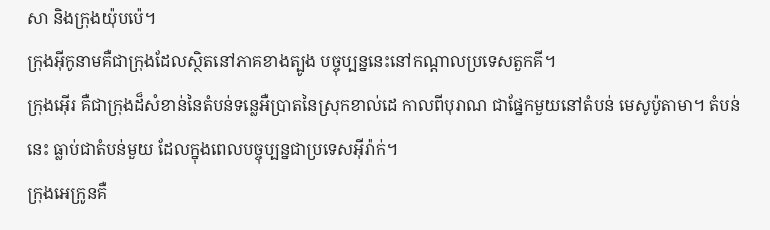សា និងក្រុងយ៉ុបប៉េ។
ក្រុងអ៊ីកូនាមគឺជាក្រុងដែលស្ថិតនៅភាគខាងត្បូង បច្ចុប្បន្ននេះនៅកណ្តាលប្រទេសតួកគី។
ក្រុងអ៊ើរ គឺជាក្រុងដ៏សំខាន់នៃតំបន់ទន្លេអឺប្រាតនៃស្រុកខាល់ដេ កាលពីបុរាណ ជាផ្នែកមួយនៅតំបន់ មេសូប៉ូតាមា។ តំបន់នេះ ធ្លាប់ជាតំបន់មួយ ដែលក្នុងពេលបច្ចុប្បន្នជាប្រទេសអ៊ីរ៉ាក់។
ក្រុងអេក្រូនគឺ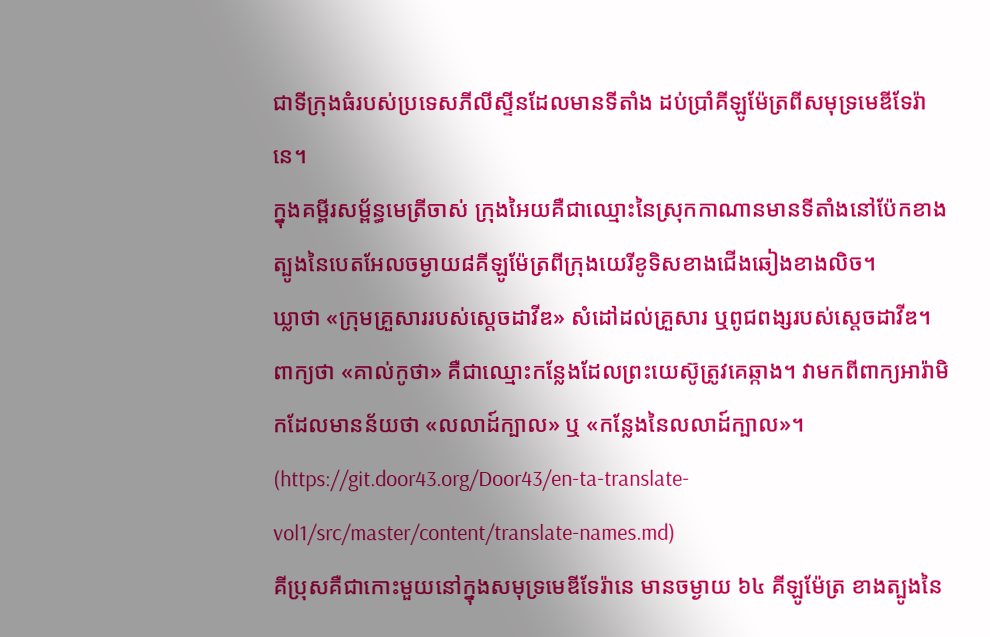ជាទីក្រុងធំរបស់ប្រទេសភីលីស្ទីនដែលមានទីតាំង ដប់ប្រាំគីឡូម៉ែត្រពីសមុទ្រមេឌីទែរ៉ានេ។
ក្នុងគម្ពីរសម្ព័ន្ធមេត្រីចាស់ ក្រុងអៃយគឺជាឈ្មោះនៃស្រុកកាណានមានទីតាំងនៅប៉ែកខាងត្បូងនៃបេតអែលចម្ងាយ៨គីឡូម៉ែត្រពីក្រុងយេរីខូទិសខាងជើងឆៀងខាងលិច។
ឃ្លាថា «ក្រុមគ្រួសាររបស់ស្តេចដាវីឌ» សំដៅដល់គ្រួសារ ឬពូជពង្សរបស់ស្តេចដាវីឌ។
ពាក្យថា «គាល់កូថា» គឺជាឈ្មោះកន្លែងដែលព្រះយេស៊ូត្រូវគេឆ្កាង។ វាមកពីពាក្យអារ៉ាមិកដែលមានន័យថា «លលាដ៍ក្បាល» ឬ «កន្លែងនៃលលាដ៍ក្បាល»។
(https://git.door43.org/Door43/en-ta-translate-vol1/src/master/content/translate-names.md)
គីប្រុសគឺជាកោះមួយនៅក្នុងសមុទ្រមេឌីទែរ៉ានេ មានចម្ងាយ ៦៤ គីឡូម៉ែត្រ ខាងត្បូងនៃ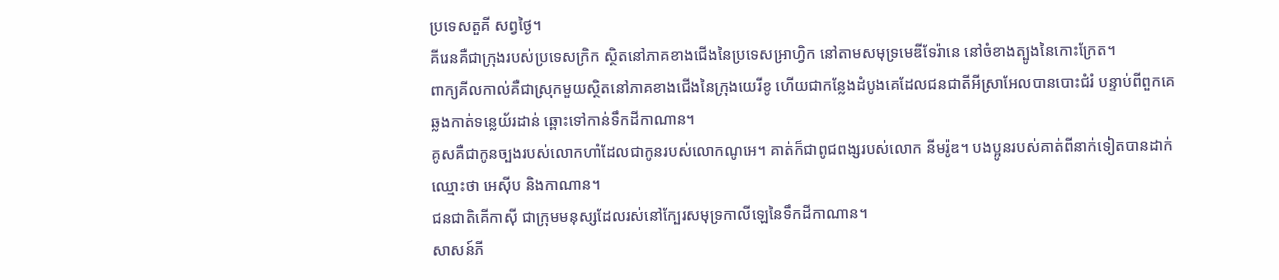ប្រទេសតួគី សព្វថ្ងៃ។
គីរេនគឺជាក្រុងរបស់ប្រទេសក្រិក ស្ថិតនៅភាគខាងជើងនៃប្រទេសអា្រហ្វិក នៅតាមសមុទ្រមេឌីទែរ៉ានេ នៅចំខាងត្បូងនៃកោះក្រែត។
ពាក្យគីលកាល់គឺជាស្រុកមួយស្ថិតនៅភាគខាងជើងនៃក្រុងយេរីខូ ហើយជាកន្លែងដំបូងគេដែលជនជាតីអីស្រាអែលបានបោះជំរំ បន្ទាប់ពីពួកគេឆ្លងកាត់ទន្លេយ័រដាន់ ឆ្ពោះទៅកាន់ទឹកដីកាណាន។
គូសគឺជាកូនច្បងរបស់លោកហាំដែលជាកូនរបស់លោកណូអេ។ គាត់ក៏ជាពូជពង្សរបស់លោក នីមរ៉ូឌ។ បងប្អូនរបស់គាត់ពីនាក់ទៀតបានដាក់ឈ្មោះថា អេស៊ីប និងកាណាន។
ជនជាតិគើកាស៊ី ជាក្រុមមនុស្សដែលរស់នៅក្បែរសមុទ្រកាលីឡេនៃទឹកដីកាណាន។
សាសន៍ភី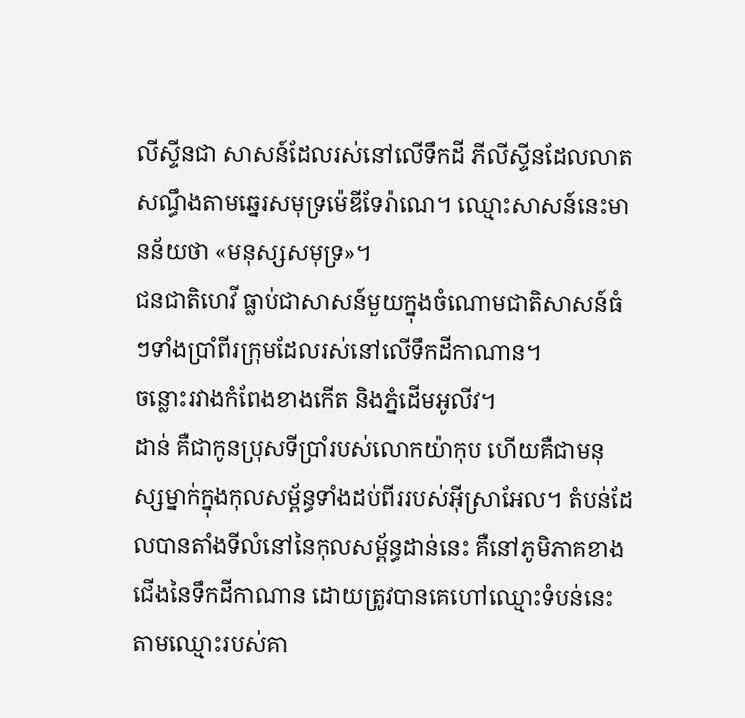លីស្ទីនជា សាសន៍ដែលរស់នៅលើទឹកដី ភីលីស្ទីនដែលលាតសណ្ធឹងតាមឆ្នេរសមុទ្រម៉េឌីទែរ៉ាណេ។ ឈ្មោះសាសន៍នេះមានន័យថា «មនុស្សសមុទ្រ»។
ជនជាតិហេវី ធ្លាប់ជាសាសន៍មួយក្នុងចំណោមជាតិសាសន៍ធំៗទាំងប្រាំពីរក្រុមដែលរស់នៅលើទឹកដីកាណាន។
ចន្លោះរវាងកំពែងខាងកើត និងភ្នំដើមអូលីវ។
ដាន់ គឺជាកូនប្រុសទីប្រាំរបស់លោកយ៉ាកុប ហើយគឺជាមនុស្សម្នាក់ក្នុងកុលសម្ព័ន្ធទាំងដប់ពីររបស់អ៊ីស្រាអែល។ តំបន់ដែលបានតាំងទីលំនៅនៃកុលសម្ព័ន្ធដាន់នេះ គឺនៅភូមិភាគខាងជើងនៃទឹកដីកាណាន ដោយត្រូវបានគេហៅឈ្មោះទំបន់នេះតាមឈ្មោះរបស់គា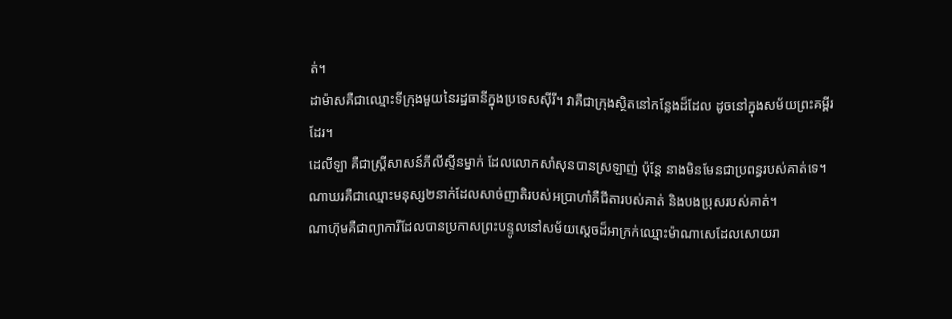ត់។
ដាម៉ាសគឺជាឈ្មោះទីក្រុងមួយនៃរដ្ឋធានីក្នុងប្រទេសស៊ីរី។ វាគឺជាក្រុងស្ថិតនៅកន្លែងដ៏ដែល ដូចនៅក្នុងសម័យព្រះគម្ពីរដែរ។
ដេលីឡា គឺជាស្ត្រីសាសន៍ភីលីស្ទីនម្នាក់ ដែលលោកសាំសុនបានស្រឡាញ់ ប៉ុន្តែ នាងមិនមែនជាប្រពន្ធរបស់គាត់ទេ។
ណាឃរគឺជាឈ្មោះមនុស្ស២នាក់ដែលសាច់ញាតិរបស់អប្រាហាំគឺជីតារបស់គាត់ និងបងប្រុសរបស់គាត់។
ណាហ៊ុមគឺជាព្យាការីដែលបានប្រកាសព្រះបន្ទូលនៅសម័យស្តេចដ៏អាក្រក់ឈ្មោះម៉ាណាសេដែលសោយរា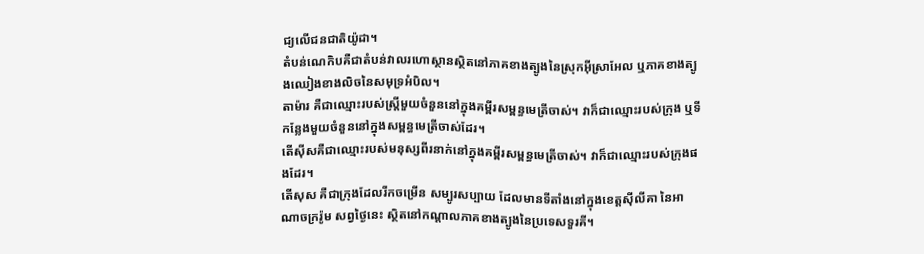ជ្យលើជនជាតិយ៉ូដា។
តំបន់ណេកិបគឺជាតំបន់វាលរហោស្ថានស្ថិតនៅភាគខាងត្បូងនៃស្រុកអ៊ីស្រាអែល ឬភាគខាងត្បូងឈៀងខាងលិចនៃសមុទ្រអំបិល។
តាម៉ារ គឺជាឈ្មោះរបស់ស្ត្រីមួយចំនួននៅក្នុងគម្ពីរសម្ពន្ធមេត្រីចាស់។ វាក៏ជាឈ្មោះរបស់ក្រុង ឬទីកន្លែងមួយចំនួននៅក្នុងសម្ពន្ធមេត្រីចាស់ដែរ។
តើស៊ីសគឺជាឈ្មោះរបស់មនុស្សពីរនាក់នៅក្នុងគម្ពីរសម្ពន្ធមេត្រីចាស់។ វាក៏ជាឈ្មោះរបស់ក្រុងផងដែរ។
តើសុស គឺជាក្រុងដែលរីកចម្រើន សម្បូរសប្បាយ ដែលមានទីតាំងនៅក្នុងខេត្តស៊ីលីគា នៃអាណាចក្ររ៉ូម សព្វថ្ងៃនេះ ស្ថិតនៅកណ្តាលភាគខាងត្បូងនៃប្រទេសទួរគី។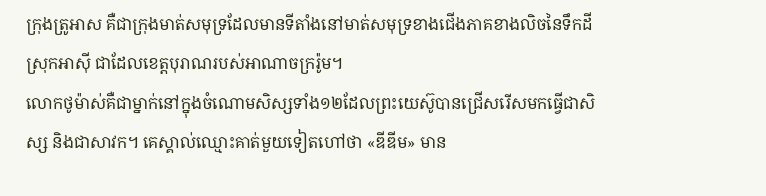ក្រុងត្រូអាស គឺជាក្រុងមាត់សមុទ្រដែលមានទីតាំងនៅមាត់សមុទ្រខាងជើងភាគខាងលិចនៃទឹកដីស្រុកអាស៊ី ជាដែលខេត្តបុរាណរបស់អាណាចក្ររ៉ូម។
លោកថូម៉ាស់គឺជាម្នាក់នៅក្នុងចំណោមសិស្សទាំង១២ដែលព្រះយេស៊ូបានជ្រើសរើសមកធ្វើជាសិស្ស និងជាសាវក។ គេស្គាល់ឈ្មោះគាត់មួយទៀតហៅថា «ឌីឌីម» មាន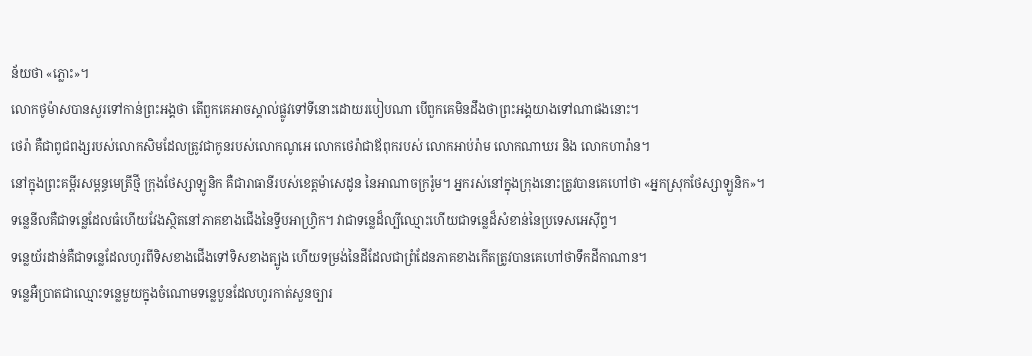ន័យថា «ភ្លោះ»។
លោកថូម៉ាសបានសួរទៅកាន់ព្រះអង្គថា តើពួកគេអាចស្គាល់ផ្លូវទៅទីនោះដោយរបៀបណា បើពួកគេមិនដឹងថាព្រះអង្គយាងទៅណាផងនោះ។
ថេរ៉ា គឺជាពូជពង្សរបស់លោកសិមដែលត្រូវជាកូនរបស់លោកណូអេ លោកថេរ៉ាជាឪពុករបស់ លោកអាប់រ៉ាម លោកណាឃរ និង លោកហារ៉ាន។
នៅក្នុងព្រះគម្ពីរសម្ពន្ធមេត្រីថ្មី ក្រុងថែស្សាឡូនិក គឺជារាធានីរបស់ខេត្តម៉ាសេដូន នៃអាណាចក្ររ៉ូម។ អ្នករស់នៅក្នុងក្រុងនោះត្រូវបានគេហៅថា «អ្នកស្រុកថែស្សាឡូនិក»។
ទន្លេនីលគឺជាទន្លេដែលធំហើយវែងស្ថិតនៅភាគខាងជើងនៃទ្វីបអាហ្វ្រិក។ វាជាទន្លេដ៏ល្បីឈ្មោះហើយជាទន្លេដ៏សំខាន់នៃប្រទេសអេស៊ីព្ទ។
ទន្លេយ័រដាន់គឺជាទន្លេដែលហូរពីទិសខាងជើងទៅទិសខាងត្បូង ហើយទម្រង់នៃដីដែលជាព្រំដែនភាគខាងកើតត្រូវបានគេហៅថាទឹកដីកាណាន។
ទន្លេអឺប្រាតជាឈ្មោះទន្លេមួយក្នុងចំណោមទន្លេបួនដែលហូរកាត់សួនច្បារ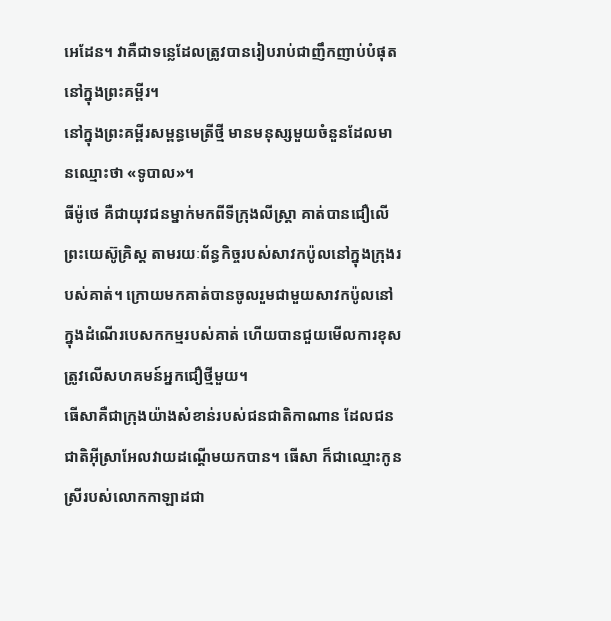អេដែន។ វាគឺជាទន្លេដែលត្រូវបានរៀបរាប់ជាញឹកញាប់បំផុតនៅក្នុងព្រះគម្ពីរ។
នៅក្នុងព្រះគម្ពីរសម្ពន្ធមេត្រីថ្មី មានមនុស្សមួយចំនួនដែលមានឈ្មោះថា «ទូបាល»។
ធីម៉ូថេ គឺជាយុវជនម្នាក់មកពីទីក្រុងលីស្ត្រា គាត់បានជឿលើព្រះយេស៊ូគ្រិស្ត តាមរយៈព័ន្ធកិច្ចរបស់សាវកប៉ូលនៅក្នុងក្រុងរបស់គាត់។ ក្រោយមកគាត់បានចូលរួមជាមួយសាវកប៉ូលនៅក្នុងដំណើរបេសកកម្មរបស់គាត់ ហើយបានជួយមើលការខុសត្រូវលើសហគមន៍អ្នកជឿថ្មីមួយ។
ធើសាគឺជាក្រុងយ៉ាងសំខាន់របស់ជនជាតិកាណាន ដែលជនជាតិអ៊ីស្រាអែលវាយដណ្តើមយកបាន។ ធើសា ក៏ជាឈ្មោះកូនស្រីរបស់លោកកាឡាដជា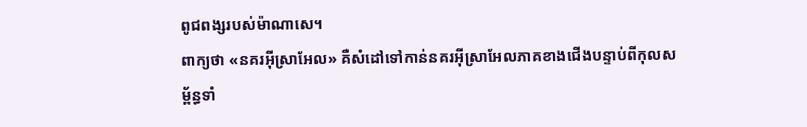ពូជពង្សរបស់ម៉ាណាសេ។
ពាក្យថា «នគរអ៊ីស្រាអែល» គឺសំដៅទៅកាន់នគរអ៊ីស្រាអែលភាគខាងជើងបន្ទាប់ពីកុលសម្ព័ន្ធទាំ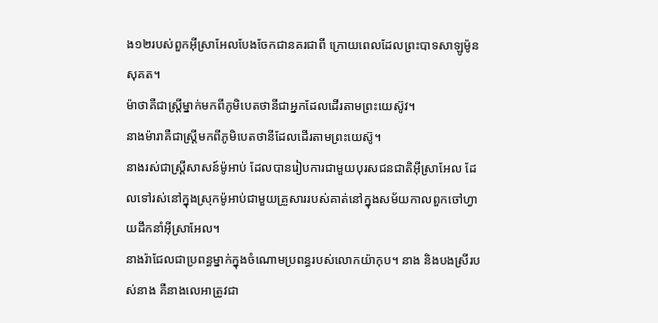ង១២របស់ពួកអ៊ីស្រាអែលបែងចែកជានគរជាពី ក្រោយពេលដែលព្រះបាទសាឡូម៉ូនសុគត។
ម៉ាថាគឺជាស្រ្តីម្នាក់មកពីភូមិបេតថានីជាអ្នកដែលដើរតាមព្រះយេស៊ូវ។
នាងម៉ារាគឺជាស្រ្តីមកពីភូមិបេតថានីដែលដើរតាមព្រះយេស៊ូ។
នាងរស់ជាស្រ្តីសាសន៍ម៉ូអាប់ ដែលបានរៀបការជាមួយបុរសជនជាតិអ៊ីស្រាអែល ដែលទៅរស់នៅក្នុងស្រុកម៉ូអាប់ជាមួយគ្រួសាររបស់គាត់នៅក្នុងសម័យកាលពួកចៅហ្វាយដឹកនាំអ៊ីស្រាអែល។
នាងរ៉ាជែលជាប្រពន្ធម្នាក់ក្នុងចំណោមប្រពន្ធរបស់លោកយ៉ាកុប។ នាង និងបងស្រីរបស់នាង គឺនាងលេអាត្រូវជា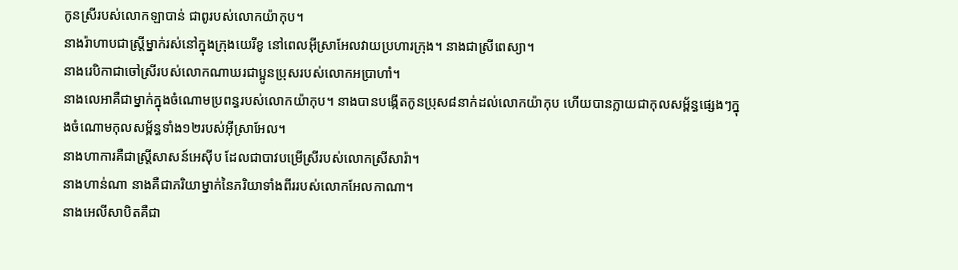កូនស្រីរបស់លោកឡាបាន់ ជាពូរបស់លោកយ៉ាកុប។
នាងរ៉ាហាបជាស្រី្តម្នាក់រស់នៅក្នុងក្រុងយេរីខូ នៅពេលអ៊ីស្រាអែលវាយប្រហារក្រុង។ នាងជាស្រីពេស្យា។
នាងរេបិកាជាចៅស្រីរបស់លោកណាឃរជាប្អូនប្រុសរបស់លោកអប្រាហាំ។
នាងលេអាគឺជាម្នាក់ក្នុងចំណោមប្រពន្ធរបស់លោកយ៉ាកុប។ នាងបានបង្កើតកូនប្រុស៨នាក់ដល់លោកយ៉ាកុប ហើយបានក្លាយជាកុលសម្ព័ន្ធផ្សេងៗក្នុងចំណោមកុលសម្ព័ន្ធទាំង១២របស់អ៊ីស្រាអែល។
នាងហាការគឺជាស្ត្រីសាសន៍អេស៊ីប ដែលជាបាវបម្រើស្រីរបស់លោកស្រីសារ៉ា។
នាងហាន់ណា នាងគឺជាភរិយាម្នាក់នៃភរិយាទាំងពីររបស់លោកអែលកាណា។
នាងអេលីសាបិតគឺជា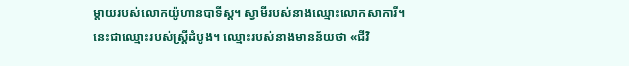ម្តាយរបស់លោកយ៉ូហានបាទីស្ដ។ ស្វាមីរបស់នាងឈ្មោះលោកសាការី។
នេះជាឈ្មោះរបស់ស្ត្រីដំបូង។ ឈ្មោះរបស់នាងមានន័យថា «ជីវិ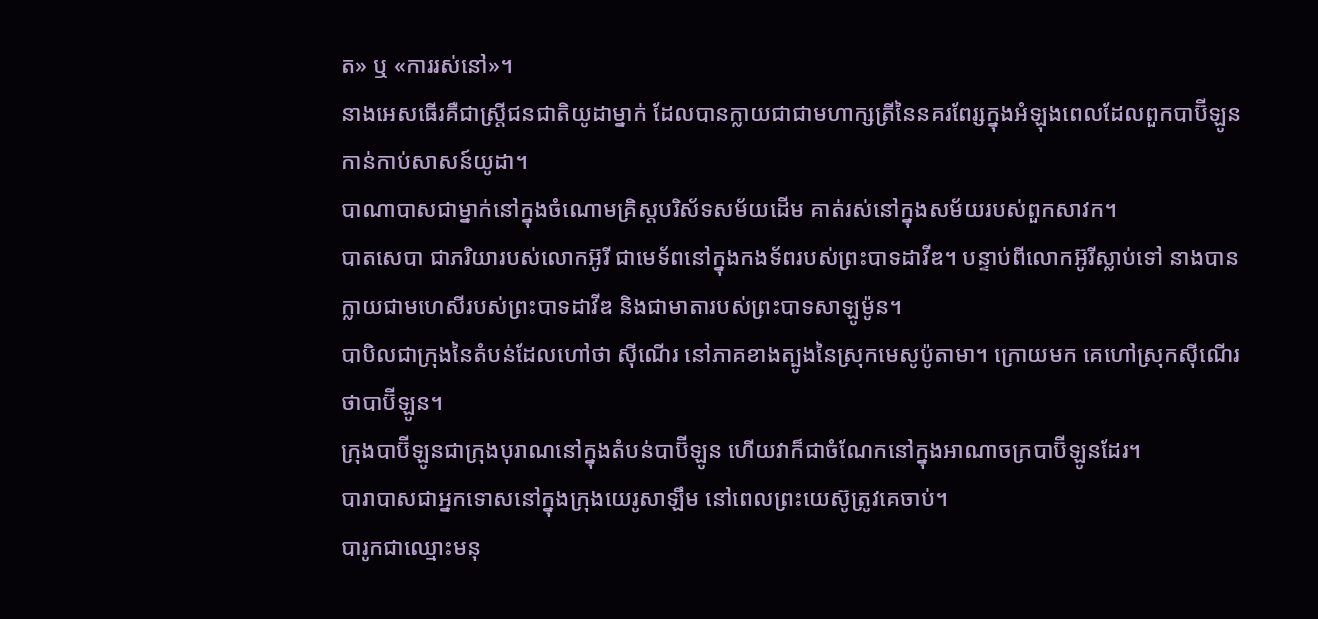ត» ឬ «ការរស់នៅ»។
នាងអេសធើរគឺជាស្ត្រីជនជាតិយូដាម្នាក់ ដែលបានក្លាយជាជាមហាក្សត្រីនៃនគរពែរ្សក្នុងអំឡុងពេលដែលពួកបាប៊ីឡូនកាន់កាប់សាសន៍យូដា។
បាណាបាសជាម្នាក់នៅក្នុងចំណោមគ្រិស្តបរិស័ទសម័យដើម គាត់រស់នៅក្នុងសម័យរបស់ពួកសាវក។
បាតសេបា ជាភរិយារបស់លោកអ៊ូរី ជាមេទ័ពនៅក្នុងកងទ័ពរបស់ព្រះបាទដាវីឌ។ បន្ទាប់ពីលោកអ៊ូរីស្លាប់ទៅ នាងបានក្លាយជាមហេសីរបស់ព្រះបាទដាវីឌ និងជាមាតារបស់ព្រះបាទសាឡូម៉ូន។
បាបិលជាក្រុងនៃតំបន់ដែលហៅថា ស៊ីណើរ នៅភាគខាងត្បូងនៃស្រុកមេសូប៉ូតាមា។ ក្រោយមក គេហៅស្រុកស៊ីណើរ ថាបាប៊ីឡូន។
ក្រុងបាប៊ីឡូនជាក្រុងបុរាណនៅក្នុងតំបន់បាប៊ីឡូន ហើយវាក៏ជាចំណែកនៅក្នុងអាណាចក្របាប៊ីឡូនដែរ។
បារាបាសជាអ្នកទោសនៅក្នុងក្រុងយេរូសាឡឹម នៅពេលព្រះយេស៊ូត្រូវគេចាប់។
បារូកជាឈ្មោះមនុ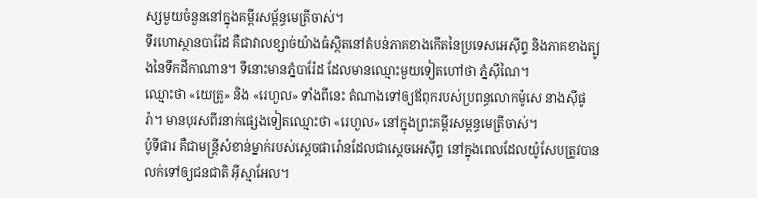ស្សមួយចំនួននៅក្នុងគម្ពីរសម្ព័ន្ធមេត្រីចាស់។
ទីរហោស្ថានបារ៉ែដ គឺជាវាលខ្សាច់យ៉ាងធំស្ថិតនៅតំបន់ភាគខាងកើតនៃប្រទេសអេស៊ីព្ទ និងភាគខាងត្បូងនៃទឹកដីកាណាន។ ទីនោះមានភ្នំបារ៉ែដ ដែលមានឈ្មោះមួយទៀតហៅថា ភ្នំស៊ីណៃ។
ឈ្មោះថា «យេត្រូ» និង «រេហួល» ទាំងពីនេះ តំណាងទៅឲ្យឪពុករបស់ប្រពន្ធលោកម៉ូសេ នាងស៊ីផូរ៉ា។ មានបុរសពីរនាក់ផ្សេងទៀតឈ្មោះថា «រេហួល» នៅក្នុងព្រះគម្ពីរសម្ពន្ធមេត្រីចាស់។
ប៉ូទីផារ គឺជាមន្រ្តីសំខាន់ម្នាក់របស់ស្តេចផារ៉ោនដែលជាសេ្ដចអេស៊ីព្ទ នៅក្នុងពេលដែលយ៉ូសែបត្រូវបានលក់ទៅឲ្យជនជាតិ អ៊ីស្មាអែល។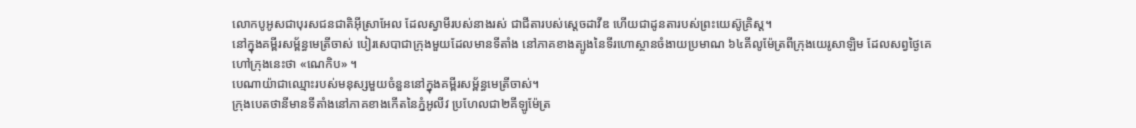លោកបូអូសជាបុរសជនជាតិអ៊ីស្រាអែល ដែលស្វាមីរបស់នាងរស់ ជាជីតារបស់សេ្តចដាវីឌ ហើយជាដូនតារបស់ព្រះយេស៊ូគ្រិស្ត។
នៅក្នុងគម្ពីរសម្ព័ន្ធមេត្រីចាស់ បៀរសេបាជាក្រុងមួយដែលមានទីតាំង នៅភាគខាងត្បូងនៃទីរហោស្ថានចំងាយប្រមាណ ៦៤គីលូម៉ែត្រពីក្រុងយេរូសាឡិម ដែលសព្វថ្ងៃគេហៅក្រុងនេះថា «ណេកិប» ។
បេណាយ៉ាជាឈ្មោះរបស់មនុស្សមួយចំនួននៅក្នុងគម្ពីរសម្ព័ន្ធមេត្រីចាស់។
ក្រុងបេតថានីមានទីតាំងនៅភាគខាងកើតនៃភ្នំអូលីវ ប្រហែលជា២គីឡូម៉ែត្រ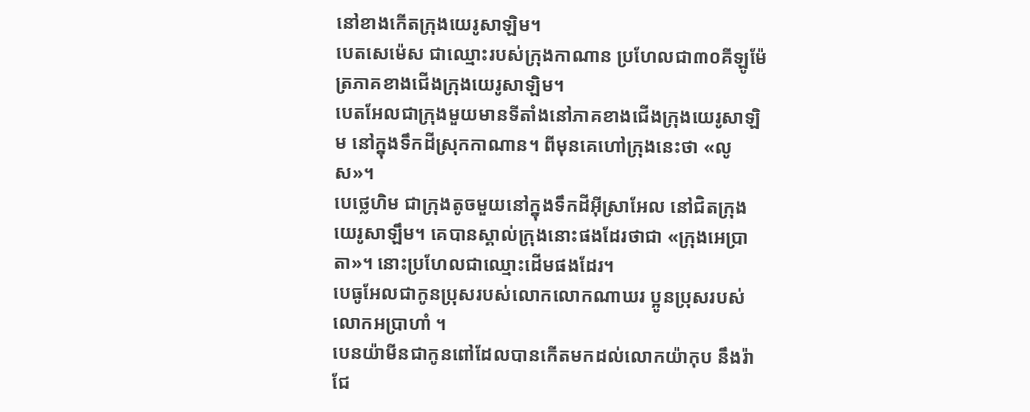នៅខាងកើតក្រុងយេរូសាឡិម។
បេតសេម៉េស ជាឈ្មោះរបស់ក្រុងកាណាន ប្រហែលជា៣០គីឡូម៉ែត្រភាគខាងជើងក្រុងយេរូសាឡិម។
បេតអែលជាក្រុងមួយមានទីតាំងនៅភាគខាងជើងក្រុងយេរូសាឡិម នៅក្នុងទឹកដីស្រុកកាណាន។ ពីមុនគេហៅក្រុងនេះថា «លូស»។
បេថ្លេហិម ជាក្រុងតូចមួយនៅក្នុងទឹកដីអ៊ីស្រាអែល នៅជិតក្រុងយេរូសាឡឹម។ គេបានស្គាល់ក្រុងនោះផងដែរថាជា «ក្រុងអេប្រាតា»។ នោះប្រហែលជាឈ្មោះដើមផងដែរ។
បេធូអែលជាកូនប្រុសរបស់លោកលោកណាឃរ ប្អូនប្រុសរបស់លោកអប្រាហាំ ។
បេនយ៉ាមីនជាកូនពៅដែលបានកើតមកដល់លោកយ៉ាកុប នឹងរ៉ាជែ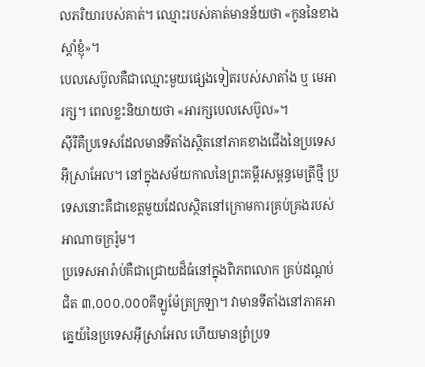លភរិយារបស់គាត់។ ឈ្មោះរបស់គាត់មានន័យថា «កូននៃខាងស្តាំខ្ញុំ»។
បេលសេប៊ូលគឺជាឈ្មោះមួយផ្សេងទៀតរបស់សាតាំង ឬ មេអារក្ស។ ពេលខ្លះនិយាយថា «អារក្សបេលសេប៊ូល»។
ស៊ីរីគឺប្រទេសដែលមានទីតាំងស្ថិតនៅភាគខាងជើងនៃប្រទេសអុីស្រាអែល។ នៅក្នុងសម័យកាលនៃព្រះគម្ពីរសម្ពន្ធមេត្រីថ្មី ប្រទេសនោះគឺជាខេត្តមួយដែលស្ថិតនៅក្រោមការគ្រប់គ្រងរបស់អាណាចក្ររ៉ូម។
ប្រទេសអារ៉ាប់គឺជាជ្រោយដ៏ធំនៅក្នុងពិភពលោក គ្រប់ដណ្តប់ជិត ៣,០០០,០០០គីឡូម៉ែត្រក្រឡា។ វាមានទីតាំងនៅភាគអាគ្នេយ៍នៃប្រទេសអ៊ីស្រាអែល ហើយមានព្រំប្រទ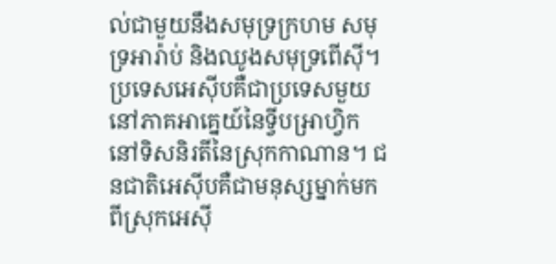ល់ជាមួយនឹងសមុទ្រក្រហម សមុទ្រអារ៉ាប់ និងឈូងសមុទ្រពើស៊ី។
ប្រទេសអេស៊ីបគឺជាប្រទេសមួយនៅភាគអាគ្នេយ៍នៃទ្វីបអា្រហ្វិកនៅទិសនិរតីនៃស្រុកកាណាន។ ជនជាតិអេស៊ីបគឺជាមនុស្សម្នាក់មកពីស្រុកអេស៊ី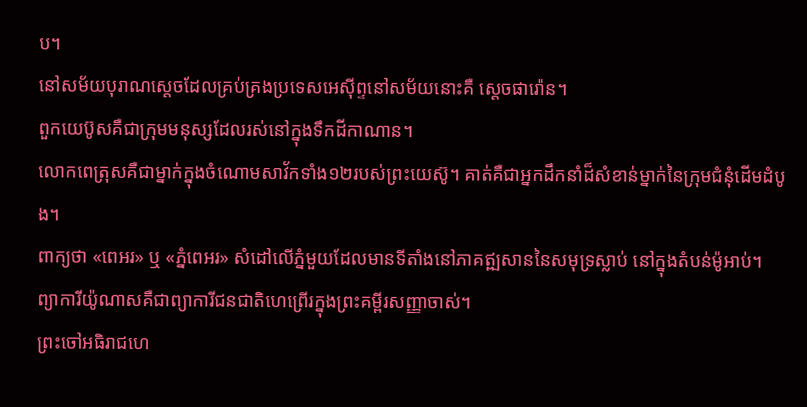ប។
នៅសម័យបុរាណស្តេចដែលគ្រប់គ្រងប្រទេសអេស៊ីព្ទនៅសម័យនោះគឺ ស្តេចផារ៉ោន។
ពួកយេប៊ូសគឺជាក្រុមមនុស្សដែលរស់នៅក្នុងទឹកដីកាណាន។
លោកពេត្រុសគឺជាម្នាក់ក្នុងចំណោមសាវ័កទាំង១២របស់ព្រះយេស៊ូ។ គាត់គឺជាអ្នកដឹកនាំដ៏សំខាន់ម្នាក់នៃក្រុមជំនុំដើមដំបូង។
ពាក្យថា «ពេអរ» ឬ «ភ្នំពេអរ» សំដៅលើភ្នំមួយដែលមានទីតាំងនៅភាគឥ្ឍសាននៃសមុទ្រស្លាប់ នៅក្នុងតំបន់ម៉ូអាប់។
ព្យាការីយ៉ូណាសគឺជាព្យាការីជនជាតិហេព្រើរក្នុងព្រះគម្ពីរសញ្ញាចាស់។
ព្រះចៅអធិរាជហេ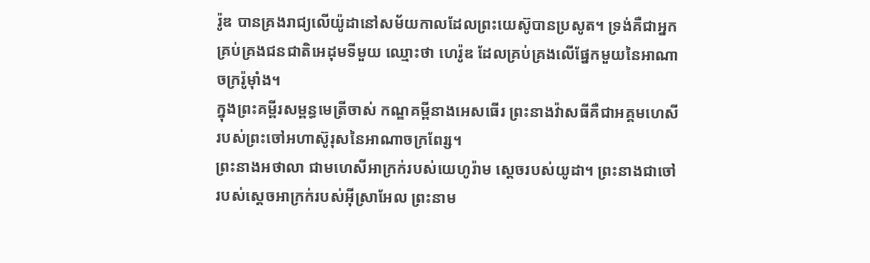រ៉ូឌ បានគ្រងរាជ្យលើយ៉ូដានៅសម័យកាលដែលព្រះយេស៊ូបានប្រសូត។ ទ្រង់គឺជាអ្នកគ្រប់គ្រងជនជាតិអេដុមទីមួយ ឈ្មោះថា ហេរ៉ូឌ ដែលគ្រប់គ្រងលើផ្នែកមួយនៃអាណាចក្ររ៉ូម៉ាំង។
ក្នុងព្រះគម្ពីរសម្ពន្ធមេត្រីចាស់ កណ្ឌគម្ពីនាងអេសធើរ ព្រះនាងវ៉ាសធីគឺជាអគ្គមហេសីរបស់ព្រះចៅអហាស៊ូរុសនៃអាណាចក្រពែរ្ស។
ព្រះនាងអថាលា ជាមហេសីអាក្រក់របស់យេហូរ៉ាម ស្តេចរបស់យូដា។ ព្រះនាងជាចៅរបស់ស្តេចអាក្រក់របស់អ៊ីស្រាអែល ព្រះនាម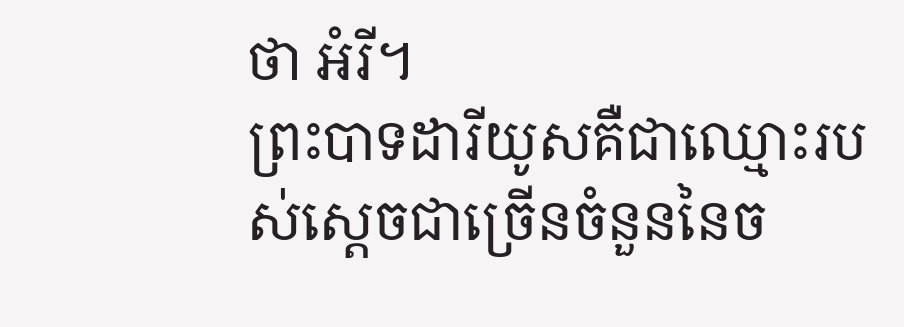ថា អំរី។
ព្រះបាទដារីយូសគឺជាឈ្មោះរបស់ស្ដេចជាច្រើនចំនួននៃច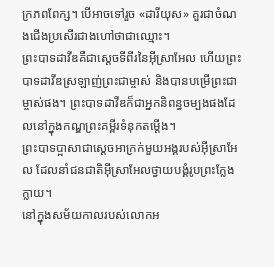ក្រភពពែក្ស។ បើអាចទៅរួច «ដារីយុស» គួរជាចំណងជើងប្រសើរជាងហៅថាជាឈ្មោះ។
ព្រះបាទដាវីឌគឺជាស្ដេចទីពីរនៃអ៊ីស្រាអែល ហើយព្រះបាទដាវីឌស្រឡាញ់ព្រះជាម្ចាស់ និងបានបម្រើព្រះជាម្ចាស់ផង។ ព្រះបាទដាវីឌក៏ជាអ្នកនិពន្ធចម្បងផងដែលនៅក្នុងកណ្ឌព្រះគម្ពីរទំនុកតម្តើង។
ព្រះបាទប្អាសាជាស្តេចអាក្រក់មួយអង្គរបស់អ៊ីស្រាអែល ដែលនាំជនជាតិអ៊ីស្រាអែលថ្វាយបង្គំរូបព្រះក្លែងក្លាយ។
នៅក្នុងសម័យកាលរបស់លោកអ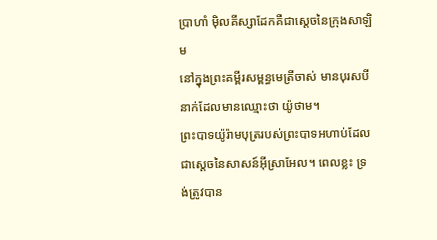ប្រាហាំ ម៉ិលគីស្សាដែកគឺជាស្តេចនៃក្រុងសាឡិម
នៅក្នុងព្រះគម្ពីរសម្ពន្ធមេត្រីចាស់ មានបុរសបីនាក់ដែលមានឈ្មោះថា យ៉ូថាម។
ព្រះបាទយ៉ូរ៉ាមបុត្ររបស់ព្រះបាទអហាប់ដែលជាស្តេចនៃសាសន៍អ៊ីស្រាអែល។ ពេលខ្លះ ទ្រង់ត្រូវបាន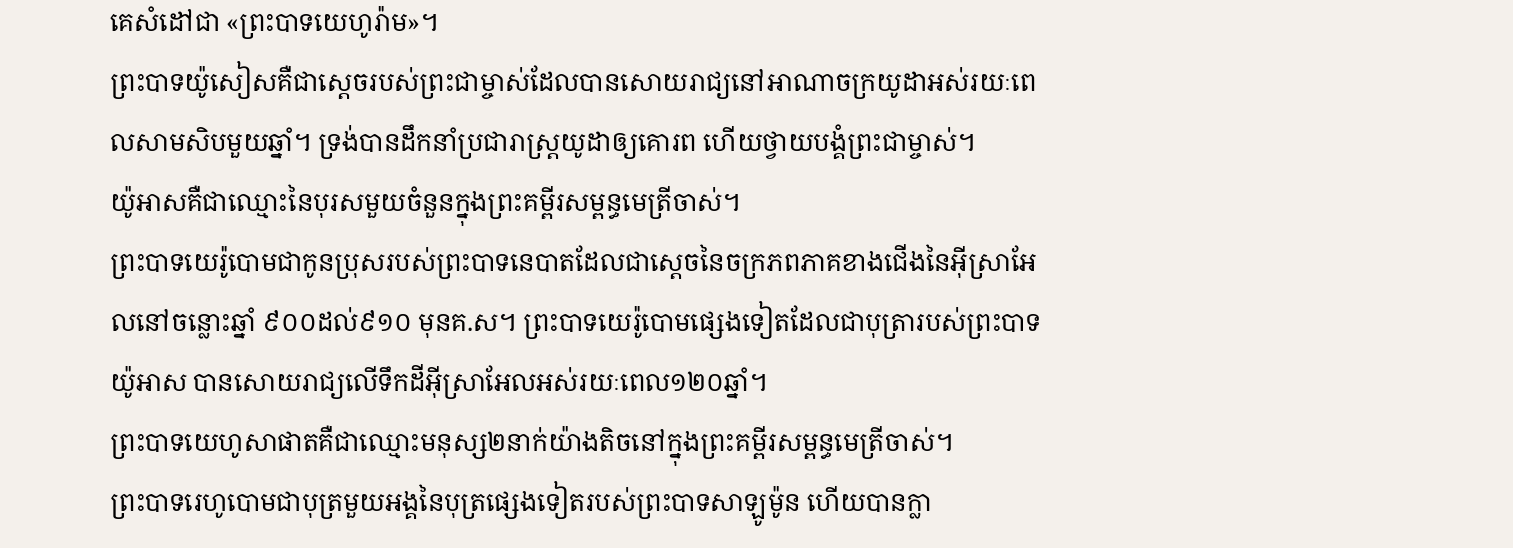គេសំដៅជា «ព្រះបាទយេហូរ៉ាម»។
ព្រះបាទយ៉ូសៀសគឺជាស្តេចរបស់ព្រះជាម្ចាស់ដែលបានសោយរាជ្យនៅអាណាចក្រយូដាអស់រយៈពេលសាមសិបមួយឆ្នាំ។ ទ្រង់បានដឹកនាំប្រជារាស្ត្រយូដាឲ្យគោរព ហើយថ្វាយបង្គំព្រះជាម្ចាស់។
យ៉ូអាសគឺជាឈ្មោះនៃបុរសមួយចំនួនក្នុងព្រះគម្ពីរសម្ពន្ធមេត្រីចាស់។
ព្រះបាទយេរ៉ូបោមជាកូនប្រុសរបស់ព្រះបាទនេបាតដែលជាស្តេចនៃចក្រភពភាគខាងជើងនៃអ៊ីស្រាអែលនៅចន្លោះឆ្នាំ ៩០០ដល់៩១០ មុនគ.ស។ ព្រះបាទយេរ៉ូបោមផ្សេងទៀតដែលជាបុត្រារបស់ព្រះបាទយ៉ូអាស បានសោយរាជ្យលើទឹកដីអ៊ីស្រាអែលអស់រយៈពេល១២០ឆ្នាំ។
ព្រះបាទយេហូសាផាតគឺជាឈ្មោះមនុស្ស២នាក់យ៉ាងតិចនៅក្នុងព្រះគម្ពីរសម្ពន្ធមេត្រីចាស់។
ព្រះបាទរេហូបោមជាបុត្រមួយអង្គនៃបុត្រផ្សេងទៀតរបស់ព្រះបាទសាឡូម៉ូន ហើយបានក្លា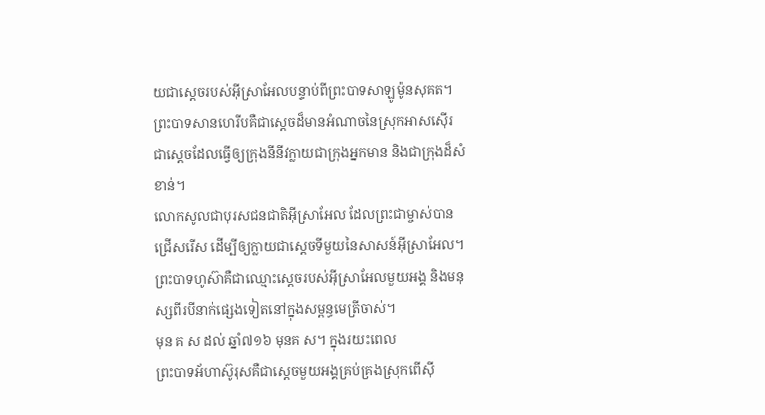យជាស្តេចរបស់អ៊ីស្រាអែលបន្ទាប់ពីព្រះបាទសាឡូម៉ូនសុគត។
ព្រះបាទសានហេរីបគឺជាស្តេចដ៏មានអំណាចនៃស្រុកអាសស៊ើរ ជាស្តេចដែលធ្វើឲ្យក្រុងនីនីវក្លាយជាក្រុងអ្នកមាន និងជាក្រុងដ៏សំខាន់។
លោកសូលជាបុរសជនជាតិអ៊ីស្រាអែល ដែលព្រះជាម្ចាស់បានជ្រើសរើស ដើម្បីឲ្យក្លាយជាស្តេចទីមួយនៃសាសន៍អ៊ីស្រាអែល។
ព្រះបាទហូស៊ាគឺជាឈ្មោះស្តេចរបស់អ៊ីស្រាអែលមួយអង្គ និងមនុស្សពីរបីនាក់ផ្សេងទៀតនៅក្នុងសម្ពន្ធមេត្រីចាស់។
មុន គ ស ដល់ ឆ្នាំ៧១៦ មុនគ ស។ ក្នុងរយះពេល
ព្រះបាទអ័ហាស៊ូរុសគឺជាសេ្តចមួយអង្គគ្រប់គ្រងស្រុកពើស៊ី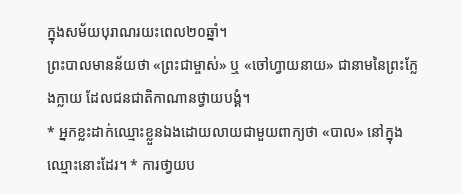ក្នុងសម័យបុរាណរយះពេល២០ឆ្នាំ។
ព្រះបាលមានន័យថា «ព្រះជាម្ចាស់» ឬ «ចៅហ្វាយនាយ» ជានាមនៃព្រះក្លែងក្លាយ ដែលជនជាតិកាណានថ្វាយបង្គំ។
* អ្នកខ្លះដាក់ឈ្មេាះខ្លួនឯងដោយលាយជាមួយពាក្យថា «បាល» នៅក្នុងឈ្មោះនោះដែរ។ * ការថា្វយប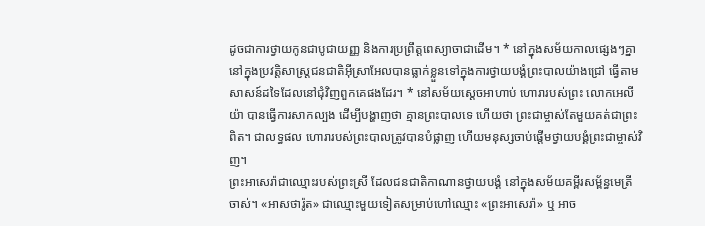ដូចជាការថ្វាយកូនជាបូជាយញ្ញ និងការប្រព្រឹត្តពេស្យាចាជាដើម។ * នៅក្នុងសម័យកាលផ្សេងៗគ្នា នៅក្នុងប្រវត្តិសាស្រ្តជនជាតិអ៊ីស្រាអែលបានធ្លាក់ខ្លួនទៅក្នុងការថ្វាយបង្គំព្រះបាលយ៉ាងជ្រៅ ធ្វើតាមសាសន៍ដទៃដែលនៅជុំវិញពួកគេផងដែរ។ * នៅសម័យស្តេចអាហាប់ ហោរារបស់ព្រះ លោកអេលីយ៉ា បានធ្វើការសាកល្បង ដើម្បីបង្ហាញថា គ្មានព្រះបាលទេ ហើយថា ព្រះជាម្ចាស់តែមួយគត់ជាព្រះពិត។ ជាលទ្ធផល ហោរារបស់ព្រះបាលត្រូវបានបំផ្លាញ ហើយមនុស្សចាប់ផ្តើមថ្វាយបង្គំព្រះជាម្ចាស់វិញ។
ព្រះអាសេរ៉ាជាឈ្មោះរបស់ព្រះស្រី ដែលជនជាតិកាណានថ្វាយបង្គំ នៅក្នុងសម័យគម្ពីរសម្ព័ន្ធមេត្រីចាស់។ «អាសថារ៉ូត» ជាឈ្មោះមួយទៀតសម្រាប់ហៅឈ្មោះ «ព្រះអាសេរ៉ា» ឬ អាច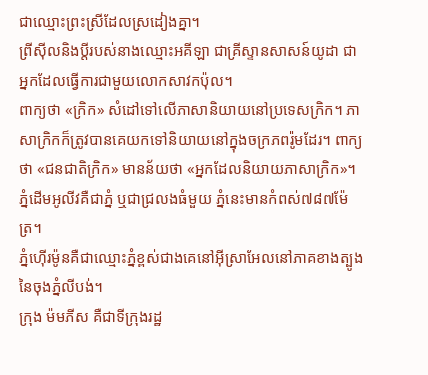ជាឈ្មោះព្រះស្រីដែលស្រដៀងគ្នា។
ព្រីសុីលនិងប្តីរបស់នាងឈ្មោះអគីឡា ជាគ្រីស្ទានសាសន៍យូដា ជាអ្នកដែលធ្វើការជាមួយលោកសាវកប៉ុល។
ពាក្យថា «ក្រិក» សំដៅទៅលើភាសានិយាយនៅប្រទេសក្រិក។ ភាសាក្រិកក៏ត្រូវបានគេយកទៅនិយាយនៅក្នុងចក្រភពរ៉ូមដែរ។ ពាក្យថា «ជនជាតិក្រិក» មានន័យថា «អ្នកដែលនិយាយភាសាក្រិក»។
ភ្នំដើមអូលីវគឺជាភ្នំ ឬជាជ្រលងធំមួយ ភ្នំនេះមានកំពស់៧៨៧ម៉ែត្រ។
ភ្នំហ៊ើរម៉ូនគឺជាឈ្មោះភ្នំខ្ពស់ជាងគេនៅអ៊ីស្រាអែលនៅភាគខាងត្បូងនៃចុងភ្នំលីបង់។
ក្រុង ម៉មភីស គឺជាទីក្រុងរដ្ឋ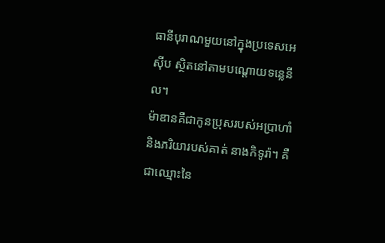ធានីបុរាណមួយនៅក្នុងប្រទេសអេស៊ីប ស្ថិតនៅតាមបណ្តោយទន្លេនីល។
ម៉ាឌានគឺជាកូនប្រុសរបស់អប្រាហាំ និងភរិយារបស់គាត់ នាងកិទូរ៉ា។ គឺជាឈ្មោះនៃ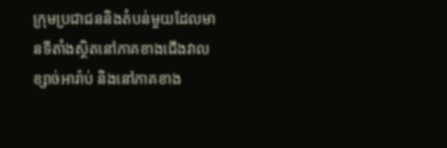ក្រុមប្រជាជននិងតំបន់មួយដែលមានទីតាំងស្ថិតនៅភាគខាងជើងវាលខ្សាច់អារ៉ាប់ និងនៅភាគខាង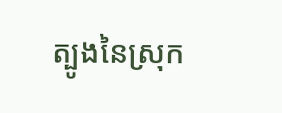ត្បូងនៃស្រុក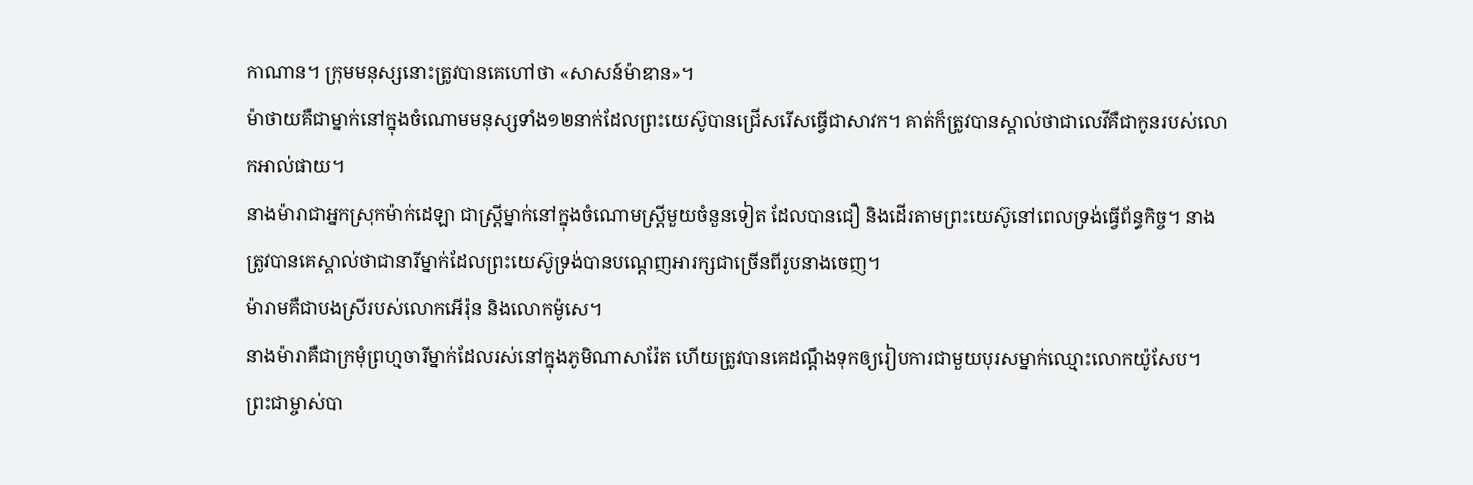កាណាន។ ក្រុមមនុស្សនោះត្រូវបានគេហៅថា «សាសន៍ម៉ាឌាន»។
ម៉ាថាយគឺជាម្នាក់នៅក្នុងចំណោមមនុស្សទាំង១២នាក់ដែលព្រះយេស៊ូបានជ្រើសរើសធ្វើជាសាវក។ គាត់ក៏ត្រូវបានស្គាល់ថាជាលេវីគឺជាកូនរបស់លោកអាល់ផាយ។
នាងម៉ារាជាអ្នកស្រុកម៉ាក់ដេឡា ជាស្ត្រីម្នាក់នៅក្នុងចំណោមស្រ្តីមួយចំនួនទៀត ដែលបានជឿ និងដើរតាមព្រះយេស៊ូនៅពេលទ្រង់ធ្វើព័ន្ធកិច្ច។ នាងត្រូវបានគេស្គាល់ថាជានារីម្នាក់ដែលព្រះយេស៊ូទ្រង់បានបណ្តេញអារក្សជាច្រើនពីរូបនាងចេញ។
ម៉ារាមគឺជាបងស្រីរបស់លោកអើរ៉ុន និងលោកម៉ូសេ។
នាងម៉ារាគឺជាក្រមុំព្រហ្មចារីម្នាក់ដែលរស់នៅក្នុងភូមិណាសារ៉ែត ហើយត្រូវបានគេដណ្តឹងទុកឲ្យរៀបការជាមួយបុរសម្នាក់ឈ្មោះលោកយ៉ូសែប។ ព្រះជាម្ចាស់បា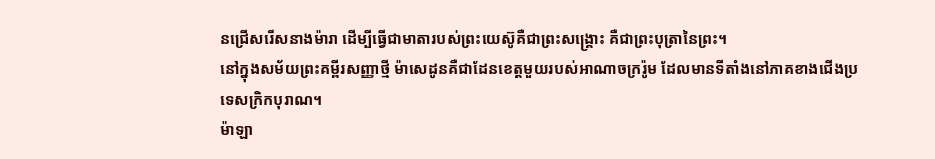នជ្រើសរើសនាងម៉ារា ដើម្បីធ្វើជាមាតារបស់ព្រះយេស៊ូគឺជាព្រះសង្រ្គោះ គឺជាព្រះបុត្រានៃព្រះ។
នៅក្នុងសម័យព្រះគម្ពីរសញ្ញាថ្មី ម៉ាសេដូនគឺជាដែនខេត្តមួយរបស់អាណាចក្ររ៉ូម ដែលមានទីតាំងនៅភាគខាងជើងប្រទេសក្រិកបុរាណ។
ម៉ាឡា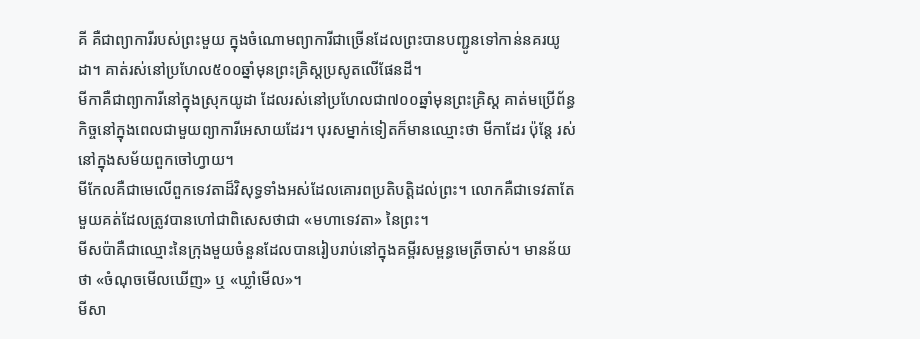គី គឺជាព្យាការីរបស់ព្រះមួយ ក្នុងចំណោមព្យាការីជាច្រើនដែលព្រះបានបញ្ជូនទៅកាន់នគរយូដា។ គាត់រស់នៅប្រហែល៥០០ឆ្នាំមុនព្រះគ្រិស្តប្រសូតលើផែនដី។
មីកាគឺជាព្យាការីនៅក្នុងស្រុកយូដា ដែលរស់នៅប្រហែលជា៧០០ឆ្នាំមុនព្រះគ្រិស្ត គាត់មប្រើព័ន្ធកិច្ចនៅក្នុងពេលជាមួយព្យាការីអេសាយដែរ។ បុរសម្នាក់ទៀតក៏មានឈ្មោះថា មីកាដែរ ប៉ុន្តែ រស់នៅក្នុងសម័យពួកចៅហ្វាយ។
មីកែលគឺជាមេលើពួកទេវតាដ៏វិសុទ្ធទាំងអស់ដែលគោរពប្រតិបត្តិដល់ព្រះ។ លោកគឺជាទេវតាតែមួយគត់ដែលត្រូវបានហៅជាពិសេសថាជា «មហាទេវតា» នៃព្រះ។
មីសប៉ាគឺជាឈ្មោះនៃក្រុងមួយចំនួនដែលបានរៀបរាប់នៅក្នុងគម្ពីរសម្ពន្ធមេត្រីចាស់។ មានន័យថា «ចំណុចមើលឃើញ» ឬ «ឃ្លាំមើល»។
មីសា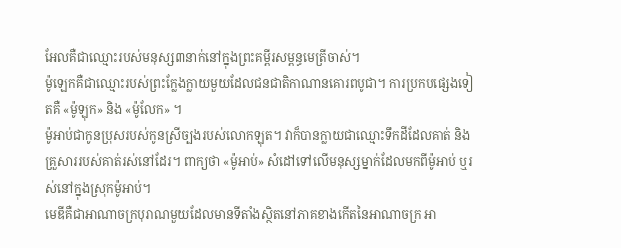អែលគឺជាឈ្មោះរបស់មនុស្ស៣នាក់នៅក្នុងព្រះគម្ពីរសម្ពន្ធមេត្រីចាស់។
ម៉ូឡេកគឺជាឈ្មោះរបស់ព្រះក្លែងក្លាយមួយដែលជនជាតិកាណានគោរពបូជា។ ការប្រកបផ្សេងទៀតគឺ «ម៉ូឡុក» និង «ម៉ូលែក» ។
ម៉ូអាប់ជាកូនប្រុសរបស់កូនស្រីច្បងរបស់លោកឡុត។ វាក៏បានក្លាយជាឈ្មោះទឹកដីដែលគាត់ និងគ្រួសាររបស់គាត់រស់នៅដែរ។ ពាក្យថា «ម៉ូអាប់» សំដៅទៅលើមនុស្សម្នាក់ដែលមកពីម៉ូអាប់ ឬរស់នៅក្នុងស្រុកម៉ូអាប់។
មេឌីគឺជាអាណាចក្របុរាណមួយដែលមានទីតាំងស្ថិតនៅភាគខាងកើតនៃអាណាចក្រ អា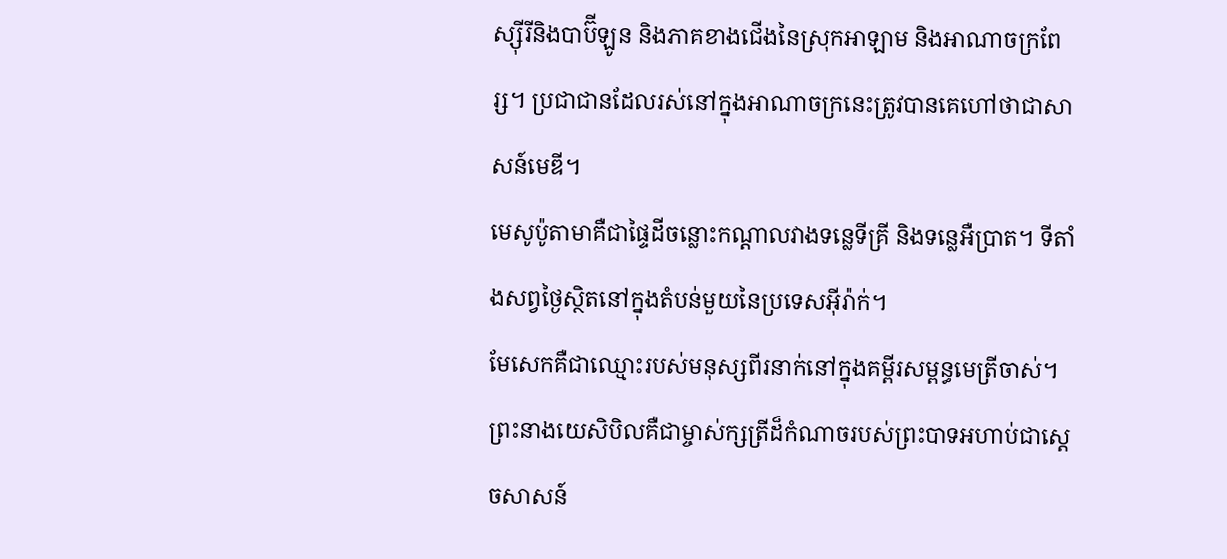ស្ស៊ីរីនិងបាប៊ីឡូន និងភាគខាងជើងនៃស្រុកអាឡាម និងអាណាចក្រពែរ្ស។ ប្រជាជានដែលរស់នៅក្នុងអាណាចក្រនេះត្រូវបានគេហៅថាជាសាសន៍មេឌី។
មេសូប៉ូតាមាគឺជាផ្ទៃដីចន្លោះកណ្តាលវាងទន្លេទីគ្រី និងទន្លេអឺប្រាត។ ទីតាំងសព្វថ្ងៃស្ថិតនៅក្នុងតំបន់មួយនៃប្រទេសអ៊ីរ៉ាក់។
មែសេកគឺជាឈ្មោះរបស់មនុស្សពីរនាក់នៅក្នុងគម្ពីរសម្ពន្ធមេត្រីចាស់។
ព្រះនាងយេសិបិលគឺជាម្ចាស់ក្សត្រីដ៏កំណាចរបស់ព្រះបាទអហាប់ជាស្តេចសាសន៍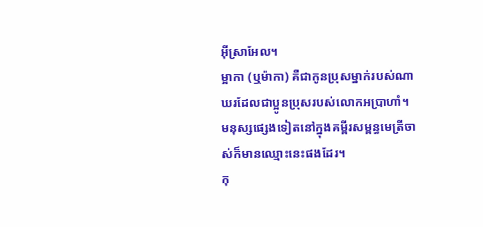អ៊ីស្រាអែល។
ម្អាកា (ឬម៉ាកា) គឺជាកូនប្រុសម្នាក់របស់ណាឃរដែលជាប្អូនប្រុសរបស់លោកអប្រាហាំ។ មនុស្សផ្សេងទៀតនៅក្នុងគម្ពីរសម្ពន្ធមេត្រីចាស់ក៏មានឈ្មោះនេះផងដែរ។
កុ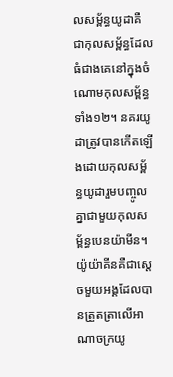លសម្ព័ន្ធយូដាគឺជាកុលសម្ព័ន្ធដែលធំជាងគេនៅក្នុងចំណោមកុលសម្ព័ន្ធទាំង១២។ នគរយូដាត្រូវបានកើតឡើងដោយកុលសម្ព័ន្ធយូដារួមបញ្ចូលគ្នាជាមួយកុលសម្ព័ន្ធបេនយ៉ាមីន។
យ៉ូយ៉ាគីនគឺជាស្តេចមួយអង្គដែលបានត្រួតត្រាលើអាណាចក្រយូ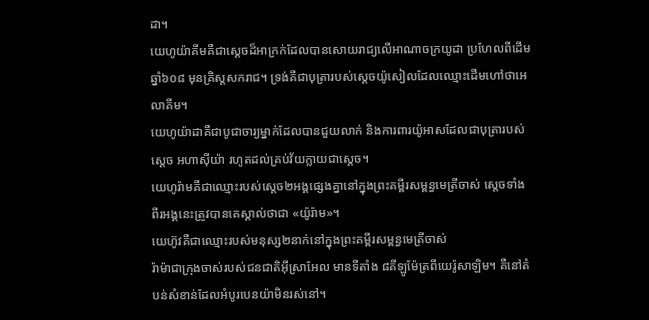ដា។
យេហូយ៉ាគីមគឺជាស្តេចដ៏អាក្រក់ដែលបានសោយរាជ្យលើអាណាចក្រយូដា ប្រហែលពីដើមឆ្នាំ៦០៨ មុនគ្រិស្តសករាជ។ ទ្រង់គឺជាបុត្រារបស់ស្តេចយ៉ូសៀលដែលឈ្មោះដើមហៅថាអេលាគីម។
យេហូយ៉ាដាគឺជាបូជាចារ្យម្នាក់ដែលបានជួយលាក់ និងការពារយ៉ូអាសដែលជាបុត្រារបស់ស្តេច អហាស៊ីយ៉ា រហូតដល់គ្រប់វ័យក្លាយជាស្តេច។
យេហូរ៉ាមគឺជាឈ្មោះរបស់ស្តេច២អង្គផ្សេងគ្នានៅក្នុងព្រះគម្ពីរសម្ពន្ធមេត្រីចាស់ ស្តេចទាំងពីរអង្គនេះត្រូវបានគេស្គាល់ថាជា «យ៉ូរ៉ាម»។
យេហ៊ូវគឺជាឈ្មោះរបស់មនុស្ស២នាក់នៅក្នុងព្រះគម្ពីរសម្ពន្ធមេត្រីចាស់
រ៉ាម៉ាជាក្រុងចាស់របស់ជនជាតិអ៊ីស្រាអែល មានទីតាំង ៨គីឡូម៉ែត្រពីយេរ៉ូសាឡិម។ គឺនៅតំបន់សំខាន់ដែលអំបូរបេនយ៉ាមិនរស់នៅ។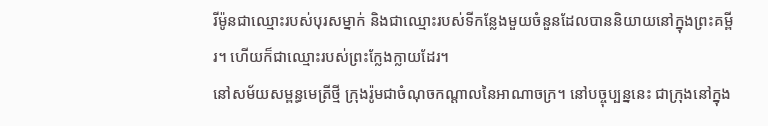រីម៉ូនជាឈ្មោះរបស់បុរសម្នាក់ និងជាឈ្មោះរបស់ទីកន្លែងមួយចំនួនដែលបាននិយាយនៅក្នុងព្រះគម្ពីរ។ ហើយក៏ជាឈ្មោះរបស់ព្រះក្លែងក្លាយដែរ។
នៅសម័យសម្ពន្ធមេត្រីថ្មី ក្រុងរ៉ូមជាចំណុចកណ្តាលនៃអាណាចក្រ។ នៅបច្ចុប្បន្ននេះ ជាក្រុងនៅក្នុង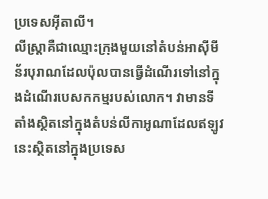ប្រទេសអ៊ីតាលី។
លីស្ត្រាគឺជាឈ្មោះក្រុងមួយនៅតំបន់អាស៊ីមីន័របុរាណដែលប៉ុលបានធ្វើដំណើរទៅនៅក្នុងដំណើរបេសកកម្មរបស់លោក។ វាមានទីតាំងស្ថិតនៅក្នុងតំបន់លីកាអូណាដែលឥឡូវនេះស្ថិតនៅក្នុងប្រទេស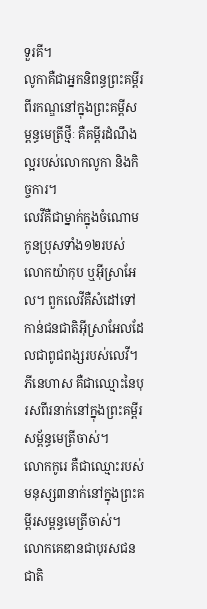ទួរគី។
លូកាគឺជាអ្នកនិពន្ធព្រះគម្ពីរ ពីរកណ្ឌនៅក្នុងព្រះគម្ពីសម្ពន្ធមេត្រីថ្មីៈ គឺគម្ពីរដំណឹងល្អរបស់លោកលូកា និងកិច្ចការ។
លេវីគឺជាម្នាក់ក្នុងចំណោមកូនប្រុសទាំង១២របស់លោកយ៉ាកុប ឬអ៊ីស្រាអែល។ ពួកលេវីគឺសំដៅទៅកាន់ជនជាតិអ៊ីស្រាអែលដែលជាពូជពង្សរបស់លេវី។
ភីនេហាស គឺជាឈ្មោះនៃបុរសពីរនាក់នៅក្នុងព្រះគម្ពីរសម្ព័ន្ធមេត្រីចាស់។
លោកកូរេ គឺជាឈ្មោះរបស់មនុស្ស៣នាក់នៅក្នុងព្រះគម្ពីរសម្ពន្ធមេត្រីចាស់។
លោកគេឌានជាបុរសជនជាតិ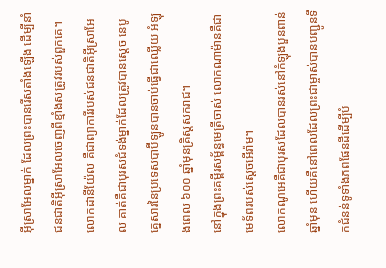អ៊ីស្រាអែលម្នាក់ ដែលព្រះបានរើសតាំងឡើង ដើម្បីនាំជនជាតិអ៊ីស្រាអែលចេញពីខ្មាំងសត្រូវរបស់ពួកគេ។
លោកដានីយ៉ែល គឺជាព្យាការីរបស់ជនជាតិអ៊ីស្រាអែល គាត់គឺជាបុរសជំទង់ម្នាក់ដែលត្រូវបានស្ដេច នេបូគ្នេសារនៃប្រទេសបាប៊ីឡូនបានចាប់ធ្វើជាឈ្លើយ អំឡុងពេល ៦០០ ឆ្នាំមុនគ្រិស្តសករាជ។
នៅក្នុងព្រះគម្ពីរសម្ព័ន្ធមេត្រីចាស់ លោកណាម៉ានគឺជាមេទ័ពរបស់ស្តេចអើរ៉ាម។
លោកណូអេគឺជាបុរសដែលបានរស់នៅកំឡុងបួនពាន់ឆ្នាំមុន ហើយគឺនៅពេលដែលព្រះជាម្ចាស់បានបញ្ជូនទឹកជំនន់ទូទាំងភពផែនដីដើម្បីបំ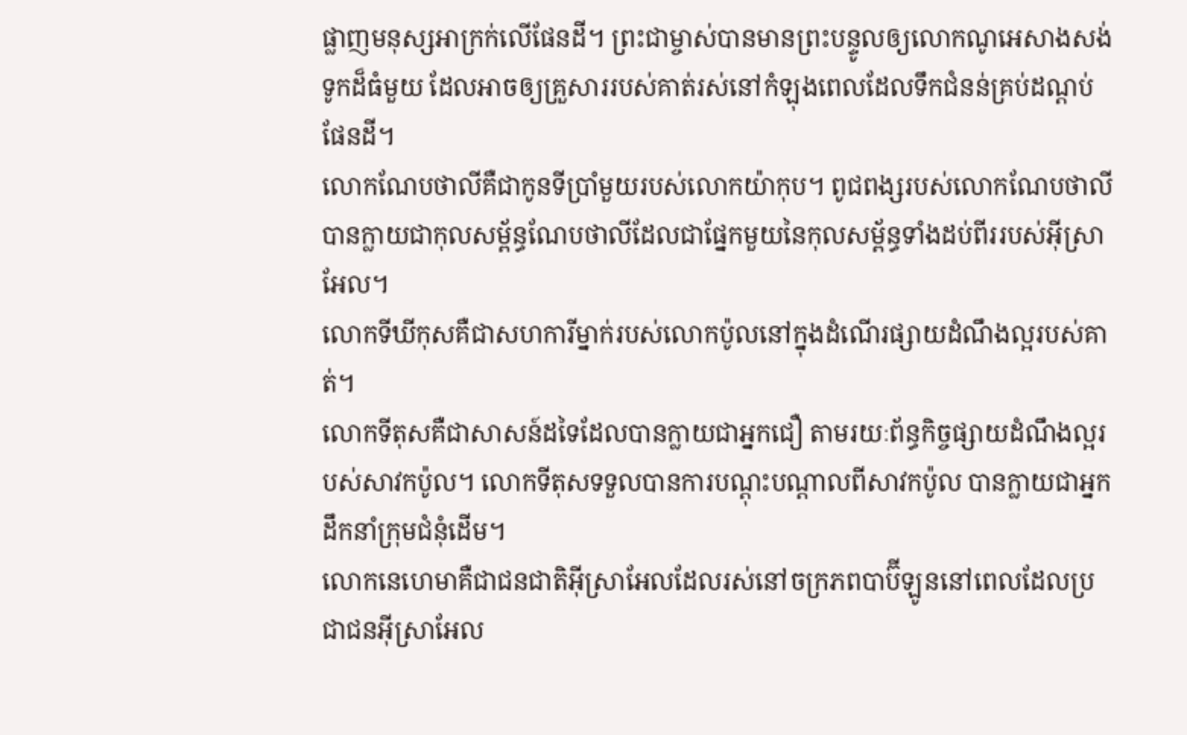ផ្លាញមនុស្សអាក្រក់លើផែនដី។ ព្រះជាម្ចាស់បានមានព្រះបន្ទូលឲ្យលោកណូអេសាងសង់ទូកដ៏ធំមួយ ដែលអាចឲ្យគ្រួសាររបស់គាត់រស់នៅកំឡុងពេលដែលទឹកជំនន់គ្រប់ដណ្តប់ផែនដី។
លោកណែបថាលីគឺជាកូនទីប្រាំមួយរបស់លោកយ៉ាកុប។ ពូជពង្សរបស់លោកណែបថាលីបានក្លាយជាកុលសម្ព័ន្ធណែបថាលីដែលជាផ្នែកមួយនៃកុលសម្ព័ន្ធទាំងដប់ពីររបស់អ៊ីស្រាអែល។
លោកទីឃីកុសគឺជាសហការីម្នាក់របស់លោកប៉ូលនៅក្នុងដំណើរផ្សាយដំណឹងល្អរបស់គាត់។
លោកទីតុសគឺជាសាសន៍ដទៃដែលបានក្លាយជាអ្នកជឿ តាមរយៈព័ន្ធកិច្ចផ្សាយដំណឹងល្អរបស់សាវកប៉ូល។ លោកទីតុសទទួលបានការបណ្តុះបណ្តាលពីសាវកប៉ូល បានក្លាយជាអ្នកដឹកនាំក្រុមជំនុំដើម។
លោកនេហេមាគឺជាជនជាតិអ៊ីស្រាអែលដែលរស់នៅចក្រភពបាប៊ីឡូននៅពេលដែលប្រជាជនអ៊ីស្រាអែល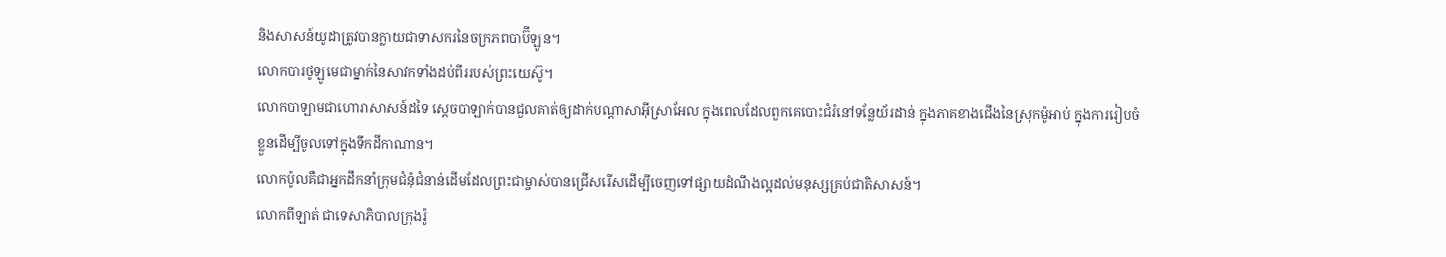និងសាសន៍យូដាត្រូវបានក្លាយជាទាសករនៃចក្រភពបាប៊ីឡូន។
លោកបារថូឡូមេជាម្នាក់នៃសាវកទាំងដប់ពីររបស់ព្រះយេស៊ូ។
លោកបាឡាមជាហោរាសាសន៍ដទៃ ស្តេចបាឡាក់បានជួលគាត់ឲ្យដាក់បណ្តាសាអ៊ីស្រាអែល ក្នុងពេលដែលពួកគេបោះជំរំនៅទន្លែយ័រដាន់ ក្នុងភាគខាងជើងនៃស្រុកម៉ូអាប់ ក្នុងការរៀបចំខ្លួនដើម្បីចូលទៅក្នុងទឹកដីកាណាន។
លោកប៉ូលគឺជាអ្នកដឹកនាំក្រុមជំនុំជំនាន់ដើមដែលព្រះជាម្ចាស់បានជ្រើសរើសដើម្បីចេញទៅផ្សាយដំណឹងល្អដល់មនុស្សគ្រប់ជាតិសាសន៍។
លោកពីឡាត់ ជាទេសាភិបាលក្រុងរ៉ូ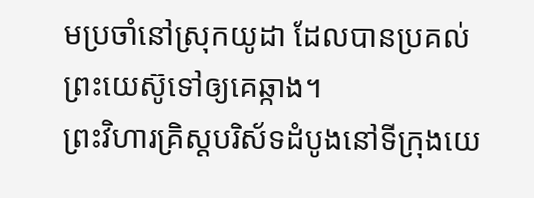មប្រចាំនៅស្រុកយូដា ដែលបានប្រគល់ព្រះយេស៊ូទៅឲ្យគេឆ្កាង។
ព្រះវិហារគ្រិស្តបរិស័ទដំបូងនៅទីក្រុងយេ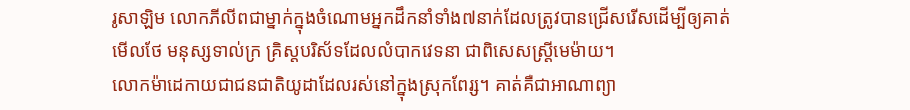រូសាឡិម លោកភីលីពជាម្នាក់ក្នុងចំណោមអ្នកដឹកនាំទាំង៧នាក់ដែលត្រូវបានជ្រើសរើសដើម្បីឲ្យគាត់មើលថែ មនុស្សទាល់ក្រ គ្រិស្តបរិស័ទដែលលំបាកវេទនា ជាពិសេសស្រ្តីមេម៉ាយ។
លោកម៉ាដេកាយជាជនជាតិយូដាដែលរស់នៅក្នុងស្រុកពែរ្ស។ គាត់គឺជាអាណាព្យា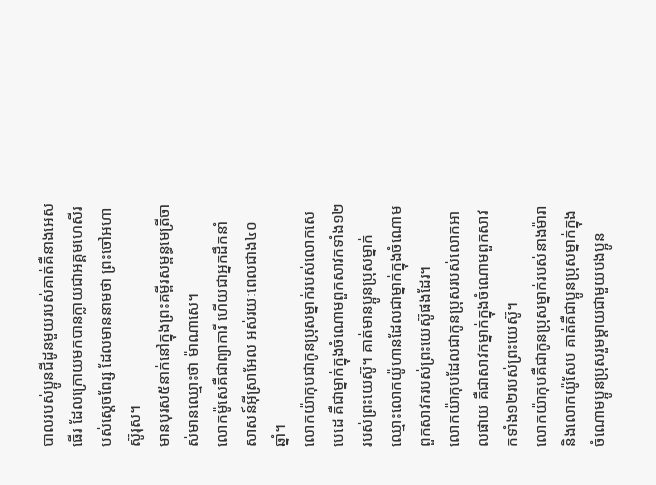បាលរបស់ប្អូនជីដូនមួយរបស់គាត់គឺនាងអេសធើរ ដែលក្រោយមកបានក្លាយជាអគ្គមហេសីរបស់ស្ដេចពែរ្ស ដែលមាននាមថា ព្រះចៅអហាស៊ូរុស។
មានបុរស៥នាក់នៅក្នុងព្រះគម្ពីរសម្ពន្ធមេត្រីចាស់មានឈ្មោះថា ម៉ាណាសេ។
លោកម៉ូសេគឺជាព្យាការី ហើយជាអ្នកដឹកនាំសាសន៍អ៊ីស្រាអែល អស់រយៈពេលជាង៤០ឆ្នាំ។
លោកយ៉ាកុបជាកូនប្រុសម្នាក់របស់លោកសេបេដេ គឺជាម្នាក់ក្នុងចំណោមពួកសាវកទាំង១២របស់ព្រះយេស៊ូ។ គាត់មានប្អូនប្រុសម្នាក់ឈ្មោះលោកយ៉ូហានដែលជាម្នាក់ក្នុងចំណោមពួកសាវករបស់ព្រះយេស៊ូផងដែរ។
លោកយ៉ាកុបដែលជាកូនប្រុសរបស់លោកអាលផាយ គឺជាសាវកម្នាក់ក្នុងចំណោមពួកសាវកទាំង១២របស់ព្រះយេស៊ូ។
លោកយ៉ាកុបគឺជាកូនប្រុសម្នាក់របស់នាងម៉ារា និងលោកយ៉ូសែប គាត់គឺជាប្អូនប្រុសម្នាក់ក្នុងចំណោមប្អូនប្រុសរួមម្តាយជាមួយបងប្អូន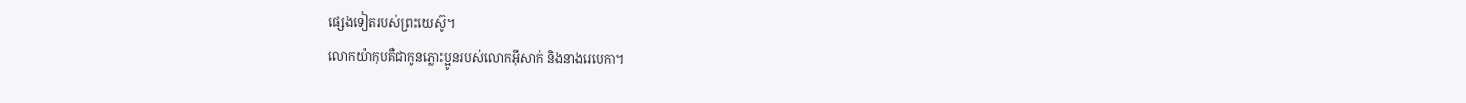ផ្សេងទៀតរបស់ព្រះយេស៊ូ។
លោកយ៉ាកុបគឺជាកូនភ្លោះប្អូនរបស់លោកអ៊ីសាក់ និងនាងរេបេកា។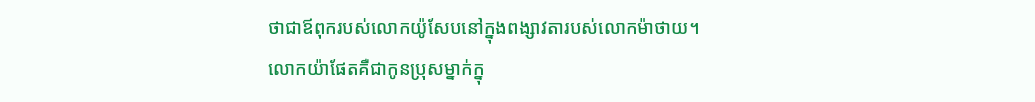ថាជាឪពុករបស់លោកយ៉ូសែបនៅក្នុងពង្សាវតារបស់លោកម៉ាថាយ។
លោកយ៉ាផែតគឺជាកូនប្រុសម្នាក់ក្នុ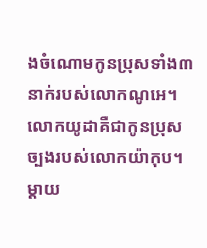ងចំណោមកូនប្រុសទាំង៣នាក់របស់លោកណូអេ។
លោកយូដាគឺជាកូនប្រុសច្បងរបស់លោកយ៉ាកុប។ ម្តាយ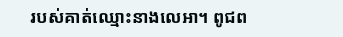របស់គាត់ឈ្មោះនាងលេអា។ ពូជព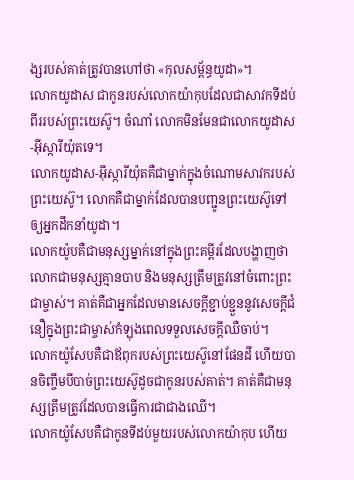ង្សរបស់គាត់ត្រូវបានហៅថា «កុលសម្ព័ន្ធយូដា»។
លោកយូដាស ជាកូនរបស់លោកយ៉ាកុបដែលជាសាវកទីដប់ពីររបស់ព្រះយេស៊ូ។ ចំណាំ លោកមិនមែនជាលោកយូដាស-អ៊ីស្ការីយ៉ុតទេ។
លោកយូដាស-អ៊ីស្ការីយ៉ុតគឺជាម្នាក់ក្នុងចំណោមសាវករបស់ព្រះយេស៊ូ។ លោកគឺជាម្នាក់ដែលបានបញ្ជូនព្រះយេស៊ូទៅឲ្យអ្នកដឹកនាំយូដា។
លោកយ៉ូបគឺជាមនុស្សម្នាក់នៅក្នុងព្រះគម្ពីរដែលបង្ហាញថាលោកជាមនុស្សគ្មានបាប និងមនុស្សត្រឹមត្រូវនៅចំពោះព្រះជាម្ចាស់។ គាត់គឺជាអ្នកដែលមានសេចក្តីខ្ជាប់ខ្ជួននូវសេចក្តីជំនឿក្នុងព្រះជាម្ចាស់កំឡុងពេលទទួលសេចក្តីឈឺចាប់។
លោកយ៉ូសែបគឺជាឪពុករបស់ព្រះយេស៊ូនៅផែនដី ហើយបានចិញ្ចឹមបីបាច់ព្រះយេស៊ូដូចជាកូនរបស់គាត់។ គាត់គឺជាមនុស្សត្រឹមត្រូវដែលបានធ្វើការជាជាងឈើ។
លោកយ៉ូសែបគឺជាកូនទីដប់មួយរបស់លោកយ៉ាកុប ហើយ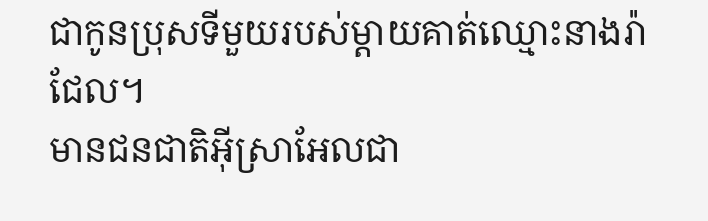ជាកូនប្រុសទីមួយរបស់ម្តាយគាត់ឈ្មោះនាងរ៉ាជែល។
មានជនជាតិអ៊ីស្រាអែលជា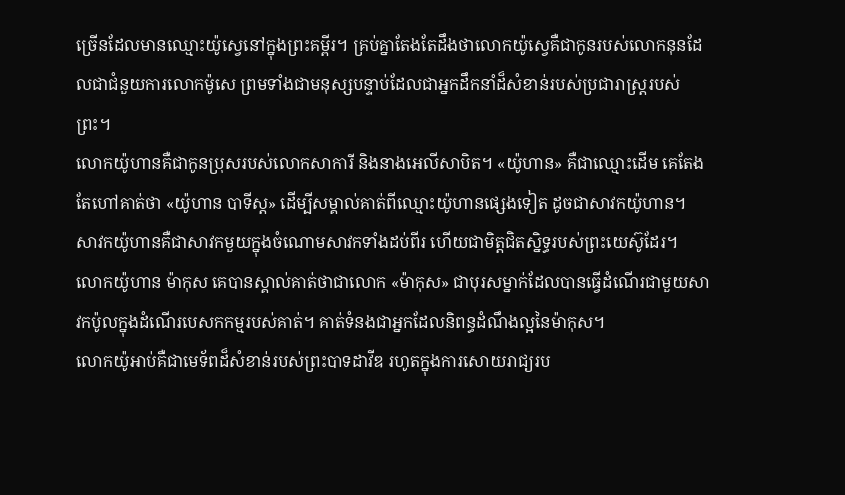ច្រើនដែលមានឈ្មោះយ៉ូស្វេនៅក្នុងព្រះគម្ពីរ។ គ្រប់គ្នាតែងតែដឹងថាលោកយ៉ូស្វេគឺជាកូនរបស់លោកនុនដែលជាជំនួយការលោកម៉ូសេ ព្រមទាំងជាមនុស្សបន្ទាប់ដែលជាអ្នកដឹកនាំដ៏សំខាន់របស់ប្រជារាស្រ្តរបស់ព្រះ។
លោកយ៉ូហានគឺជាកូនប្រុសរបស់លោកសាការី និងនាងអេលីសាបិត។ «យ៉ូហាន» គឺជាឈ្មោះដើម គេតែងតែហៅគាត់ថា «យ៉ូហាន បាទីស្ត» ដើម្បីសម្គាល់គាត់ពីឈ្មោះយ៉ូហានផ្សេងទៀត ដូចជាសាវកយ៉ូហាន។
សាវកយ៉ូហានគឺជាសាវកមួយក្នុងចំណោមសាវកទាំងដប់ពីរ ហើយជាមិត្តជិតស្និទ្ធរបស់ព្រះយេស៊ូដែរ។
លោកយ៉ូហាន ម៉ាកុស គេបានស្គាល់គាត់ថាជាលោក «ម៉ាកុស» ជាបុរសម្នាក់ដែលបានធ្វើដំណើរជាមួយសាវកប៉ូលក្នុងដំណើរបេសកកម្មរបស់គាត់។ គាត់ទំនងជាអ្នកដែលនិពន្ធដំណឹងល្អនៃម៉ាកុស។
លោកយ៉ូអាប់គឺជាមេទ័ពដ៏សំខាន់របស់ព្រះបាទដាវីឌ រហូតក្នុងការសោយរាជ្យរប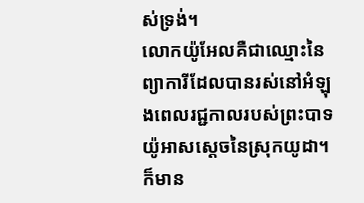ស់ទ្រង់។
លោកយ៉ូអែលគឺជាឈ្មោះនៃព្យាការីដែលបានរស់នៅអំឡុងពេលរជ្ជកាលរបស់ព្រះបាទយ៉ូអាសស្តេចនៃស្រុកយូដា។ ក៏មាន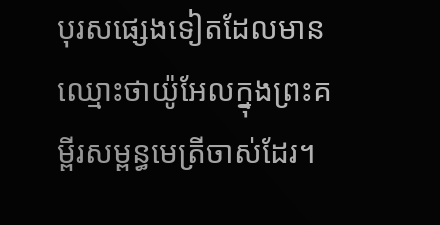បុរសផ្សេងទៀតដែលមានឈ្មោះថាយ៉ូអែលក្នុងព្រះគម្ពីរសម្ពន្ធមេត្រីចាស់ដែរ។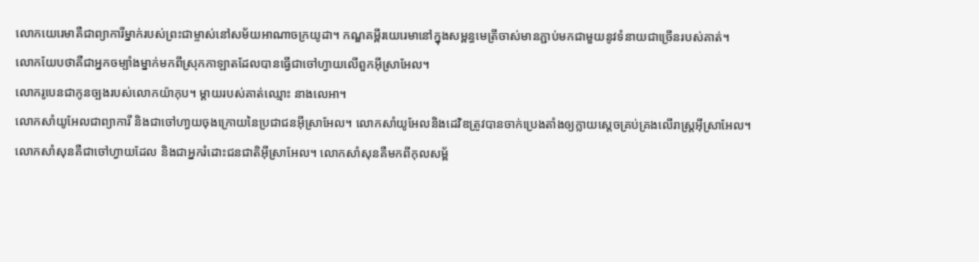លោកយេរេមាគឺជាព្យាការីម្នាក់របស់ព្រះជាម្ចាស់នៅសម័យអាណាចក្រយូដា។ កណ្ឌគម្ពីរយេរេមានៅក្នុងសម្ពន្ធមេត្រីចាស់មានភ្ជាប់មកជាមួយនូវទំនាយជាច្រើនរបស់គាត់។
លោកយែបថាគឺជាអ្នកចម្បាំងម្នាក់មកពីស្រុកកាឡាតដែលបានធ្វើជាចៅហ្វាយលើពួកអ៊ីស្រាអែល។
លោករូបេនជាកូនច្បងរបស់លោកយ៉ាកុប។ ម្តាយរបស់គាត់ឈ្មោះ នាងលេអា។
លោកសាំយូអែលជាព្យាការី និងជាចៅហា្វយចុងក្រោយនៃប្រជាជនអ៊ីស្រាអែល។ លោកសាំយូអែលនិងដេវិឌត្រូវបានចាក់ប្រេងតាំងឲ្យក្លាយស្តេចគ្រប់គ្រងលើរាស្រ្តអ៊ីស្រាអែល។
លោកសាំសុនគឺជាចៅហ្វាយដែល និងជាអ្នករំដោះជនជាតិអ៊ីស្រាអែល។ លោកសាំសុនគឺមកពីកុលសម្ព័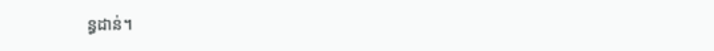ន្ធដាន់។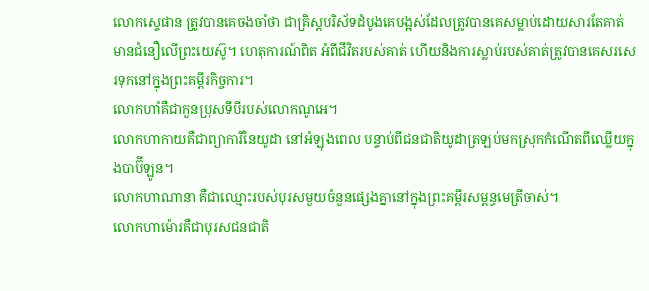លោកស្ទេផាន ត្រូវបានគេចងចាំថា ជាគ្រិស្តបរិស័ទដំបូងគេបង្អស់ដែលត្រូវបានគេសម្លាប់ដោយសារតែគាត់មានជំនឿលើព្រះយេស៊ូ។ ហេតុការណ៍ពិត អំពីជីវិតរបស់គាត់ ហើយនិងការស្លាប់របស់គាត់ត្រូវបានគេសរសេរទុកនៅក្នុងព្រះគម្ពីរកិច្ចការ។
លោកហាំគឺជាកួនប្រុសទីបីរបស់លោកណូអេ។
លោកហាកាយគឺជាព្យាការីនៃយូដា នៅអំឡុងពេល បន្ទាប់ពីជនជាតិយូដាត្រឡប់មកស្រុកកំណើតពីឈ្លើយក្នុងបាប៊ីឡូន។
លោកហាណានា គឺជាឈ្មោះរបស់បុរសមួយចំនួនផ្សេងគ្នានៅក្នុងព្រះគម្ពីរសម្ពន្ធមេត្រីចាស់។
លោកហាម៉ោរគឺជាបុរសជនជាតិ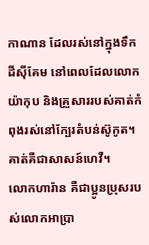កាណាន ដែលរស់នៅក្នុងទឹកដីស៊ីគែម នៅពេលដែលលោកយ៉ាកុប និងគ្រួសាររបស់គាត់កំពុងរស់នៅក្បែរតំបន់ស៊ូកូត។ គាត់គឺជាសាសន៍ហេវី។
លោកហារ៉ាន គឺជាប្អូនប្រុសរបស់លោកអាប្រា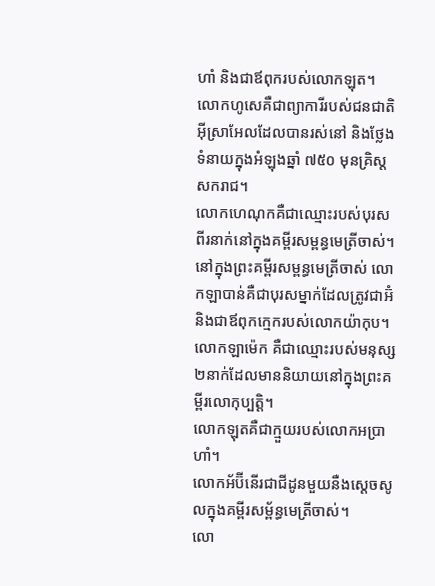ហាំ និងជាឪពុករបស់លោកឡុត។
លោកហូសេគឺជាព្យាការីរបស់ជនជាតិអ៊ីស្រាអែលដែលបានរស់នៅ និងថ្លែងទំនាយក្នុងអំឡុងឆ្នាំ ៧៥០ មុនគ្រិស្តសករាជ។
លោកហេណុកគឺជាឈ្មោះរបស់បុរសពីរនាក់នៅក្នុងគម្ពីរសម្ពន្ធមេត្រីចាស់។
នៅក្នុងព្រះគម្ពីរសម្ពន្ធមេត្រីចាស់ លោកឡាបាន់គឺជាបុរសម្នាក់ដែលត្រូវជាអ៊ំ និងជាឪពុកក្មេករបស់លោកយ៉ាកុប។
លោកឡាម៉េក គឺជាឈ្មោះរបស់មនុស្ស២នាក់ដែលមាននិយាយនៅក្នុងព្រះគម្ពីរលោកុប្បត្តិ។
លោកឡុតគឺជាក្មួយរបស់លោកអប្រាហាំ។
លោកអ័ប៊ីនើរជាជីដូនមួយនឺងស្តេចសូលក្នុងគម្ពីរសម្ព័ន្ធមេត្រីចាស់។
លោ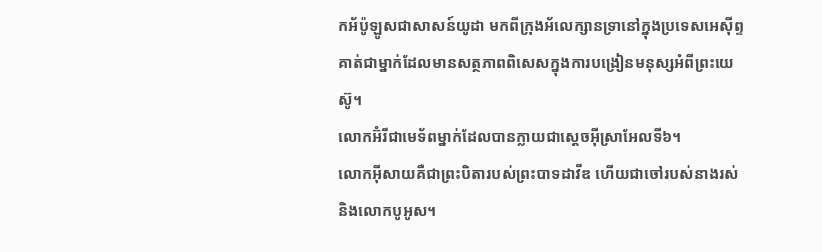កអ័ប៉ូឡូសជាសាសន៍យូដា មកពីក្រុងអ័លេក្សានទ្រានៅក្នុងប្រទេសអេស៊ីព្ទ គាត់ជាម្នាក់ដែលមានសត្ថភាពពិសេសក្នុងការបង្រៀនមនុស្សអំពីព្រះយេស៊ូ។
លោកអ៊ំរីជាមេទ័ពម្នាក់ដែលបានក្លាយជាស្តេចអ៊ីស្រាអែលទី៦។
លោកអ៊ីសាយគឺជាព្រះបិតារបស់ព្រះបាទដាវីឌ ហើយជាចៅរបស់នាងរស់ និងលោកបូអូស។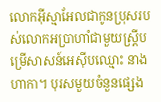លោកអ៊ីស្មាអែលជាកូនប្រុសរបស់លោកអប្រាហាំជាមួយស្រ្តីបម្រើសាសន៍អេស៊ីបឈ្មោះ នាងហាកា។ បុរសមួយចំនួនផ្សេង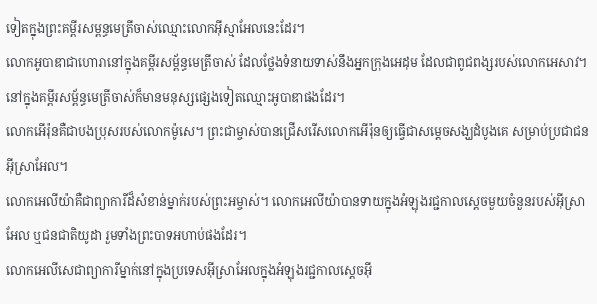ទៀតក្នុងព្រះគម្ពីរសម្ពន្ធមេត្រីចាស់ឈ្មោះលោកអ៊ីស្មាអែលនេះដែរ។
លោកអូបាឌាជាហោរានៅក្នុងគម្ពីរសម្ព័ន្ធមេត្រីចាស់ ដែលថ្លែងទំនាយទាស់នឹងអ្នកក្រុងអេដុម ដែលជាពូជពង្សរបស់លោកអេសាវ។ នៅក្នុងគម្ពីរសម្ព័ន្ធមេត្រីចាស់ក៏មានមនុស្សផ្សេងទៀតឈ្មោះអូបាឌាផងដែរ។
លោកអើរ៉ុនគឺជាបងប្រុសរបស់លោកម៉ូសេ។ ព្រះជាម្ចាស់បានជ្រើសរើសលោកអើរ៉ុនឲ្យធ្វើជាសម្តេចសង្ឃដំបូងគេ សម្រាប់ប្រជាជនអ៊ីស្រាអែល។
លោកអេលីយ៉ាគឺជាព្យាការីដ៏សំខាន់ម្នាក់របស់ព្រះអម្ចាស់។ លោកអេលីយ៉ាបានទាយក្នុងអំឡុងរជ្ជកាលស្ដេចមួយចំនួនរបស់អ៊ីស្រាអែល ឬជនជាតិយូដា រួមទាំងព្រះបាទអហាប់ផងដែរ។
លោកអេលីសេជាព្យាការីម្នាក់នៅក្នុងប្រទេសអ៊ីស្រាអែលក្នុងអំឡុងរជ្ជកាលស្ដេចអ៊ី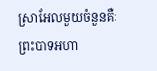ស្រាអែលមួយចំនួនគឺៈ ព្រះបាទអហា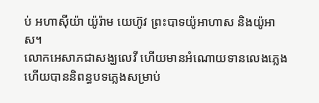ប់ អហាស៊ីយ៉ា យ៉ូរ៉ាម យេហ៊ូវ ព្រះបាទយ៉ូអាហាស និងយ៉ូអាស។
លោកអេសាភជាសង្ឃលេវី ហើយមានអំណោយទានលេងភ្លេង ហើយបាននិពន្ធបទភ្លេងសម្រាប់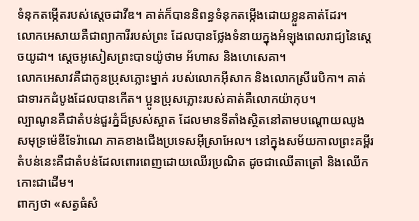ទំនុកតម្កើតរបស់សេ្តចដាវីឌ។ គាត់ក៏បាននិពន្ធទំនុកតម្កើងដោយខ្លួនគាត់ដែរ។
លោកអេសាយគឺជាព្យាការីរបស់ព្រះ ដែលបានថ្លែងទំនាយក្នុងអំឡុងពេលរាជ្យនៃស្ដេចយូដា។ ស្ដេចអូសៀសព្រះបាទយ៉ូថាម អ័ហាស និងហេសេគា។
លោកអេសាវគឺជាកូនប្រុសភ្លោះម្នាក់ របស់លោកអ៊ីសាក និងលោកស្រីរេបិកា។ គាត់ជាទារកដំបូងដែលបានកើត។ ប្អូនប្រុសភ្លោះរបស់គាត់គឺលោកយ៉ាកុប។
ល្បាណូនគឺជាតំបន់ជួរភ្នំដ៏ស្រស់ស្អាត ដែលមានទីតាំងស្ថិតនៅតាមបណ្តោយឈូងសមុទ្រម៉េឌីទែរ៉ាណេ ភាគខាងជើងប្រទេសអ៊ីស្រាអែល។ នៅក្នុងសម័យកាលព្រះគម្ពីរតំបន់នេះគឺជាតំបន់ដែលពោរពេញដោយឈើរប្រណិត ដូចជាឈើតាត្រៅ និងឈើកកោះជាដើម។
ពាក្យថា «សត្វធំសំ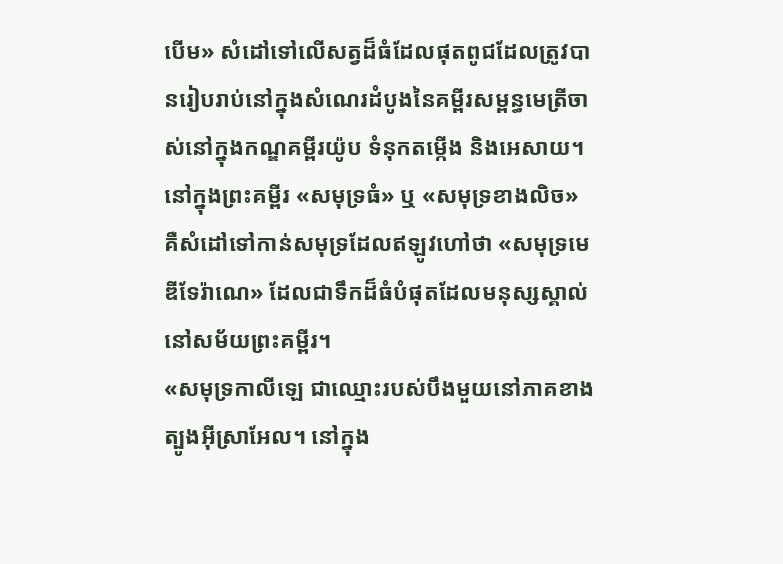បើម» សំដៅទៅលើសត្វដ៏ធំដែលផុតពូជដែលត្រូវបានរៀបរាប់នៅក្នុងសំណេរដំបូងនៃគម្ពីរសម្ពន្ធមេត្រីចាស់នៅក្នុងកណ្ឌគម្ពីរយ៉ូប ទំនុកតម្កើង និងអេសាយ។
នៅក្នុងព្រះគម្ពីរ «សមុទ្រធំ» ឬ «សមុទ្រខាងលិច» គឺសំដៅទៅកាន់សមុទ្រដែលឥឡូវហៅថា «សមុទ្រមេឌីទែរ៉ាណេ» ដែលជាទឹកដ៏ធំបំផុតដែលមនុស្សស្គាល់នៅសម័យព្រះគម្ពីរ។
«សមុទ្រកាលីឡេ ជាឈ្មោះរបស់បឹងមួយនៅភាគខាងត្បូងអ៊ីស្រាអែល។ នៅក្នុង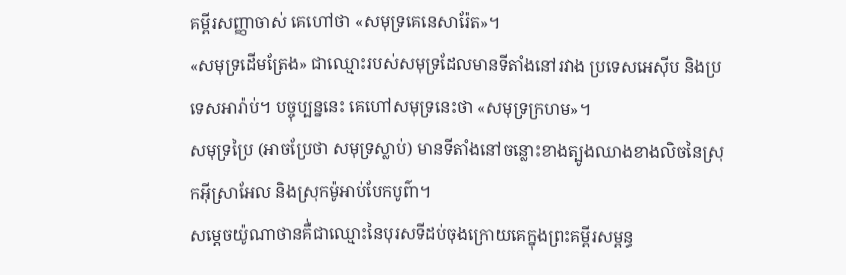គម្ពីរសញ្ញាចាស់ គេហៅថា «សមុទ្រគេនេសារ៉ែត»។
«សមុទ្រដើមត្រែង» ជាឈ្មោះរបស់សមុទ្រដែលមានទីតាំងនៅរវាង ប្រទេសអេស៊ីប និងប្រទេសអារ៉ាប់។ បច្ចុប្បន្ននេះ គេហៅសមុទ្រនេះថា «សមុទ្រក្រហម»។
សមុទ្រប្រៃ (អាចប្រែថា សមុទ្រស្លាប់) មានទីតាំងនៅចន្លោះខាងត្បូងឈាងខាងលិចនៃស្រុកអ៊ីស្រាអែល និងស្រុកម៉ូអាប់បែកបូព៌ា។
សម្តេចយ៉ូណាថានគឺ់ជាឈ្មោះនៃបុរសទីដប់ចុងក្រោយគេក្នុងព្រះគម្ពីរសម្ពន្ធ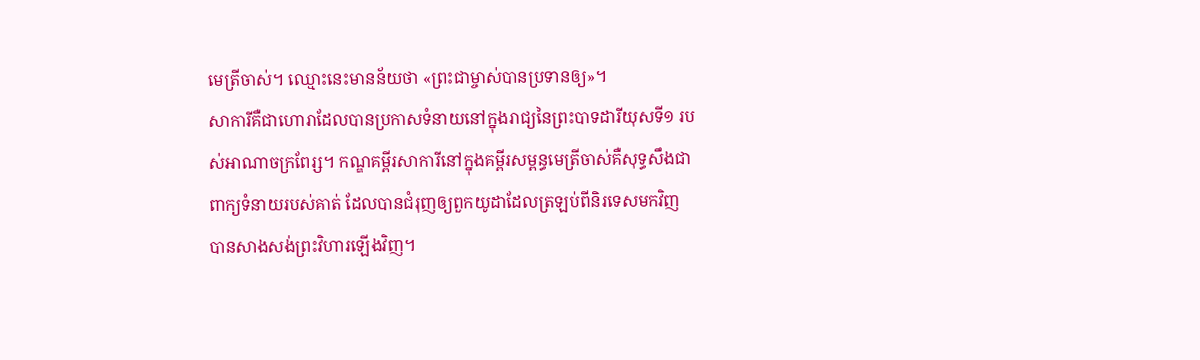មេត្រីចាស់។ ឈ្មោះនេះមានន័យថា «ព្រះជាម្ចាស់បានប្រទានឲ្យ»។
សាការីគឺជាហោរាដែលបានប្រកាសទំនាយនៅក្នុងរាជ្យនៃព្រះបាទដារីយុសទី១ របស់អាណាចក្រពែរ្ស។ កណ្ឌគម្ពីរសាការីនៅក្នុងគម្ពីរសម្ពន្ធមេត្រីចាស់គឺសុទ្ធសឹងជាពាក្យទំនាយរបស់គាត់ ដែលបានជំរុញឲ្យពួកយូដាដែលត្រឡប់ពីនិរទេសមកវិញ បានសាងសង់ព្រះវិហារឡើងវិញ។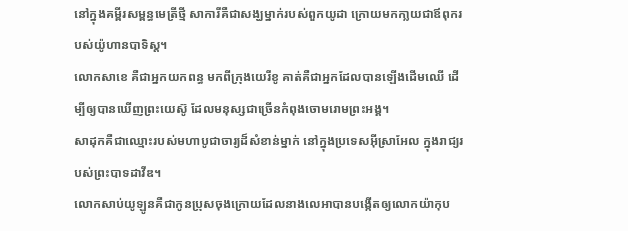នៅក្នុងគម្ពីរសម្ពន្ធមេត្រីថ្មី សាការីគឺជាសង្ឃម្នាក់របស់ពួកយូដា ក្រោយមកកា្លយជាឪពុករបស់យ៉ូហានបាទិស្ត។
លោកសាខេ គឺជាអ្នកយកពន្ធ មកពីក្រុងយេរីខូ គាត់គឺជាអ្នកដែលបានឡើងដើមឈើ ដើម្បីឲ្យបានឃើញព្រះយេស៊ូ ដែលមនុស្សជាច្រើនកំពុងចោមរោមព្រះអង្គ។
សាដុកគឺជាឈ្មោះរបស់មហាបូជាចារ្យដ៏សំខាន់ម្នាក់ នៅក្នុងប្រទេសអ៊ីស្រាអែល ក្នុងរាជ្យរបស់ព្រះបាទដាវីឌ។
លោកសាប់យូឡូនគឺជាកូនប្រុសចុងក្រោយដែលនាងលេអាបានបង្កើតឲ្យលោកយ៉ាកុប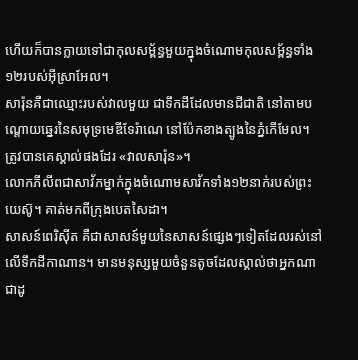ហើយក៏បានក្លាយទៅជាកុលសម្ព័ន្ធមួយក្នុងចំណោមកុលសម្ព័ន្ធទាំង១២របស់អ៊ីស្រាអែល។
សារ៉ុនគឺជាឈ្មោះរបស់វាលមួយ ជាទឹកដីដែលមានជីជាតិ នៅតាមបណ្តោយឆ្នេរនៃសមុទ្រមេឌីទែរ៉ាណេ នៅប៉ែកខាងត្បូងនៃភ្នំកើមែល។ ត្រូវបានគេស្គាល់ផងដែរ «វាលសារ៉ុន»។
លោកភីលីពជាសាវ័កម្នាក់ក្នុងចំណោមសាវ័កទាំង១២នាក់របស់ព្រះយេស៊ូ។ គាត់មកពីក្រុងបេតសៃដា។
សាសន៍ពេរិស៊ីត គឺជាសាសន៍មួយនៃសាសន៍ផ្សេងៗទៀតដែលរស់នៅលើទឹកដីកាណាន។ មានមនុស្សមួយចំនួនតូចដែលស្គាល់ថាអ្នកណាជាដូ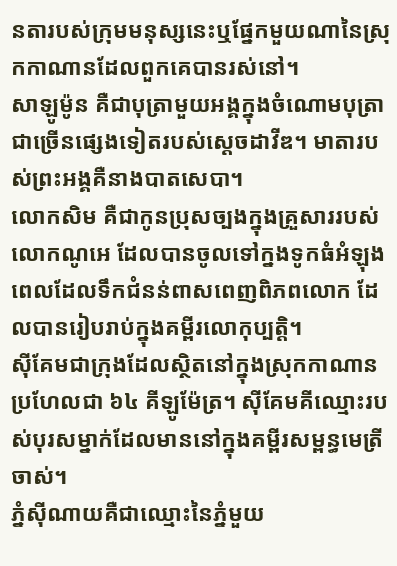នតារបស់ក្រុមមនុស្សនេះឬផ្នែកមួយណានៃស្រុកកាណានដែលពួកគេបានរស់នៅ។
សាឡូម៉ូន គឺជាបុត្រាមួយអង្គក្នុងចំណោមបុត្រាជាច្រើនផ្សេងទៀតរបស់ស្ដេចដាវីឌ។ មាតារបស់ព្រះអង្គគឺនាងបាតសេបា។
លោកសិម គឺជាកូនប្រុសច្បងក្នុងគ្រួសាររបស់លោកណូអេ ដែលបានចូលទៅក្នងទូកធំអំឡុងពេលដែលទឹកជំនន់ពាសពេញពិភពលោក ដែលបានរៀបរាប់ក្នុងគម្ពីរលោកុប្បត្តិ។
ស៊ីគែមជាក្រុងដែលស្ថិតនៅក្នុងស្រុកកាណាន ប្រហែលជា ៦៤ គីឡូម៉ែត្រ។ ស៊ីគែមគីឈ្មោះរបស់បុរសម្នាក់ដែលមាននៅក្នុងគម្ពីរសម្ពន្ធមេត្រីចាស់។
ភ្នំស៊ីណាយគឺជាឈ្មោះនៃភ្នំមួយ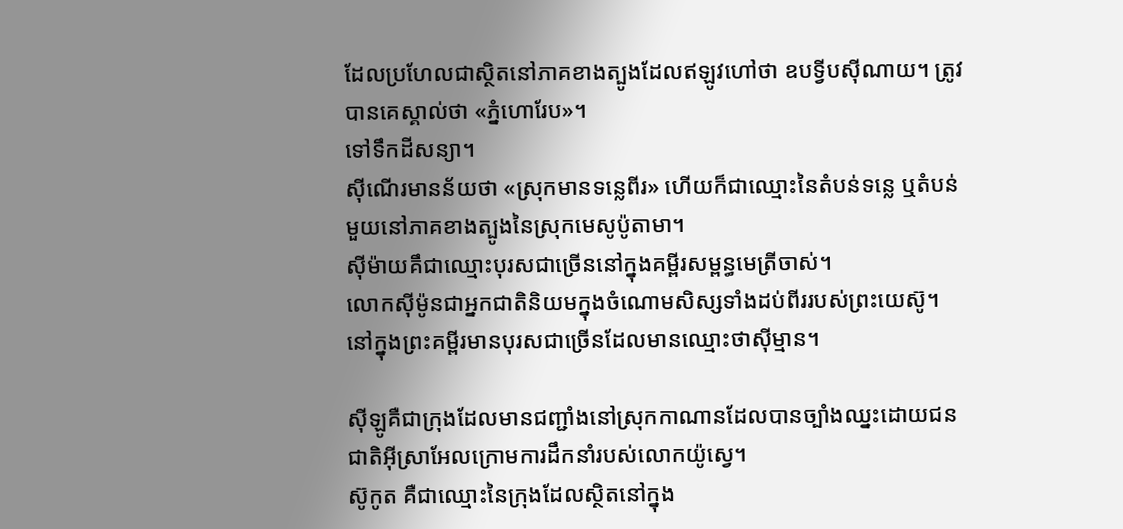ដែលប្រហែលជាស្ថិតនៅភាគខាងត្បូងដែលឥឡូវហៅថា ឧបទ្វីបស៊ីណាយ។ ត្រូវបានគេស្គាល់ថា «ភ្នំហោរែប»។
ទៅទឹកដីសន្យា។
ស៊ីណើរមានន័យថា «ស្រុកមានទន្លេពីរ» ហើយក៏ជាឈ្មោះនៃតំបន់ទន្លេ ឬតំបន់មួយនៅភាគខាងត្បូងនៃស្រុកមេសូប៉ូតាមា។
ស៊ីម៉ាយគឹជាឈ្មោះបុរសជាច្រើននៅក្នុងគម្ពីរសម្ពន្ធមេត្រីចាស់។
លោកស៊ីម៉ូនជាអ្នកជាតិនិយមក្នុងចំណោមសិស្សទាំងដប់ពីររបស់ព្រះយេស៊ូ។
នៅក្នុងព្រះគម្ពីរមានបុរសជាច្រើនដែលមានឈ្មោះថាស៊ីម្មាន។

ស៊ីឡូគឺជាក្រុងដែលមានជញ្ជាំងនៅស្រុកកាណានដែលបានច្បាំងឈ្នះដោយជនជាតិអ៊ីស្រាអែលក្រោមការដឹកនាំរបស់លោកយ៉ូស្វេ។
ស៊ូកូត គឺជាឈ្មោះនៃក្រុងដែលស្ថិតនៅក្នុង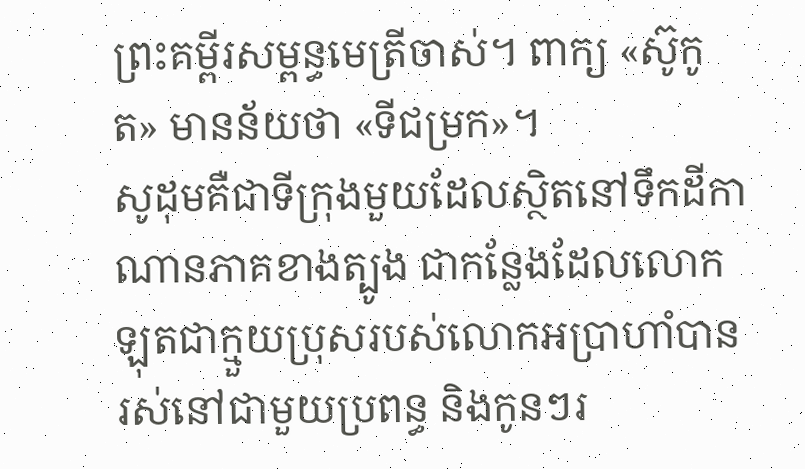ព្រះគម្ពីរសម្ពន្ធមេត្រីចាស់។ ពាក្យ «ស៊ូកូត» មានន័យថា «ទីជម្រក»។
សូដុមគឺជាទីក្រុងមួយដែលស្ថិតនៅទឹកដីកាណានភាគខាងត្បូង ជាកន្លែងដែលលោកឡុតជាក្មួយប្រុសរបស់លោកអប្រាហាំបានរស់នៅជាមួយប្រពន្ធ និងកូនៗរ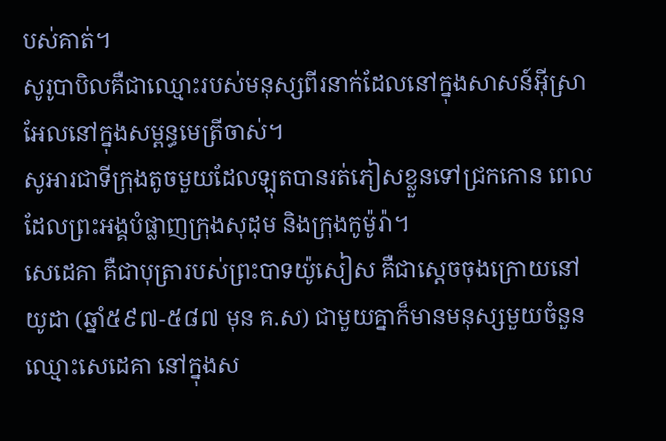បស់គាត់។
សូរូបាបិលគឺជាឈ្មោះរបស់មនុស្សពីរនាក់ដែលនៅក្នុងសាសន៍អ៊ីស្រាអែលនៅក្នុងសម្ពន្ធមេត្រីចាស់។
សូអារជាទីក្រុងតូចមួយដែលឡុតបានរត់ភៀសខ្លួនទៅជ្រកកោន ពេលដែលព្រះអង្គបំផ្លាញក្រុងសុដុម និងក្រុងកូម៉ូរ៉ា។
សេដេគា គឺជាបុត្រារបស់ព្រះបាទយ៉ូសៀស គឺជាស្តេចចុងក្រោយនៅយូដា (ឆ្នាំ៥៩៧-៥៨៧ មុន គ.ស) ជាមួយគ្នាក៏មានមនុស្សមួយចំនួនឈ្មោះសេដេគា នៅក្នុងស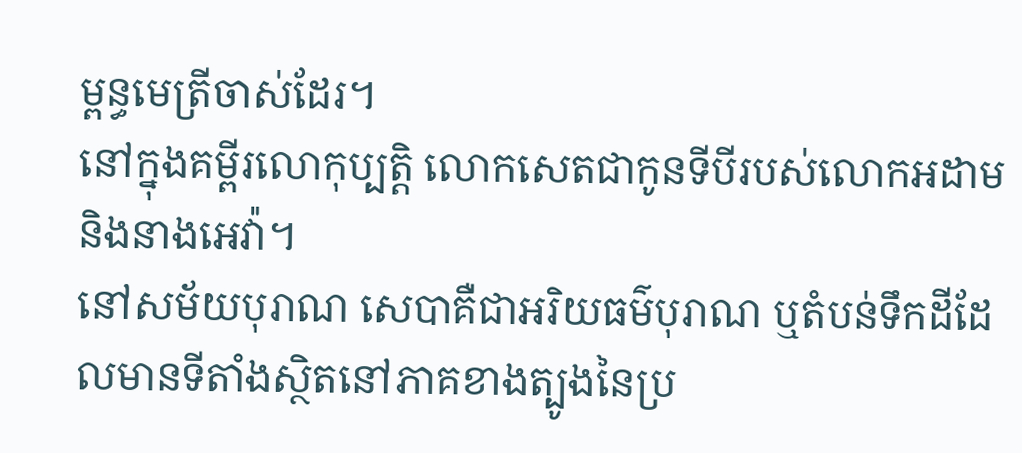ម្ពន្ធមេត្រីចាស់ដែរ។
នៅក្នុងគម្ពីរលោកុប្បត្តិ លោកសេតជាកូនទីបីរបស់លោកអដាម និងនាងអេវ៉ា។
នៅសម័យបុរាណ សេបាគឺជាអរិយធម៌បុរាណ ឬតំបន់ទឹកដីដែលមានទីតាំងស្ថិតនៅភាគខាងត្បូងនៃប្រ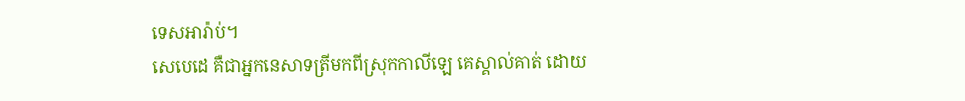ទេសអារ៉ាប់។
សេបេដេ គឺជាអ្នកនេសាទត្រីមកពីស្រុកកាលីឡេ គេស្គាល់គាត់ ដោយ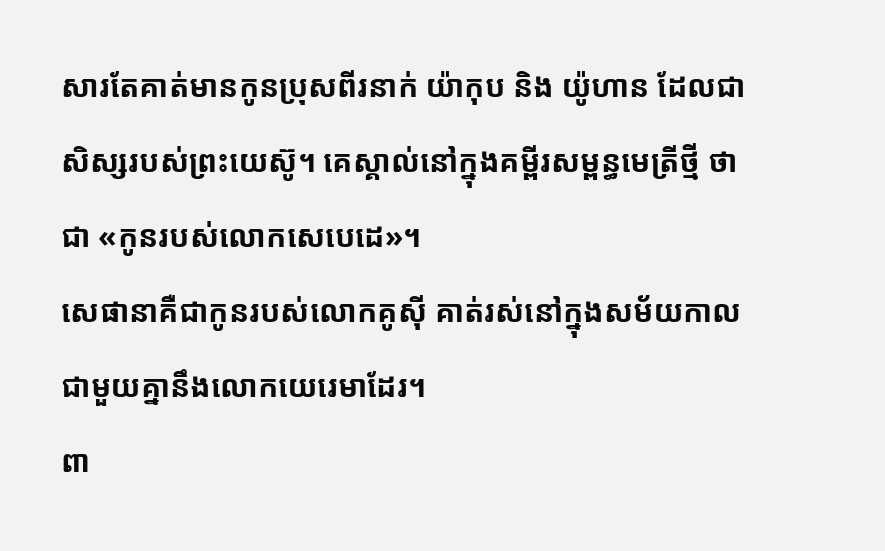សារតែគាត់មានកូនប្រុសពីរនាក់ យ៉ាកុប និង យ៉ូហាន ដែលជាសិស្សរបស់ព្រះយេស៊ូ។ គេស្គាល់នៅក្នុងគម្ពីរសម្ពន្ធមេត្រីថ្មី ថាជា «កូនរបស់លោកសេបេដេ»។
សេផានាគឺជាកូនរបស់លោកគូស៊ី គាត់រស់នៅក្នុងសម័យកាលជាមួយគ្នានឹងលោកយេរេមាដែរ។
ពា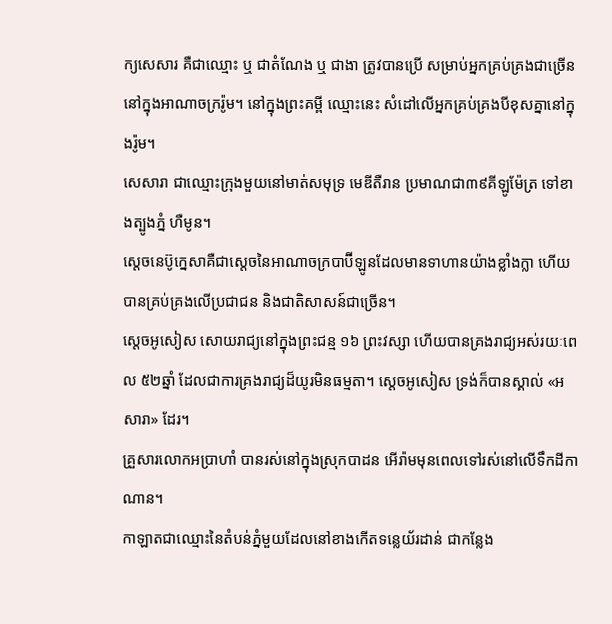ក្យសេសារ គឺជាឈ្មោះ ឬ ជាតំណែង ឬ ជាងា ត្រូវបានប្រើ សម្រាប់អ្នកគ្រប់គ្រងជាច្រើននៅក្នុងអាណាចក្ររ៉ូម។ នៅក្នុងព្រះគម្ពី ឈ្មោះនេះ សំដៅលើអ្នកគ្រប់គ្រងបីខុសគ្នានៅក្នុងរ៉ូម។
សេសារា ជាឈ្មោះក្រុងមួយនៅមាត់សមុទ្រ មេឌីតឺរាន ប្រមាណជា៣៩គីឡូម៉ែត្រ ទៅខាងត្បូងភ្នំ ហឺមូន។
ស្តេចនេប៊ូក្នេសាគឺជាស្តេចនៃអាណាចក្របាប៊ីឡូនដែលមានទាហានយ៉ាងខ្លាំងក្លា ហើយបានគ្រប់គ្រងលើប្រជាជន និងជាតិសាសន៍ជាច្រើន។
ស្តេចអូសៀស សោយរាជ្យនៅក្នុងព្រះជន្ម ១៦ ព្រះវស្សា ហើយបានគ្រងរាជ្យអស់រយៈពេល ៥២ឆ្នាំ ដែលជាការគ្រងរាជ្យដ៏យូរមិនធម្មតា។ ស្តេចអូសៀស ទ្រង់ក៏បានស្គាល់ «អសារា» ដែរ។
គ្រួសារលោកអប្រាហាំ បានរស់នៅក្នុងស្រុកបាដន អើរ៉ាមមុនពេលទៅរស់នៅលើទឹកដីកាណាន។
កាឡាតជាឈ្មោះនៃតំបន់ភ្នំមួយដែលនៅខាងកើតទន្លេយ័រដាន់ ជាកន្លែង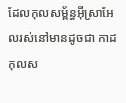ដែលកុលសម្ព័ន្ធអ៊ីស្រាអែលរស់នៅមានដូចជា កាដ កុលស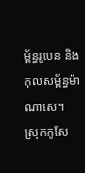ម្ព័ន្ធរូបេន និងកុលសម្ព័ន្ធម៉ាណាសេ។
ស្រុកកូសែ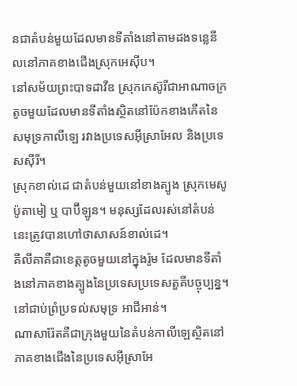នជាតំបន់មួយដែលមានទីតាំងនៅតាមដងទន្លេនីលនៅភាគខាងជើងស្រុកអេស៊ីប។
នៅសម័យព្រះបាទដាវីឌ ស្រុកកេស៊ូរីជាអាណាចក្រតូចមួយដែលមានទីតាំងស្ថិតនៅប៉ែកខាងកើតនៃសមុទ្រកាលីឡេ រវាងប្រទេសអ៊ីស្រាអែល និងប្រទេសស៊ីរី។
ស្រុកខាល់ដេ ជាតំបន់មួយនៅខាងត្បូង ស្រុកមេសូប៉ូតាមៀ ឬ បាប៊ីឡូន។ មនុស្សដែលរស់នៅតំបន់នេះត្រូវបានហៅថាសាសន៍ខាល់ដេ។
គីលីគាគឺជាខេត្តតូចមួយនៅក្នុងរ៉ូម ដែលមានទីតាំងនៅភាគខាងត្បូងនៃប្រទេសប្រទេសតួគីបច្ចុប្បន្ន។ នៅជាប់ព្រំប្រទល់សមុទ្រ អាជីអាន់។
ណាសារ៉ែតគឺជាក្រុងមួយនៃតំបន់កាលីឡេស្ថិតនៅភាគខាងជើងនៃប្រទេសអ៊ីស្រាអែ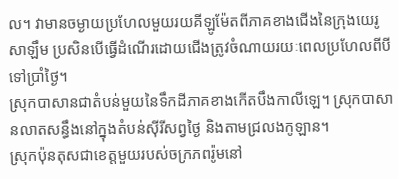ល។ វាមានចម្ងាយប្រហែលមួយរយគីឡូម៉ែតពីភាគខាងជើងនៃក្រុងយេរូសាឡឹម ប្រសិនបើធ្វើដំណើរដោយជើងត្រូវចំណាយរយៈពេលប្រហែលពីបីទៅប្រាំថ្ងៃ។
ស្រុកបាសានជាតំបន់មួយនៃទឹកដីភាគខាងកើតបឹងកាលីឡេ។ ស្រុកបាសានលាតសន្ធឹងនៅក្នុងតំបន់ស៊ីរីសព្វថ្ងៃ និងតាមជ្រលងកូឡាន។
ស្រុកប៉ុនតុសជាខេត្តមួយរបស់ចក្រភពរ៉ូមនៅ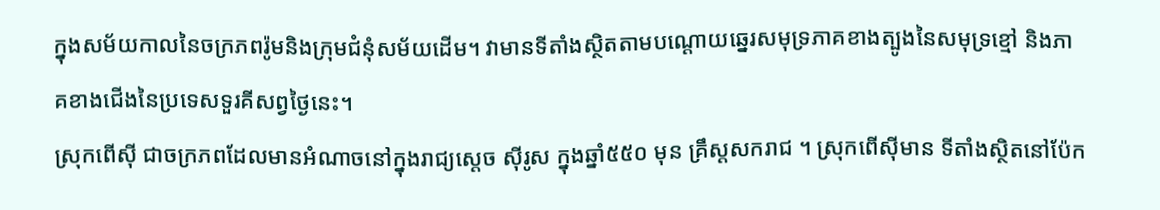ក្នុងសម័យកាលនៃចក្រភពរ៉ូមនិងក្រុមជំនុំសម័យដើម។ វាមានទីតាំងសិ្ថតតាមបណ្ដោយឆ្នេរសមុទ្រភាគខាងត្បូងនៃសមុទ្រខ្មៅ និងភាគខាងជើងនៃប្រទេសទួរគីសព្វថ្ងៃនេះ។
ស្រុកពើស៊ី ជាចក្រភពដែលមានអំណាចនៅក្នុងរាជ្យស្តេច ស៊ីរូស ក្នុងឆ្នាំ៥៥០ មុន គ្រឹស្តសករាជ ។ ស្រុកពើស៊ីមាន ទីតាំងស្ថិតនៅប៉ែក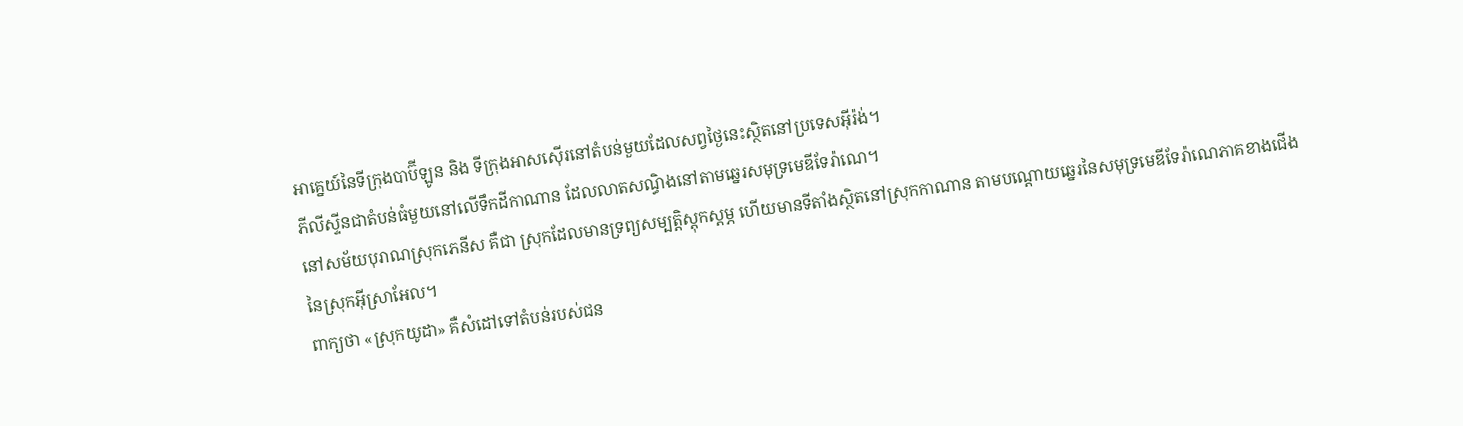អាគ្នេយ៍នៃទីក្រុងបាប៊ីឡូន និង ទីក្រុងអាសស៊ើរនៅតំបន់មួយដែលសព្វថ្ងៃនេះស្ថិតនៅប្រទេសអ៊ីរ៉ង់។
ភីលីស្ទីនជាតំបន់ធំមួយនៅលើទឹកដីកាណាន ដែលលាតសណ្ធិងនៅតាមឆ្នេរសមុទ្រមេឌីទែរ៉ាណេ។
នៅសម័យបុរាណស្រុកភេនីស គឺជា ស្រុកដែលមានទ្រព្យសម្បត្តិស្តុកស្តម្ភ ហើយមានទីតាំងស្ថិតនៅស្រុកកាណាន តាមបណ្តោយឆ្នេរនៃសមុទ្រមេឌីទែរ៉ាណេភាគខាងជើងនៃស្រុកអ៊ីស្រាអែល។
ពាក្យថា «ស្រុកយូដា» គឺសំដៅទៅតំបន់របស់ជន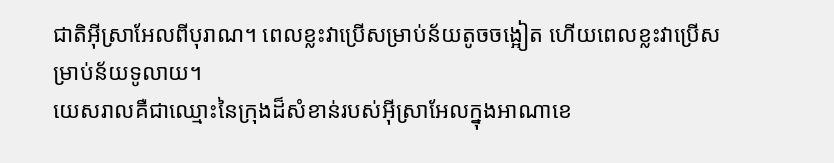ជាតិអ៊ីស្រាអែលពីបុរាណ។ ពេលខ្លះវាប្រើសម្រាប់ន័យតូចចង្អៀត ហើយពេលខ្លះវាប្រើសម្រាប់ន័យទូលាយ។
យេសរាលគឺជាឈ្មោះនៃក្រុងដ៏សំខាន់របស់អ៊ីស្រាអែលក្នុងអាណាខេ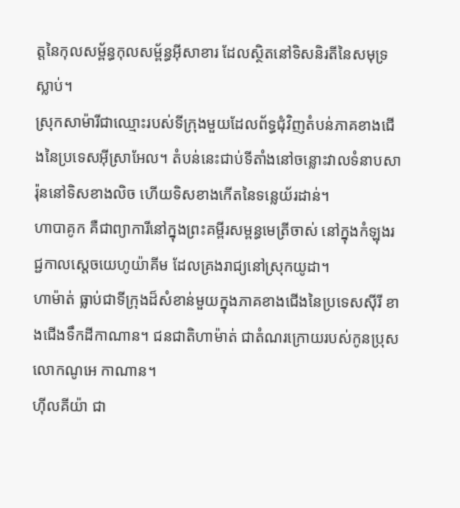ត្តនៃកុលសម្ព័ន្ធកុលសម្ព័ន្ធអ៊ីសាខារ ដែលស្ថិតនៅទិសនិរតីនៃសមុទ្រស្លាប់។
ស្រុកសាម៉ារីជាឈ្មោះរបស់ទីក្រុងមួយដែលព័ទ្ធជុំវិញតំបន់ភាគខាងជើងនៃប្រទេសអ៊ីស្រាអែល។ តំបន់នេះជាប់ទីតាំងនៅចន្លោះវាលទំនាបសារ៉ុននៅទិសខាងលិច ហើយទិសខាងកើតនៃទន្លេយ័រដាន់។
ហាបាគូក គឺជាព្យាការីនៅក្នុងព្រះគម្ពីរសម្ពន្ធមេត្រីចាស់ នៅក្នុងកំឡុងរជ្ជកាលស្តេចយេហូយ៉ាគីម ដែលគ្រងរាជ្យនៅស្រុកយូដា។
ហាម៉ាត់ ធ្លាប់ជាទីក្រុងដ៏សំខាន់មួយក្នុងភាគខាងជើងនៃប្រទេសស៊ីរី ខាងជើងទឹកដីកាណាន។ ជនជាតិហាម៉ាត់ ជាតំណរក្រោយរបស់កូនប្រុសលោកណូអេ កាណាន។
ហ៊ីលគីយ៉ា ជា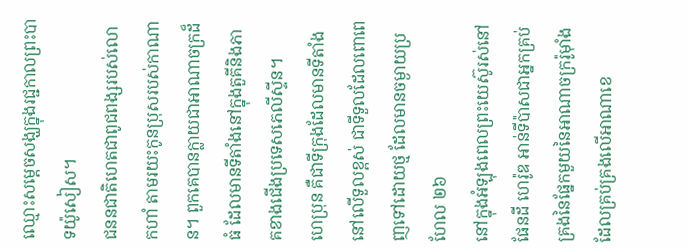ឈ្មោះសម្ដេចសង្ឃក្នុងរជ្ជកាលព្រះបាទយ៉ូសៀស។
ជននជាតិហេតជាពូជពង្សរបស់លោកហាំ តាមរយះកូនប្រុសរបស់កាណាន។ ពួកគេបានក្លាយជាអាណាចក្រដ៏ធំ ដែលមានទីតាំងនៅក្នុងតួគីនិងភាគខាងជើងប្រទេសភេលីស្ទីន។
ហេប្រុន គឺជាទីក្រុងដែលមានទីតាំងនៅលើទួលខ្ពស់ ជាទីទួលដែលពោពេញទៅដោយថ្ម ដែលមានចម្ងាយប្រហែល ២៦
នៅក្នុងអំឡុងពេលព្រះយេស៊ូរស់នៅផែនដី ហេរ៉ូឌ អាន់ទីប៉ាសជាអ្នកគ្រប់គ្រងនៃផ្នែកមួយនៃអាណាចក្ររ៉ូម៉ាំង ដែលគ្រប់គ្រងលើអាណាខេ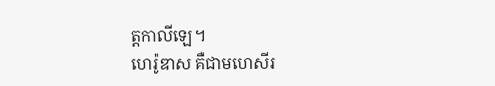ត្តកាលីឡេ។
ហេរ៉ូឌាស គឺជាមហេសីរ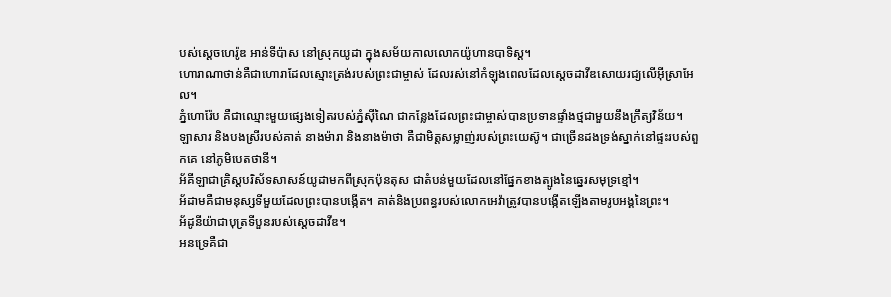បស់ស្តេចហេរ៉ូឌ អាន់ទីប៉ាស នៅស្រុកយូដា ក្នុងសម័យកាលលោកយ៉ូហានបាទិស្ត។
ហោរាណាថាន់គឺជាហោរាដែលស្មោះត្រង់របស់ព្រះជាម្ចាស់ ដែលរស់នៅកំឡុងពេលដែលស្តេចដាវីឌសោយរជ្យលើអ៊ីស្រាអែល។
ភ្នំហោរ៉ែប គឺជាឈ្មោះមួយផ្សេងទៀតរបស់ភ្នំស៊ីណៃ ជាកន្លែងដែលព្រះជាម្ចាស់បានប្រទានផ្ទាំងថ្មជាមួយនឹងក្រឹត្យវិន័យ។
ឡាសារ និងបងស្រីរបស់គាត់ នាងម៉ារា និងនាងម៉ាថា គឺជាមិត្តសម្លាញ់របស់ព្រះយេស៊ូ។ ជាច្រើនដងទ្រង់ស្នាក់នៅផ្ទះរបស់ពួកគេ នៅភូមិបេតថានី។
អ័គីឡាជាគ្រិស្តបរិស័ទសាសន៍យូដាមកពីស្រុកប៉ុនតុស ជាតំបន់មួយដែលនៅផ្នែកខាងត្បូងនៃឆ្នេរសមុទ្រខ្មៅ។
អ័ដាមគឺជាមនុស្សទីមួយដែលព្រះបានបង្កើត។ គាត់និងប្រពន្ធរបស់លោកអេវ៉ាត្រូវបានបង្កើតឡើងតាមរូបអង្គនៃព្រះ។
អ័ដូនីយ៉ាជាបុត្រទីបួនរបស់ស្តេចដាវីឌ។
អនទ្រេគឺជា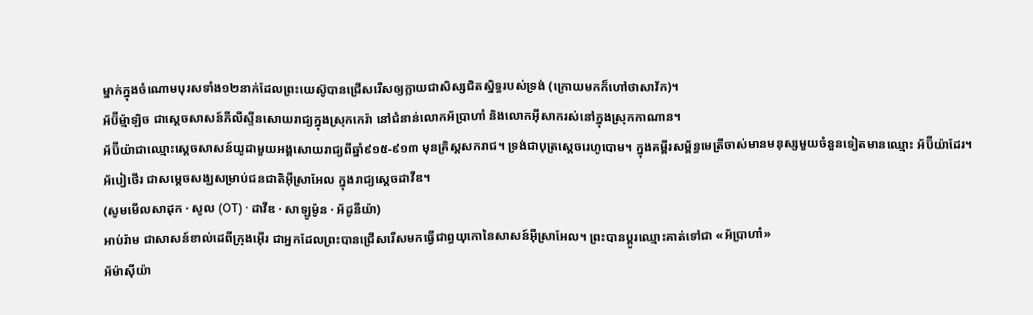ម្នាក់ក្នុងចំណោមបុរសទាំង១២នាក់ដែលព្រះយេស៊ូបានជ្រើសរើសឲ្យក្លាយជាសិស្សជិតស្និទ្ធរបស់ទ្រង់ (ក្រោយមកក៏ហៅថាសាវ័ក)។
អ័ប៊ីម្ម៉ាឡិច ជាស្តេចសាសន៍ភីលីស្ទីនសោយរាជ្យក្នុងស្រុកកេរ៉ា នៅជំនាន់លោកអ័ប្រាហាំ និងលោកអ៊ីសាករស់នៅក្នុងស្រុកកាណាន។
អ័ប៊ីយ៉ាជាឈ្មោះស្តេចសាសន៍យូដាមួយអង្គសោយរាជ្យពីឆ្នាំ៩១៥-៩១៣ មុនគ្រិស្តសករាជ។ ទ្រង់ជាបុត្រស្តេចរេហូបោម។ ក្នុងគម្ពីរសម្ព័ន្ធមេត្រីចាស់មានមនុស្សមួយចំនួនទៀតមានឈ្មោះ អ័ប៊ីយ៉ាដែរ។
អ័បៀថើរ ជាសម្តេចសង្ឃសម្រាប់ជនជាតិអ៊ីស្រាអែល ក្នុងរាជ្យស្តេចដាវីឌ។
(សូមមើលសាដុក · សូល (OT) · ដាវីឌ · សាឡូម៉ូន · អ័ដូនីយ៉ា)
អាប់រ៉ាម ជាសាសន៍ខាល់ដេពីក្រុងអ៊ើរ ជាអ្នកដែលព្រះបានជ្រើសរើសមកធ្វើជាព្ធយុកោនៃសាសន៍អ៊ីស្រាអែល។ ព្រះបានប្តូរឈ្មោះគាត់ទៅជា «អ័ប្រាហាំ»
អ័ម៉ាស៊ីយ៉ា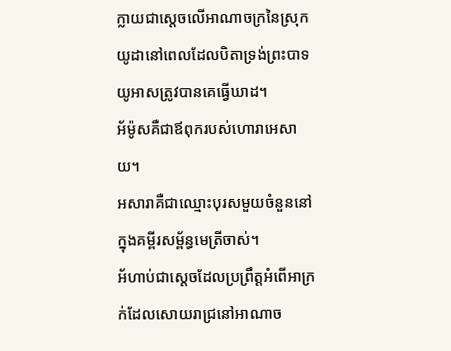ក្លាយជាស្តេចលើអាណាចក្រនៃស្រុកយូដានៅពេលដែលបិតាទ្រង់ព្រះបាទយូអាសត្រូវបានគេធ្វើឃាដ។
អ័ម៉ូសគឺជាឪពុករបស់ហោរាអេសាយ។
អសារាគឺជាឈ្មោះបុរសមួយចំនួននៅក្នុងគម្ពីរសម្ព័ន្ធមេត្រីចាស់។
អ័ហាប់ជាស្តេចដែលប្រព្រឹត្តអំពើអាក្រក់ដែលសោយរាជ្រនៅអាណាច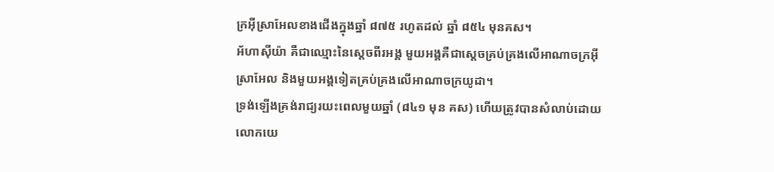ក្រអ៊ីស្រាអែលខាងជើងក្នុងឆ្នាំ ៨៧៥ រហូតដល់ ឆ្នាំ ៨៥៤ មុនគស។
អ័ហាស៊ីយ៉ា គឺជាឈ្មោះនៃស្តេចពីរអង្គ មួយអង្គគឺជាស្តេចគ្រប់គ្រងលើអាណាចក្រអ៊ីស្រាអែល និងមួយអង្គទៀតគ្រប់គ្រងលើអាណាចក្រយូដា។
ទ្រង់ឡើងគ្រង់រាជ្យរយះពេលមួយឆ្នាំ (៨៤១ មុន គស) ហើយត្រូវបានសំលាប់ដោយលោកយេ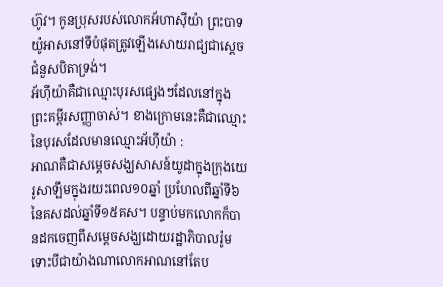ហ៊ូវ។ កូនប្រុសរបស់លោកអ័ហាស៊ីយ៉ា ព្រះបាទយ៉ូអាសនៅទីបំផុតត្រូវឡើងសោយរាជ្យជាសេ្តចជំនួសបិតាទ្រង់។
អ័ហ៊ីយ៉ាគឺជាឈ្មោះបុរសផ្សេងៗដែលនៅក្នុងព្រះគម្ពីរសញ្ញាចាស់។ ខាងក្រោមនេះគឺជាឈ្មោះនៃបុរសដែលមានឈ្មោះអ័ហ៊ីយ៉ា :
អាណគឺជាសម្តេចសង្ឃសាសន៍យូដាក្នុងក្រុងយេរូសាឡឹមក្នុងរយះពេល១០ឆ្នាំ ប្រហែលពីឆ្នាំទី៦នៃគសដល់ឆ្នាំទី១៥គស។ បន្ទាប់មកលោកក៏បានដកចេញពីសម្តេចសង្ឃដោយរដ្ឋាភិបាលរ៉ូម ទោះបីជាយ៉ាងណាលោកអាណនៅតែប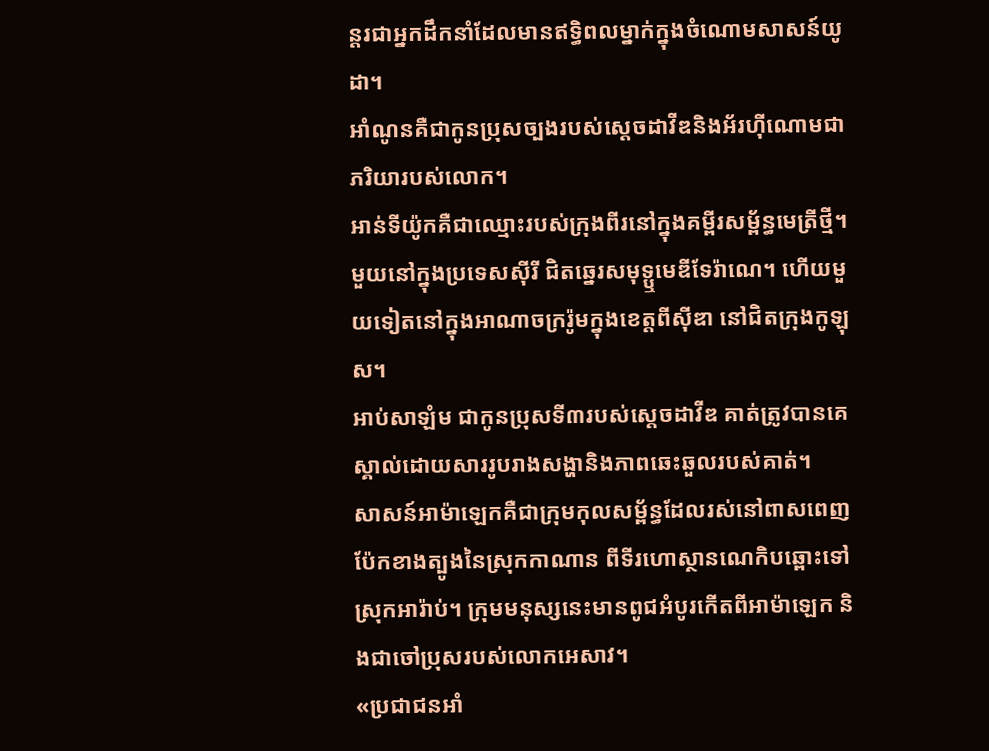ន្តរជាអ្នកដឹកនាំដែលមានឥទ្ធិពលម្នាក់ក្នុងចំណោមសាសន៍យូដា។
អាំណូនគឺជាកូនប្រុសច្បងរបស់ស្តេចដាវីឌនិងអ័រហ៊ីណោមជាភរិយារបស់លោក។
អាន់ទីយ៉ូកគឺជាឈ្មោះរបស់ក្រុងពីរនៅក្នុងគម្ពីរសម្ព័ន្ធមេត្រីថ្មី។ មួយនៅក្នុងប្រទេសស៊ីរី ជិតឆ្នេរសមុទ្ឬមេឌីទែរ៉ាណេ។ ហើយមួយទៀតនៅក្នុងអាណាចក្ររ៉ូមក្នុងខេត្តពីស៊ីឌា នៅជិតក្រុងកូឡុស។
អាប់សាឡំម ជាកូនប្រុសទី៣របស់ស្តេចដាវីឌ គាត់ត្រូវបានគេស្គាល់ដោយសាររូបរាងសង្ហានិងភាពឆេះឆួលរបស់គាត់។
សាសន៍អាម៉ាឡេកគឺជាក្រុមកុលសម្ព័ន្ធដែលរស់នៅពាសពេញប៉ែកខាងត្បូងនៃស្រុកកាណាន ពីទីរហោស្ថានណេកិបឆ្ពោះទៅស្រុកអារ៉ាប់។ ក្រុមមនុស្សនេះមានពូជអំបូរកើតពីអាម៉ាឡេក និងជាចៅប្រុសរបស់លោកអេសាវ។
«ប្រជាជនអាំ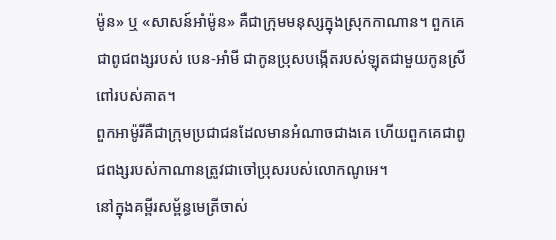ម៉ូន» ឬ «សាសន៍អាំម៉ូន» គឺជាក្រុមមនុស្សក្នុងស្រុកកាណាន។ ពួកគេជាពូជពង្សរបស់ បេន-អាំមី ជាកូនប្រុសបង្កើតរបស់ឡុតជាមួយកូនស្រីពៅរបស់គាត។
ពួកអាម៉ូរីគឺជាក្រុមប្រជាជនដែលមានអំណាចជាងគេ ហើយពួកគេជាពូជពង្សរបស់កាណានត្រូវជាចៅប្រុសរបស់លោកណូអេ។
នៅក្នុងគម្ពីរសម្ព័ន្ធមេត្រីចាស់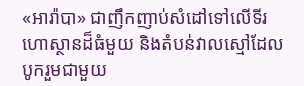«អារ៉ាបា» ជាញឹកញាប់សំដៅទៅលើទីរហោស្ថានដ៏ធំមួយ និងតំបន់វាលស្មៅដែលបូករួមជាមួយ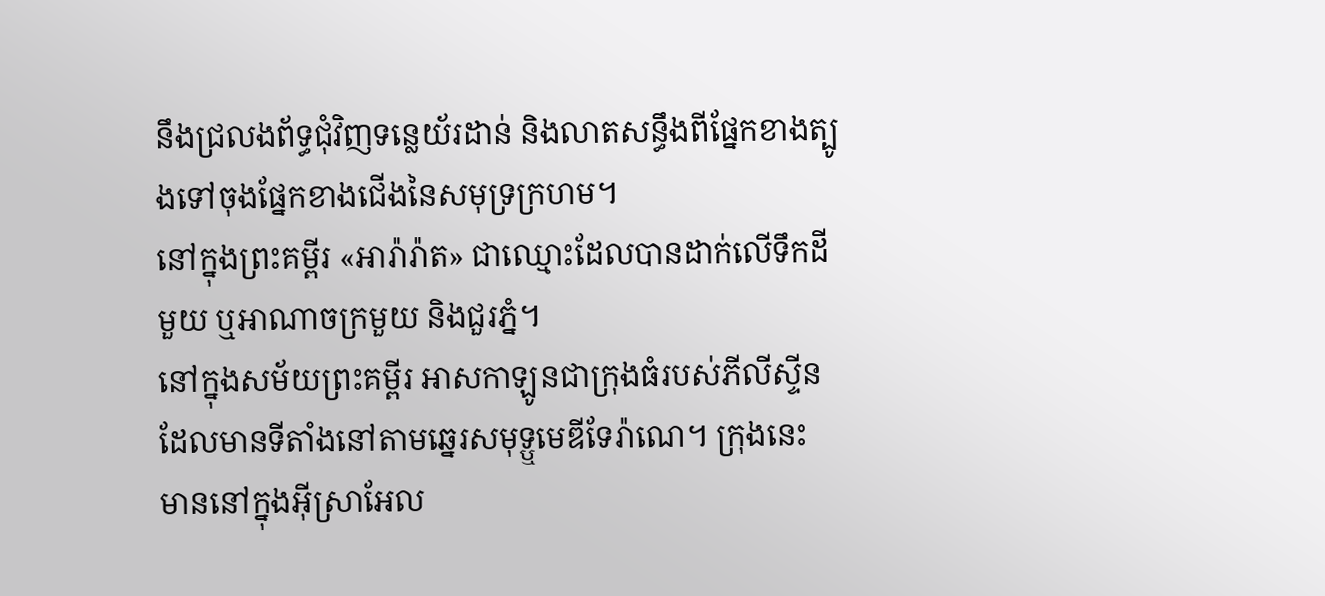នឹងជ្រលងព័ទ្ធជុំវិញទន្លេយ័រដាន់ និងលាតសន្ធឹងពីផ្នែកខាងត្បូងទៅចុងផ្នែកខាងជើងនៃសមុទ្រក្រហម។
នៅក្នុងព្រះគម្ពីរ «អារ៉ារ៉ាត» ជាឈ្មោះដែលបានដាក់លើទឹកដីមួយ ឬអាណាចក្រមួយ និងជួរភ្នំ។
នៅក្នុងសម័យព្រះគម្ពីរ អាសកាឡូនជាក្រុងធំរបស់ភីលីស្ទីន ដែលមានទីតាំងនៅតាមឆ្នេរសមុទ្ឬមេឌីទែរ៉ាណេ។ ក្រុងនេះ មាននៅក្នុងអ៊ីស្រាអែល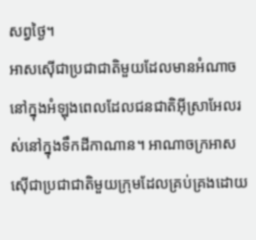សព្វថ្ងៃ។
អាសស៊ើជាប្រជាជាតិមួយដែលមានអំណាច នៅក្នុងអំឡុងពេលដែលជនជាតិអ៊ីស្រាអែលរស់នៅក្នុងទឹកដីកាណាន។ អាណាចក្រអាសស៊ើជាប្រជាជាតិមួយក្រុមដែលគ្រប់គ្រងដោយ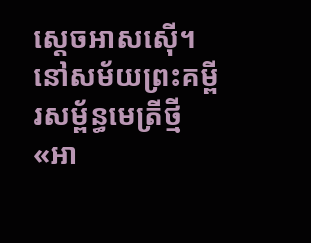ស្តេចអាសស៊ើ។
នៅសម័យព្រះគម្ពីរសម្ព័ន្ធមេត្រីថ្មី «អា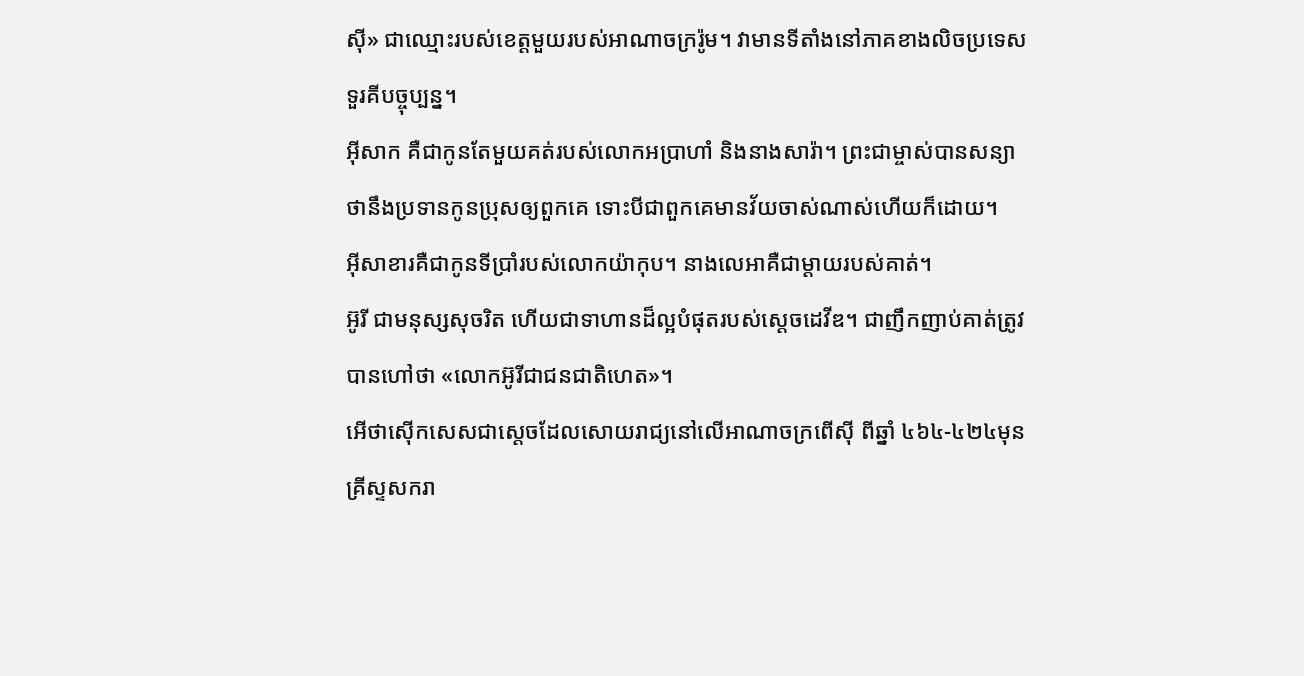ស៊ី» ជាឈ្មោះរបស់ខេត្តមួយរបស់អាណាចក្ររ៉ូម។ វាមានទីតាំងនៅភាគខាងលិចប្រទេសទួរគីបច្ចុប្បន្ន។
អ៊ីសាក គឺជាកូនតែមួយគត់របស់លោកអប្រាហាំ និងនាងសារ៉ា។ ព្រះជាម្ចាស់បានសន្យាថានឹងប្រទានកូនប្រុសឲ្យពួកគេ ទោះបីជាពួកគេមានវ័យចាស់ណាស់ហើយក៏ដោយ។
អ៊ីសាខារគឺជាកូនទីប្រាំរបស់លោកយ៉ាកុប។ នាងលេអាគឺជាម្ដាយរបស់គាត់។
អ៊ូរី ជាមនុស្សសុចរិត ហើយជាទាហានដ៏ល្អបំផុតរបស់ស្តេចដេវីឌ។ ជាញឹកញាប់គាត់ត្រូវបានហៅថា «លោកអ៊ូរីជាជនជាតិហេត»។
អើថាស៊ើកសេសជាស្តេចដែលសោយរាជ្យនៅលើអាណាចក្រពើស៊ី ពីឆ្នាំ ៤៦៤-៤២៤មុនគ្រីស្ទសករា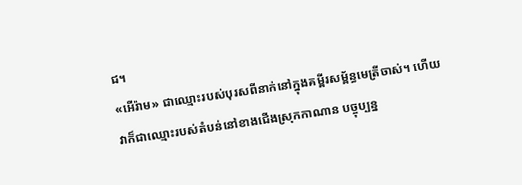ជ។
«អើរ៉ាម» ជាឈ្មោះរបស់បុរសពីនាក់នៅក្នុងគម្ពីរសម្ព័ន្ធមេត្រីចាស់។ ហើយវាក៏ជាឈ្មោះរបស់តំបន់នៅខាងជើងស្រុកកាណាន បច្ចុប្បន្ន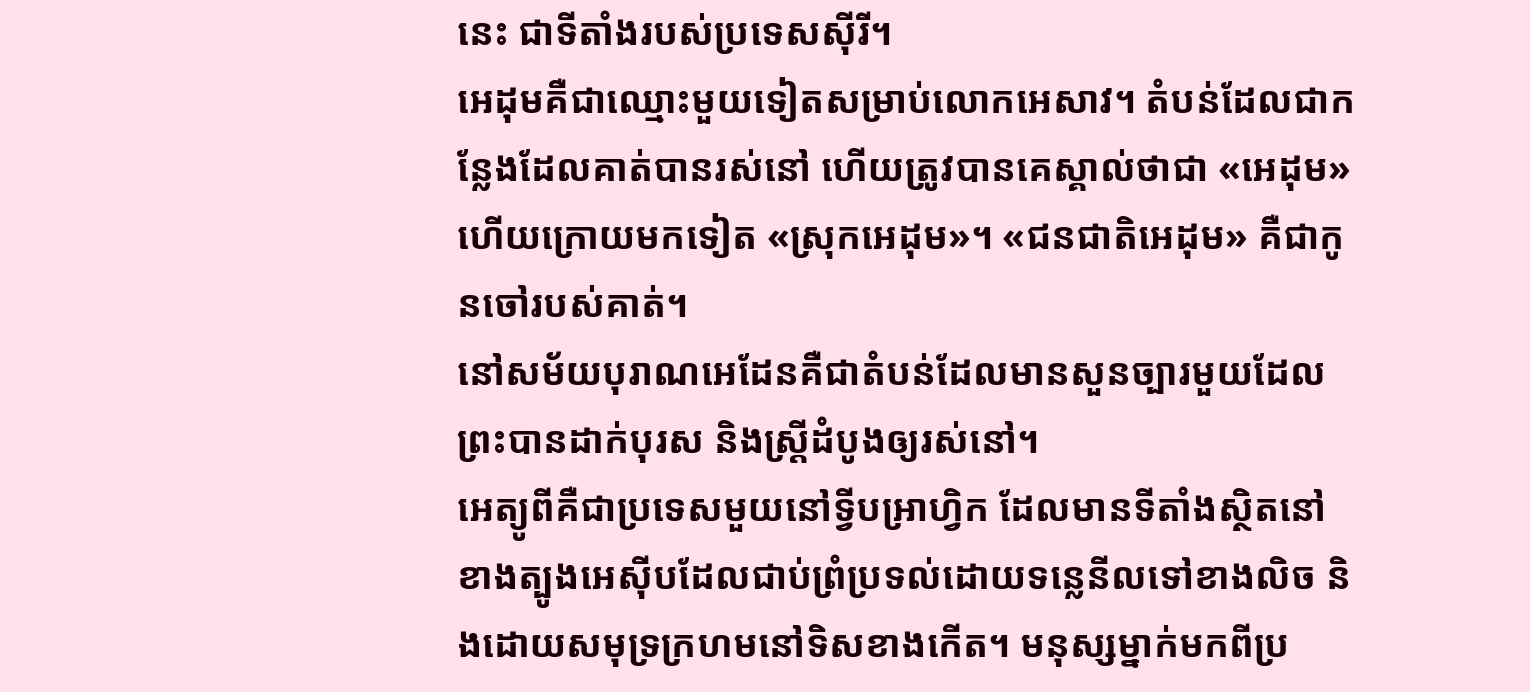នេះ ជាទីតាំងរបស់ប្រទេសស៊ីរី។
អេដុមគឺជាឈ្មោះមួយទៀតសម្រាប់លោកអេសាវ។ តំបន់ដែលជាកន្លែងដែលគាត់បានរស់នៅ ហើយត្រូវបានគេស្គាល់ថាជា «អេដុម» ហើយក្រោយមកទៀត «ស្រុកអេដុម»។ «ជនជាតិអេដុម» គឺជាកូនចៅរបស់គាត់។
នៅសម័យបុរាណអេដែនគឺជាតំបន់ដែលមានសួនច្បារមួយដែលព្រះបានដាក់បុរស និងស្ដ្រីដំបូងឲ្យរស់នៅ។
អេត្យូពីគឺជាប្រទេសមួយនៅទ្វីបអា្រហ្វិក ដែលមានទីតាំងស្ថិតនៅខាងត្បូងអេស៊ីបដែលជាប់ព្រំប្រទល់ដោយទន្លេនីលទៅខាងលិច និងដោយសមុទ្រក្រហមនៅទិសខាងកើត។ មនុស្សម្នាក់មកពីប្រ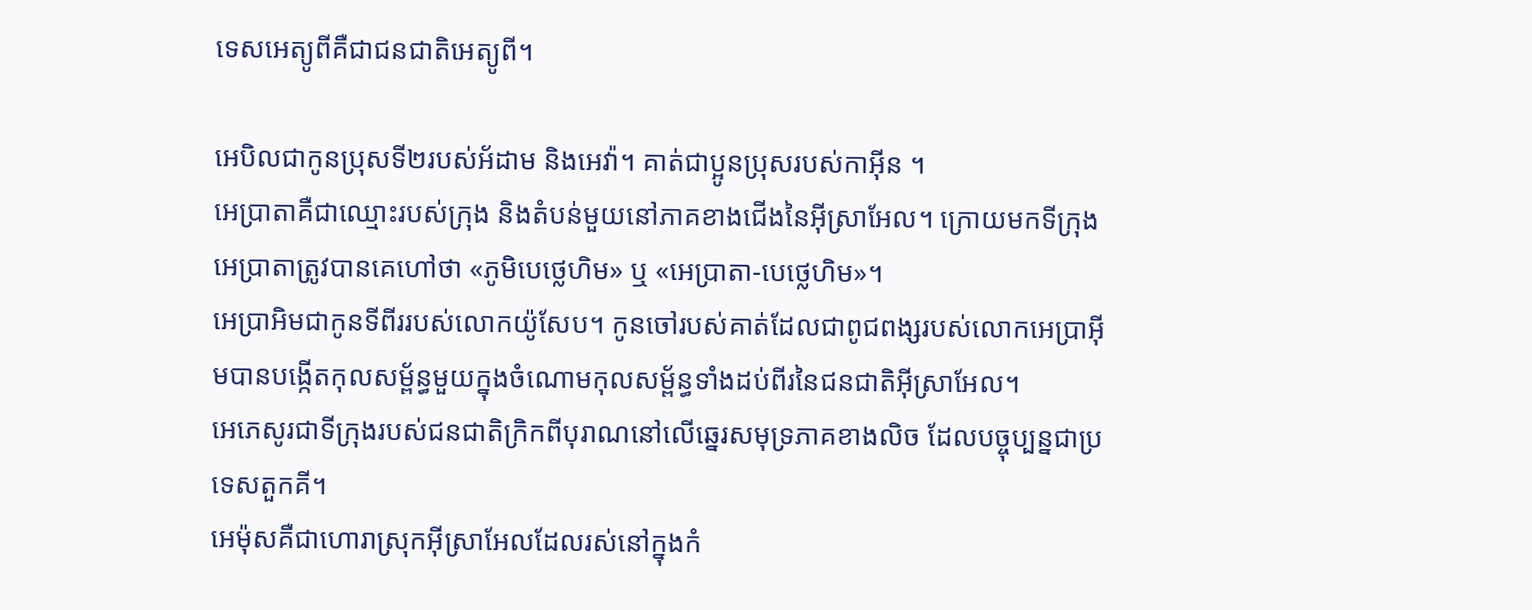ទេសអេត្យូពីគឺជាជនជាតិអេត្យូពី។

អេបិលជាកូនប្រុសទី២របស់អ័ដាម និងអេវ៉ា។ គាត់ជាប្អូនប្រុសរបស់កាអ៊ីន ។
អេប្រាតាគឺជាឈ្មោះរបស់ក្រុង និងតំបន់មួយនៅភាគខាងជើងនៃអ៊ីស្រាអែល។ ក្រោយមកទីក្រុងអេប្រាតាត្រូវបានគេហៅថា «ភូមិបេថ្លេហិម» ឬ «អេប្រាតា-បេថ្លេហិម»។
អេប្រាអិមជាកូនទីពីររបស់លោកយ៉ូសែប។ កូនចៅរបស់គាត់ដែលជាពូជពង្សរបស់លោកអេប្រាអ៊ីមបានបង្កើតកុលសម្ព័ន្ធមួយក្នុងចំណោមកុលសម្ព័ន្ធទាំងដប់ពីរនៃជនជាតិអ៊ីស្រាអែល។
អេភេសូរជាទីក្រុងរបស់ជនជាតិក្រិកពីបុរាណនៅលើឆ្នេរសមុទ្រភាគខាងលិច ដែលបច្ចុប្បន្នជាប្រទេសតួកគី។
អេម៉ុសគឺជាហោរាស្រុកអ៊ីស្រាអែលដែលរស់នៅក្នុងកំ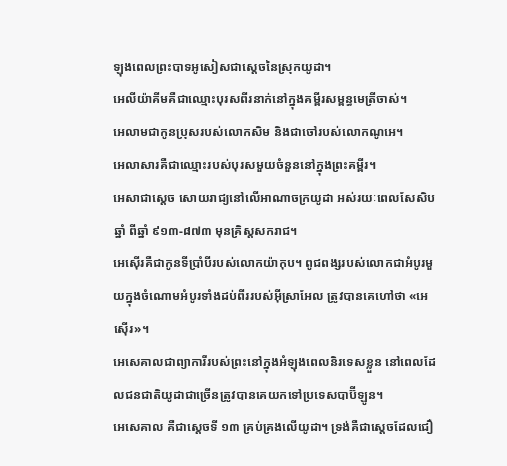ឡុងពេលព្រះបាទអូសៀសជាស្តេចនៃស្រុកយូដា។
អេលីយ៉ាគីមគឺជាឈ្មោះបុរសពីរនាក់នៅក្នុងគម្ពីរសម្ពន្ធមេត្រីចាស់។
អេលាមជាកូនប្រុសរបស់លោកសិម និងជាចៅរបស់លោកណូអេ។
អេលាសារគឺជាឈ្មោះរបស់បុរសមួយចំនួននៅក្នុងព្រះគម្ពីរ។
អេសាជាស្តេច សោយរាជ្យនៅលើអាណាចក្រយូដា អស់រយៈពេលសែសិបឆ្នាំ ពីឆ្នាំ ៩១៣-៨៧៣ មុនគ្រិស្តសករាជ។
អេស៊ើរគឺជាកូនទីប្រាំបីរបស់លោកយ៉ាកុប។ ពូជពង្សរបស់លោកជាអំបូរមួយក្នុងចំណោមអំបូរទាំងដប់ពីររបស់អ៊ីស្រាអែល ត្រូវបានគេហៅថា «អេស៊ើរ»។
អេសេគាលជាព្យាការីរបស់ព្រះនៅក្នុងអំឡុងពេលនិរទេសខ្លួន នៅពេលដែលជនជាតិយូដាជាច្រើនត្រូវបានគេយកទៅប្រទេសបាប៊ីឡូន។
អេសេគាល គឺជាស្តេចទី ១៣ គ្រប់គ្រងលើយូដា។ ទ្រង់គឺជាស្តេចដែលជឿ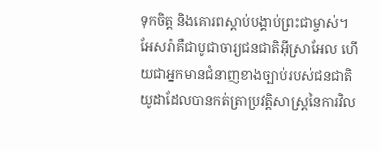ទុកចិត្ត និងគោរពស្តាប់បង្គាប់ព្រះជាម្ចាស់។
អែសរ៉ាគឺជាបូជាចារ្យជនជាតិអ៊ីស្រាអែល ហើយជាអ្នកមានជំនាញខាងច្បាប់របស់ជនជាតិយូដាដែលបានកត់ត្រាប្រវត្ដិសាស្ដ្រនៃការវិល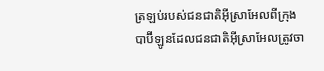ត្រឡប់របស់ជនជាតិអ៊ីស្រាអែលពីក្រុងបាប៊ីឡូនដែលជនជាតិអ៊ីស្រាអែលត្រូវចា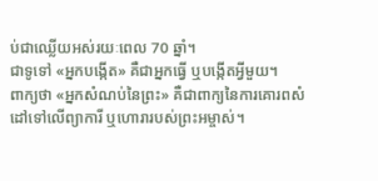ប់ជាឈ្លើយអស់រយៈពេល 70 ឆ្នាំ។
ជាទូទៅ «អ្នកបង្កើត» គឺជាអ្នកធ្វើ ឬបង្កើតអ្វីមួយ។
ពាក្យថា «អ្នកសំណប់នៃព្រះ» គឺជាពាក្យនៃការគោរពសំដៅទៅលើព្យាការី ឬហោរារបស់ព្រះអម្ចាស់។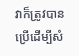វាក៏ត្រូវបានប្រើដើម្បីសំ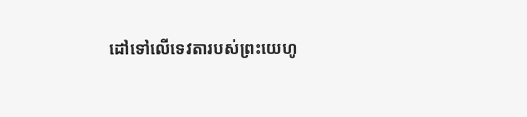ដៅទៅលើទេវតារបស់ព្រះយេហូ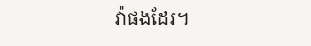វ៉ាផងដែរ។